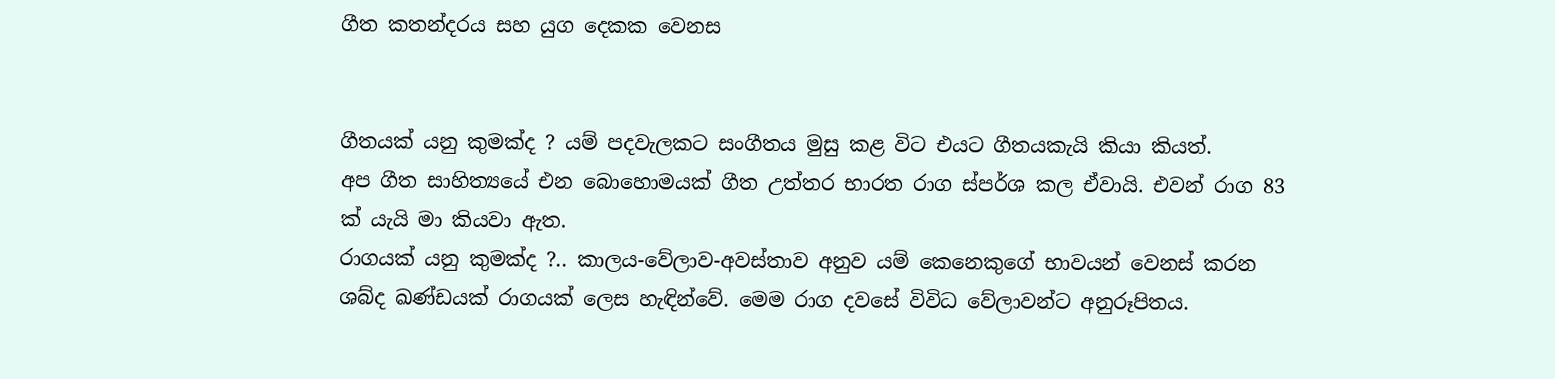ගීත කතන්දරය සහ යුග දෙකක වෙනස


ගීතයක් යනු කුමක්ද ? යම් පදවැලකට සංගීතය මුසු කළ විට එයට ගීතයකැයි කියා කියත්.
අප ගීත සාහිත්‍යයේ එන බොහොමයක් ගීත උත්තර භාරත රාග ස්පර්ශ කල ඒවායි. එවන් රාග 83 ක් යැයි මා කියවා ඇත.
රාගයක් යනු කුමක්ද ?.. කාලය-වේලාව-අවස්තාව අනුව යම් කෙනෙකුගේ භාවයන් වෙනස් කරන ශබ්ද ඛණ්ඩයක් රාගයක් ලෙස හැඳින්වේ. මෙම රාග දවසේ විවිධ වේලාවන්ට අනුරූපිතය.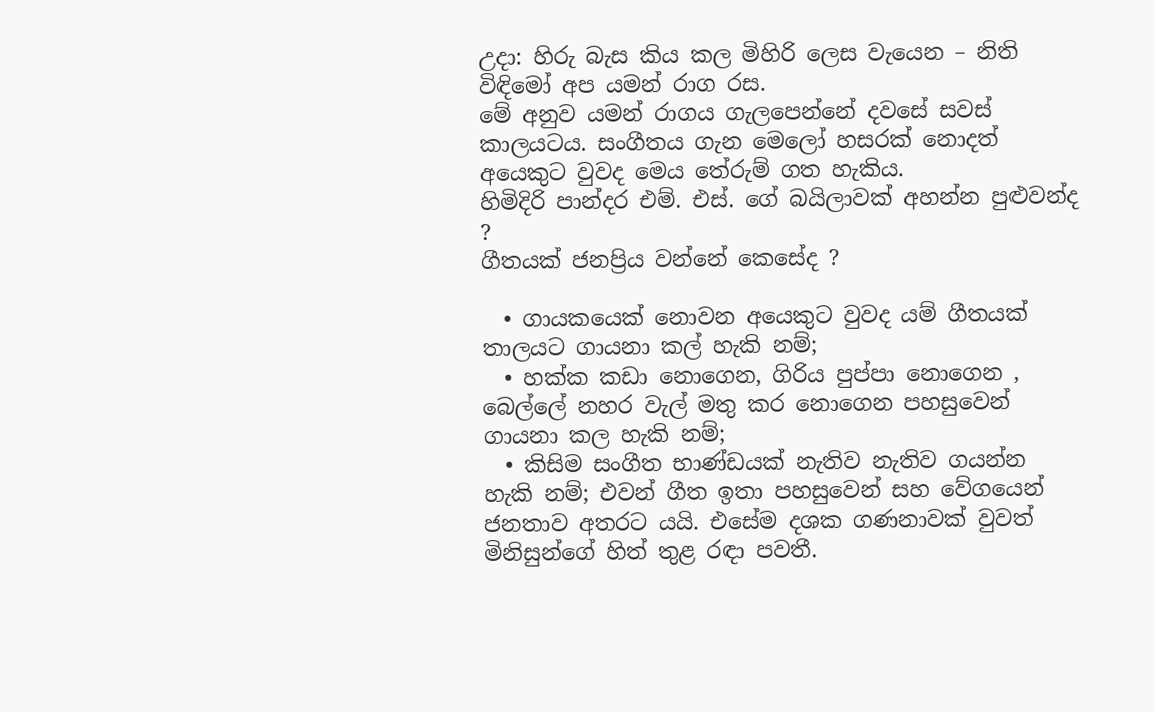උදා: හිරු බැස කිය කල මිහිරි ලෙස වැයෙන – නිති විඳිමෝ අප යමන් රාග රස.
මේ අනුව යමන් රාගය ගැලපෙන්නේ දවසේ සවස් කාලයටය. සංගීතය ගැන මෙලෝ හසරක් නොදත් අයෙකුට වුවද මෙය තේරුම් ගත හැකිය.
හිමිදිරි පාන්දර එම්. එස්. ගේ බයිලාවක් අහන්න පුළුවන්ද ?
ගීතයක් ජනප්‍රිය වන්නේ කෙසේද ?

  • ගායකයෙක් නොවන අයෙකුට වුවද යම් ගීතයක් තාලයට ගායනා කල් හැකි නම්;
  • හක්ක කඩා නොගෙන, ගිරිය පුප්පා නොගෙන , බෙල්ලේ නහර වැල් මතු කර නොගෙන පහසුවෙන් ගායනා කල හැකි නම්;
  • කිසිම සංගීත භාණ්ඩයක් නැතිව නැතිව ගයන්න හැකි නම්; එවන් ගීත ඉතා පහසුවෙන් සහ වේගයෙන් ජනතාව අතරට යයි. එසේම දශක ගණනාවක් වුවත් මිනිසුන්ගේ හිත් තුළ රඳා පවතී.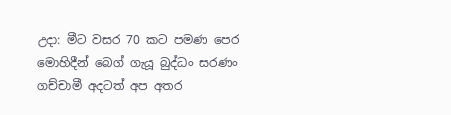උදා: මීට වසර 70 කට පමණ පෙර මොහිදීන් බෙග් ගැයූ බුද්ධං සරණං ගච්චාමී අදටත් අප අතර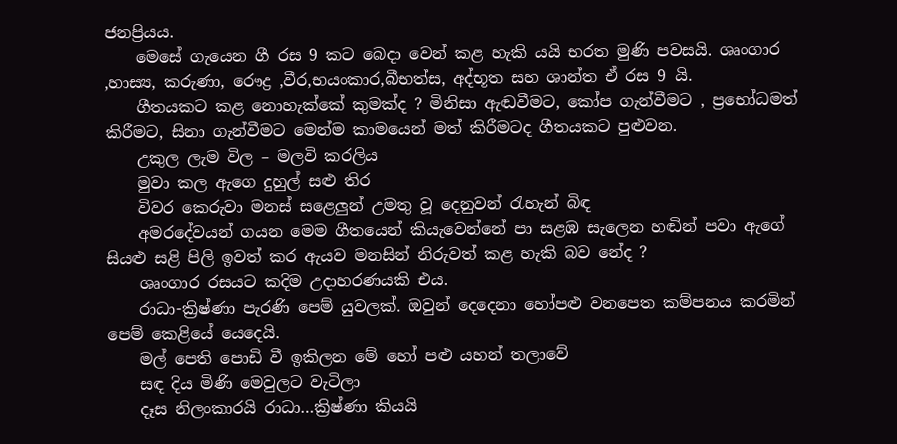ජනප්‍රියය.
    මෙසේ ගැයෙන ගී රස 9 කට බෙදා වෙන් කළ හැකි යයි භරත මුණි පවසයි. ශෘංගාර ,හාස්‍ය, කරුණා, රෞද්‍ර ,වීර,භයංකාර,බීභත්ස, අද්භූත සහ ශාන්ත ඒ රස 9 යි.
    ගීතයකට කළ නොහැක්කේ කුමක්ද ? මිනිසා ඇඬවීමට, කෝප ගැන්වීමට , ප්‍රභෝධමත් කිරීමට, සිනා ගැන්වීමට මෙන්ම කාමයෙන් මත් කිරීමටද ගීතයකට පුළුවන.
    උකුල ලැම විල – මලවි කරලිය
    මුවා කල ඇගෙ දුහුල් සළු තිර
    විවර කෙරුවා මනස් සළෙලුන් උමතු වූ දෙනුවන් රැහැන් බිඳ
    අමරදේවයන් ගයන මෙම ගීතයෙන් කියැවෙන්නේ පා සළඹ සැලෙන හඬින් පවා ඇගේ සියළු සළි පිලි ඉවත් කර ඇයව මනසින් නිරුවත් කළ හැකි බව නේද ?
    ශෘංගාර රසයට කදිම උදාහරණයකි එය.
    රාධා-ක්‍රිෂ්ණා පැරණි පෙම් යුවලක්. ඔවුන් දෙදෙනා හෝපළු වනපෙත කම්පනය කරමින් පෙම් කෙළියේ යෙදෙයි.
    මල් පෙති පොඩි වී ඉකිලන මේ හෝ පළු යහන් තලාවේ
    සඳ දිය මිණි මෙවුලට වැටිලා
    දෑස නිලංකාරයි රාධා…ක්‍රිෂ්ණා කියයි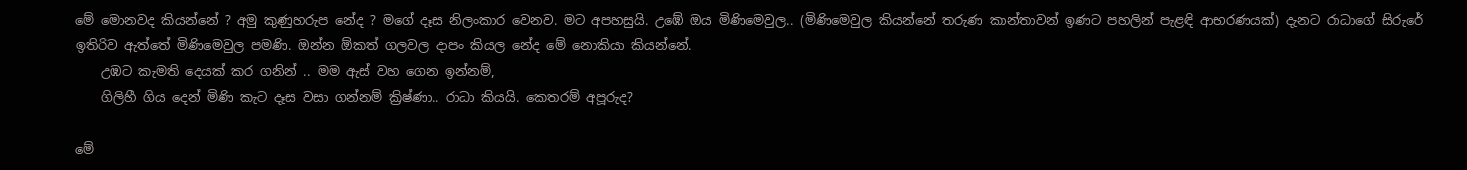මේ මොනවද කියන්නේ ? අමු කුණුහරුප නේද ? මගේ දෑස නිලංකාර වෙනව. මට අපහසුයි. උඹේ ඔය මිණිමෙවුල.. (මිණිමෙවුල කියන්නේ තරුණ කාන්තාවන් ඉණට පහලින් පැළඳි ආභරණයක්) දැනට රාධාගේ සිරුරේ ඉතිරිව ඇත්තේ මිණිමෙවුල පමණි. ඔන්න ඕකත් ගලවල දාපං කියල නේද මේ නොකියා කියන්නේ.
    උඹට කැමති දෙයක් කර ගනින් .. මම ඇස් වහ ගෙන ඉන්නම්,
    ගිලිහී ගිය දෙන් මිණි කැට දෑස වසා ගන්නම් ක්‍රිෂ්ණා.. රාධා කියයි. කෙතරම් අපූරුද?

මේ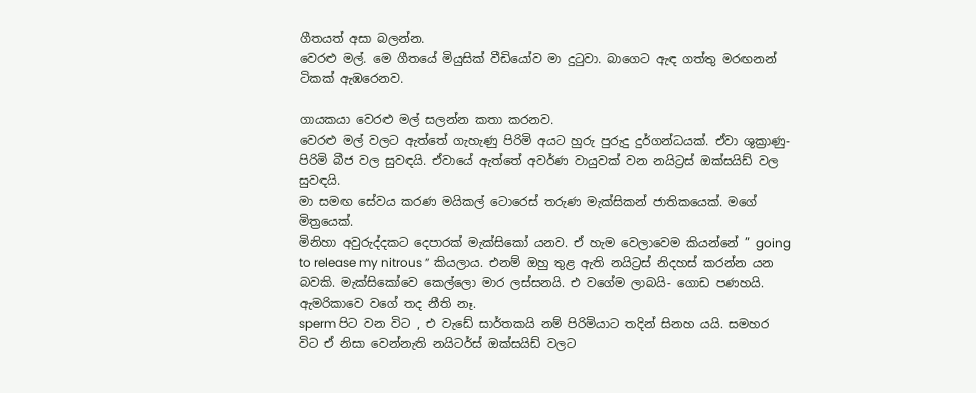ගීතයත් අසා බලන්න.
වෙරළු මල්. මෙ ගීතයේ මියුසික් වීඩියෝව මා දුටුවා. බාගෙට ඇඳ ගත්තු මරඟනන් ටිකක් ඇඹරෙනව.

ගායකයා වෙරළු මල් සලන්න කතා කරනව.
වෙරළු මල් වලට ඇත්තේ ගැහැණු පිරිමි අයට හුරු පුරුදු දුර්ගන්ධයක්. ඒවා ශුක්‍රාණු- පිරිමි බීජ වල සුවඳයි. ඒවායේ ඇත්තේ අවර්ණ වායුවක් වන නයිට්‍රස් ඔක්සයිඩ් වල සුවඳයි.
මා සමඟ සේවය කරණ මයිකල් ටොරෙස් තරුණ මැක්සිකන් ජාතිකයෙක්. මගේ මිත්‍රයෙක්.
මිනිහා අවුරුද්දකට දෙපාරක් මැක්සිකෝ යනව. ඒ හැම වෙලාවෙම කියන්නේ ” going to release my nitrous ” කියලාය. එනම් ඔහු තුළ ඇති නයිට්‍රස් නිදහස් කරන්න යන බවකි. මැක්සිකෝවෙ කෙල්ලො මාර ලස්සනයි. එ වගේම ලාබයි- ගොඩ පණහයි. ඇමරිකාවෙ වගේ තද නීති නෑ.
sperm පිට වන විට , එ වැඩේ සාර්තකයි නම් පිරිමියාට තදින් සිනහ යයි. සමහර විට ඒ නිසා වෙන්නැති නයිටර්ස් ඔක්සයිඩ් වලට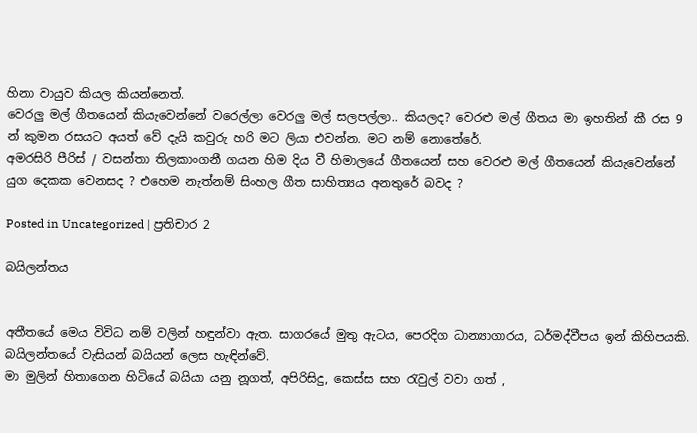හිනා වායුව කියල කියන්නෙත්.
වෙරලු මල් ගීතයෙන් කියැවෙන්නේ වරෙල්ලා වෙරලු මල් සලපල්ලා.. කියලද? වෙරළු මල් ගීතය මා ඉහතින් කී රස 9 න් කුමන රසයට අයත් වේ දැයි කවුරු හරි මට ලියා එවන්න. මට නම් නොතේරේ.
අමරසිරි පීරිස් / වසන්තා තිලකාංගනී ගයන හිම දිය වී හිමාලයේ ගීතයෙන් සහ වෙරළු මල් ගීතයෙන් කියැවෙන්නේ යුග දෙකක වෙනසද ? එහෙම නැත්නම් සිංහල ගීත සාහිත්‍යය අනතුරේ බවද ?

Posted in Uncategorized | ප්‍රතිචාර 2

බයිලන්තය


අතීතයේ මෙය විවිධ නම් වලින් හඳුන්වා ඇත. සාගරයේ මුතු ඇටය, පෙරදිග ධාන්‍යාගාරය, ධර්මද්වීපය ඉන් කිහිපයකි. බයිලන්තයේ වැසියන් බයියන් ලෙස හැඳින්වේ.
මා මුලින් හිතාගෙන හිටියේ බයියා යනු නූගත්, අපිරිසිදු, කෙස්ස සහ රැවුල් වවා ගත් ,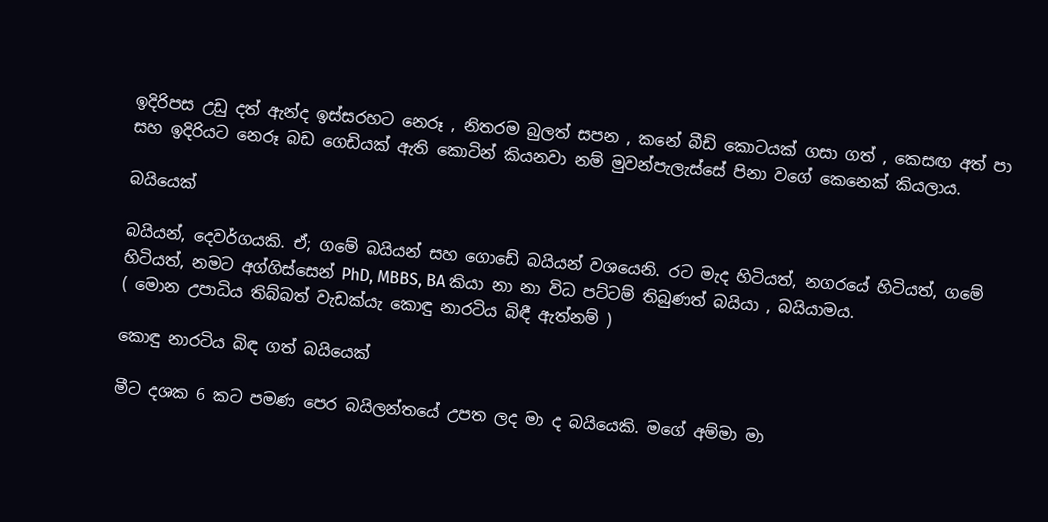ඉදිරිපස උඩු දත් ඇන්ද ඉස්සරහට නෙරූ , නිතරම බුලත් සපන , කනේ බීඩි කොටයක් ගසා ගත් , කෙසඟ අත් පා සහ ඉදිරියට නෙරූ බඩ ගෙඩියක් ඇති කොටින් කියනවා නම් මුවන්පැලැස්සේ පිනා වගේ කෙනෙක් කියලාය.

බයියෙක්

බයියන්, දෙවර්ගයකි. ඒ; ගමේ බයියන් සහ ගොඩේ බයියන් වශයෙනි. රට මැද හිටියත්, නගරයේ හිටියත්, ගමේ හිටියත්, නමට අග්ගිස්සෙන් PhD, MBBS, BA කියා නා නා විධ පට්ටම් තිබුණත් බයියා , බයියාමය.
( මොන උපාධිය තිබ්බත් වැඩක්යැ කොඳු නාරටිය බිඳී ඇත්නම් )

කොඳු නාරටිය බිඳ ගත් බයියෙක්

මීට දශක 6 කට පමණ පෙර බයිලන්තයේ උපත ලද මා ද බයියෙකි. මගේ අම්මා මා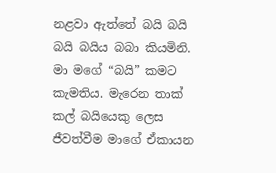නළවා ඇත්තේ බයි බයි බයි බයිය බබා කියමිනි. මා මගේ “බයි” කමට කැමතිය. මැරෙන තාක් කල් බයියෙකු ලෙස ජීවත්වීම මාගේ ඒකායන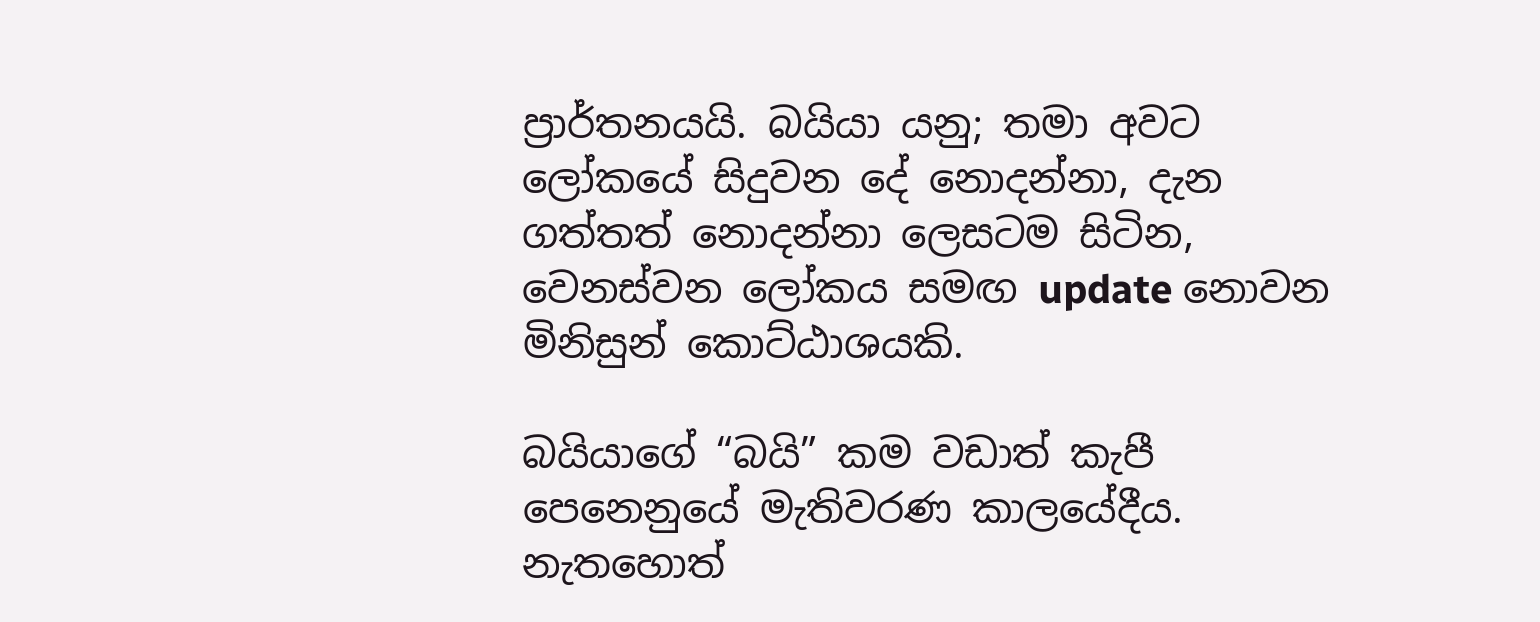ප්‍රාර්තනයයි. බයියා යනු; තමා අවට ලෝකයේ සිදුවන දේ නොදන්නා, දැන ගත්තත් නොදන්නා ලෙසටම සිටින, වෙනස්වන ලෝකය සමඟ update නොවන මිනිසුන් කොට්ඨාශයකි.

බයියාගේ “බයි” කම වඩාත් කැපී පෙනෙනුයේ මැතිවරණ කාලයේදීය. නැතහොත්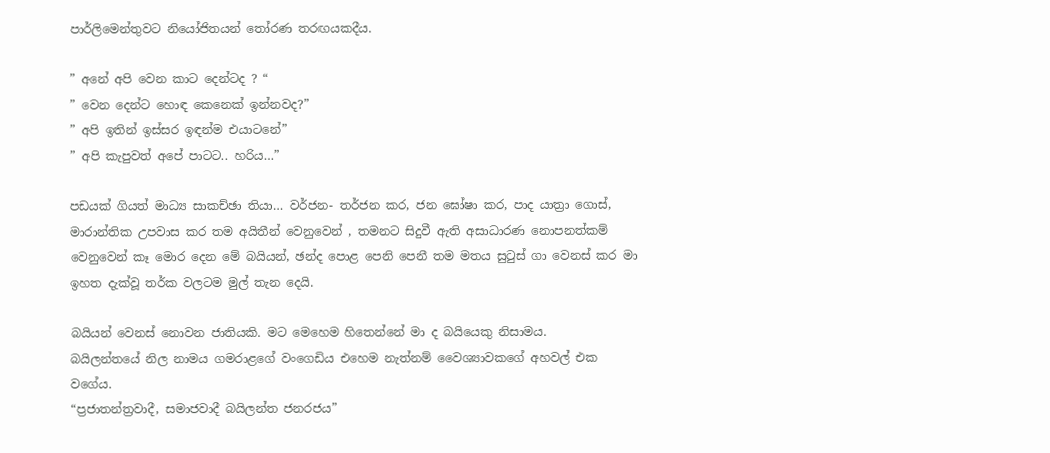පාර්ලිමෙන්තුවට නියෝජිතයන් තෝරණ තරඟයකදීය.

” අනේ අපි වෙන කාට දෙන්ටද ? “
” වෙන දෙන්ට හොඳ කෙනෙක් ඉන්නවද?”
” අපි ඉතින් ඉස්සර ඉඳන්ම එයාටනේ”
” අපි කැපුවත් අපේ පාටට.. හරිය…”

පඩයක් ගියත් මාධ්‍ය සාකච්ඡා තියා… වර්ජන- තර්ජන කර, ජන ඝෝෂා කර, පාද යාත්‍රා ගොස්, මාරාන්තික උපවාස කර තම අයිතීන් වෙනුවෙන් , තමනට සිදුවී ඇති අසාධාරණ නොපනත්කම් වෙනුවෙන් කෑ මොර දෙන මේ බයියන්, ඡන්ද පොළ පෙනි පෙනී තම මතය සුටුස් ගා වෙනස් කර මා ඉහත දැක්වූ තර්ක වලටම මුල් තැන දෙයි.

බයියන් වෙනස් නොවන ජාතියකි. මට මෙහෙම හිතෙන්නේ මා ද බයියෙකු නිසාමය.
බයිලන්තයේ නිල නාමය ගමරාළගේ වංගෙඩිය එහෙම නැත්නම් වෛශ්‍යාවකගේ අහවල් එක වගේය.
“ප්‍රජාතන්ත්‍රවාදී, සමාජවාදී බයිලන්ත ජනරජය”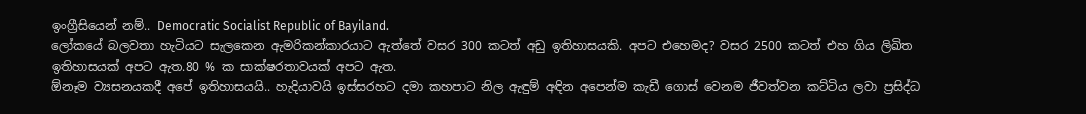ඉංග්‍රීසියෙන් නම්.. Democratic Socialist Republic of Bayiland.
ලෝකයේ බලවතා හැටියට සැලකෙන ඇමරිකන්කාරයාට ඇත්තේ වසර 300 කටත් අඩු ඉතිහාසයකි. අපට එහෙමද? වසර 2500 කටත් එහ ගිය ලිඛිත ඉතිහාසයක් අපට ඇත.80 % ක සාක්ෂරතාවයක් අපට ඇත.
ඕනෑම ව්‍යසනයකදී අපේ ඉතිහාසයයි.. හැදියාවයි ඉස්සරහට දමා කහපාට නිල ඇඳුම් අඳින අපෙන්ම කැඩී ගොස් වෙනම ජීවත්වන කට්ටිය ලවා ප්‍රසිද්ධ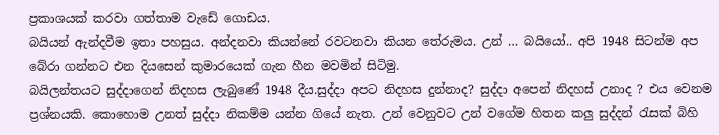ප්‍රකාශයක් කරවා ගත්තාම වැඩේ ගොඩය.
බයියන් ඇන්දවීම ඉතා පහසුය. අන්දනවා කියන්නේ රවටනවා කියන තේරුමය. උන් … බයියෝ.. අපි 1948 සිටන්ම අප බේරා ගන්නට එන දියසෙන් කුමාරයෙක් ගැන හීන මවමින් සිටිමු.
බයිලන්තයට සුද්දාගෙන් නිදහස ලැබුණේ 1948 දීය.සුද්දා අපට නිදහස දුන්නාද? සුද්දා අපෙන් නිදහස් උනාද ? එය වෙනම ප්‍රශ්නයකි. කොහොම උනත් සුද්දා නිකම්ම යන්න ගියේ නැත. උන් වෙනුවට උන් වගේම හිතන කලු සුද්දන් රැසක් බිහි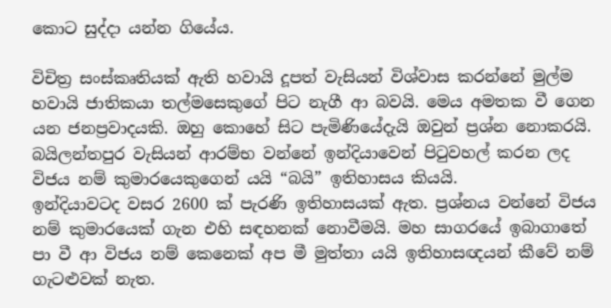කොට සුද්දා යන්න ගියේය.

විචිත්‍ර සංස්කෘතියක් ඇති හවායි දූපත් වැසියන් විශ්වාස කරන්නේ මුල්ම හවායි ජාතිකයා තල්මසෙකුගේ පිට නැගී ආ බවයි. මෙය අමතක වී ගෙන යන ජනප්‍රවාදයකි. ඔහු කොහේ සිට පැමිණියේදැයි ඔවුන් ප්‍රශ්න නොකරයි. බයිලන්තපුර වැසියන් ආරම්භ වන්නේ ඉන්දියාවෙන් පිටුවහල් කරන ලද විජය නම් කුමාරයෙකුගෙන් යයි “බයි” ඉතිහාසය කියයි.
ඉන්දියාවටද වසර 2600 ක් පැරණි ඉතිහාසයක් ඇත. ප්‍රශ්නය වන්නේ විජය නම් කුමාරයෙක් ගැන එහි සඳහනක් නොවීමයි. මහ සාගරයේ ඉබාගාතේ පා වී ආ විජය නම් කෙනෙක් අප මී මුත්තා යයි ඉතිහාසඥයන් කීවේ නම් ගැටළුවක් නැත.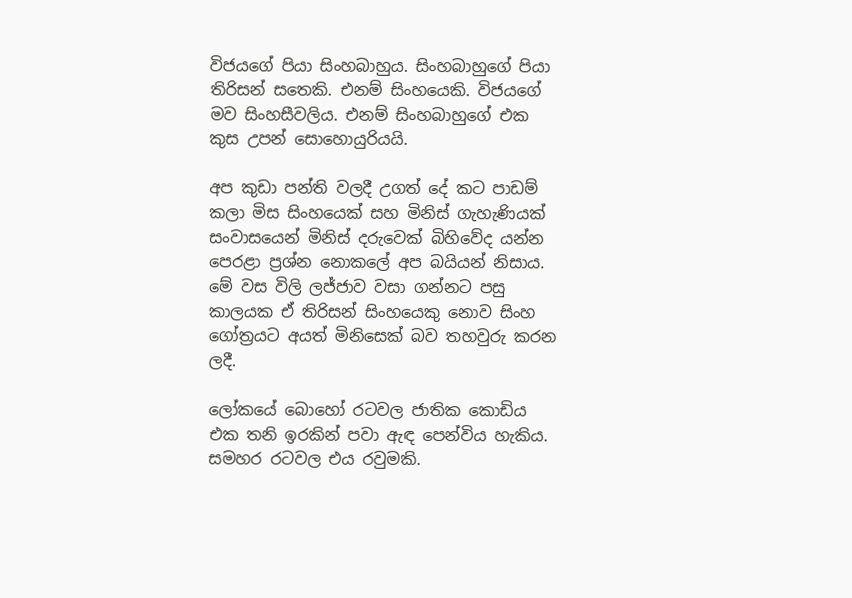විජයගේ පියා සිංහබාහුය. සිංහබාහුගේ පියා තිරිසන් සතෙකි. එනම් සිංහයෙකි. විජයගේ මව සිංහසීවලිය. එනම් සිංහබාහුගේ එක කුස උපන් සොහොයුරියයි.

අප කුඩා පන්ති වලදී උගත් දේ කට පාඩම් කලා මිස සිංහයෙක් සහ මිනිස් ගැහැණියක් සංවාසයෙන් මිනිස් දරුවෙක් බිහිවේද යන්න පෙරළා ප්‍රශ්න නොකලේ අප බයියන් නිසාය. මේ වස විලි ලජ්ජාව වසා ගන්නට පසු කාලයක ඒ තිරිසන් සිංහයෙකු නොව සිංහ ගෝත්‍රයට අයත් මිනිසෙක් බව තහවුරු කරන ලදී.

ලෝකයේ බොහෝ රටවල ජාතික කොඩිය එක තනි ඉරකින් පවා ඇඳ පෙන්විය හැකිය. සමහර රටවල එය රවුමකි.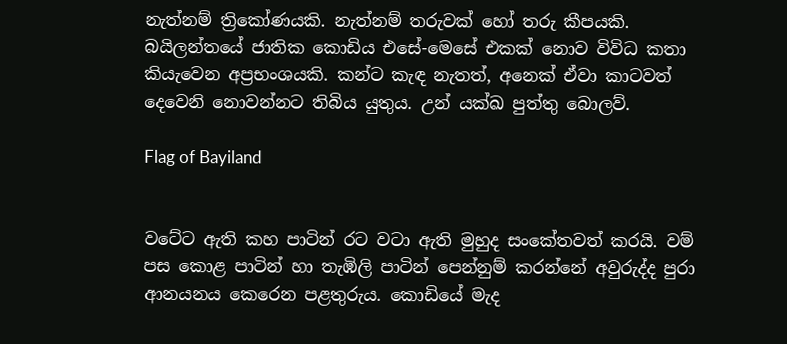නැත්නම් ත්‍රිකෝණයකි. නැත්නම් තරුවක් හෝ තරු කීපයකි. බයිලන්තයේ ජාතික කොඩිය එසේ-මෙසේ එකක් නොව විවිධ කතා කියැවෙන අප්‍රභංශයකි. කන්ට කැඳ නැතත්, අනෙක් ඒවා කාටවත් දෙවෙනි නොවන්නට තිබිය යුතුය. උන් යක්ඛ පුත්තු බොලව්.

Flag of Bayiland


වටේට ඇති කහ පාටින් රට වටා ඇති මුහුද සංකේතවත් කරයි. වම් පස කොළ පාටින් හා තැඹිලි පාටින් පෙන්නුම් කරන්නේ අවුරුද්ද පුරා ආනයනය කෙරෙන පළතුරුය. කොඩියේ මැද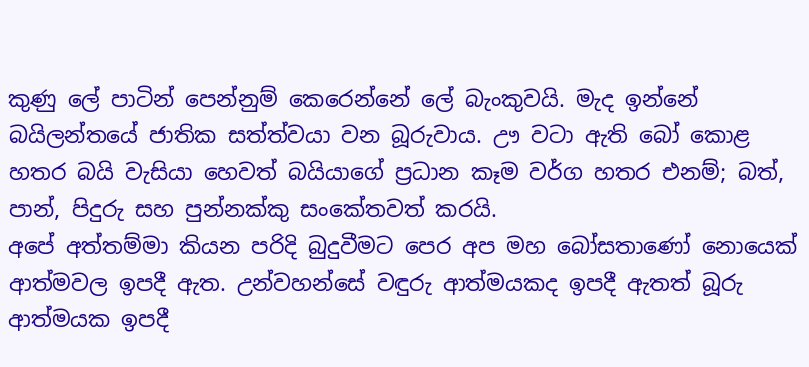කුණු ලේ පාටින් පෙන්නුම් කෙරෙන්නේ ලේ බැංකුවයි. මැද ඉන්නේ බයිලන්තයේ ජාතික සත්ත්වයා වන බූරුවාය. ඌ වටා ඇති බෝ කොළ හතර බයි වැසියා හෙවත් බයියාගේ ප්‍රධාන කෑම වර්ග හතර එනම්; බත්, පාන්, පිදුරු සහ පුන්නක්කු සංකේතවත් කරයි.
අපේ අත්තම්මා කියන පරිදි බුදුවීමට පෙර අප මහ බෝසතාණෝ නොයෙක් ආත්මවල ඉපදී ඇත. උන්වහන්සේ වඳුරු ආත්මයකද ඉපදී ඇතත් බූරු ආත්මයක ඉපදී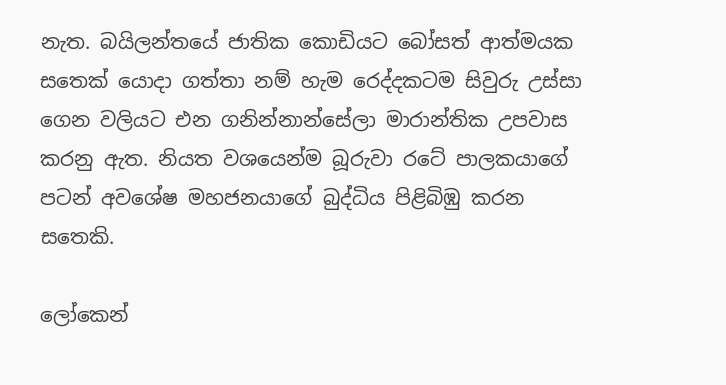නැත. බයිලන්තයේ ජාතික කොඩියට බෝසත් ආත්මයක සතෙක් යොදා ගත්තා නම් හැම රෙද්දකටම සිවුරු උස්සා ගෙන වලියට එන ගනින්නාන්සේලා මාරාන්තික උපවාස කරනු ඇත. නියත වශයෙන්ම බූරුවා රටේ පාලකයාගේ පටන් අවශේෂ මහජනයාගේ බුද්ධිය පිළිබිඹු කරන සතෙකි.

ලෝකෙන්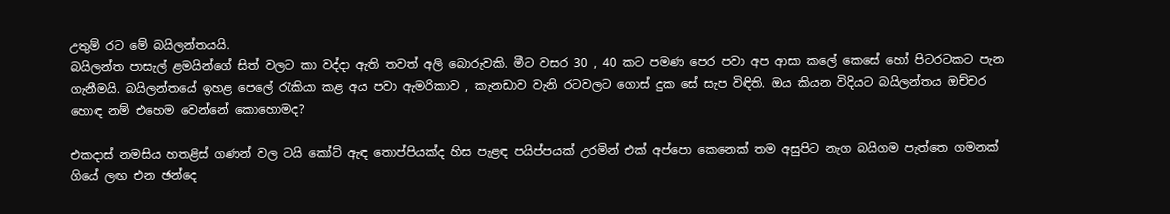උතුම් රට මේ බයිලන්තයයි.
බයිලන්ත පාසැල් ළමයින්ගේ සිත් වලට කා වද්දා ඇති තවත් අලි බොරුවකි. මීට වසර 30 , 40 කට පමණ පෙර පවා අප ආසා කලේ කෙසේ හෝ පිටරටකට පැන ගැනීමයි. බයිලන්තයේ ඉහළ පෙලේ රැකියා කළ අය පවා ඇමරිකාව , කැනඩාව වැනි රටවලට ගොස් දුක සේ සැප විඳිති. ඔය කියන විදියට බයිලන්තය ඔච්චර හොඳ නම් එහෙම වෙන්නේ කොහොමද?

එකදාස් නමසිය හතළිස් ගණන් වල ටයි කෝට් ඇඳ තොප්පියක්ද හිස පැළඳ පයිප්පයක් උරමින් එක් අප්පො කෙනෙක් තම අසුපිට නැග බයිගම පැත්තෙ ගමනක් ගියේ ලඟ එන ඡන්දෙ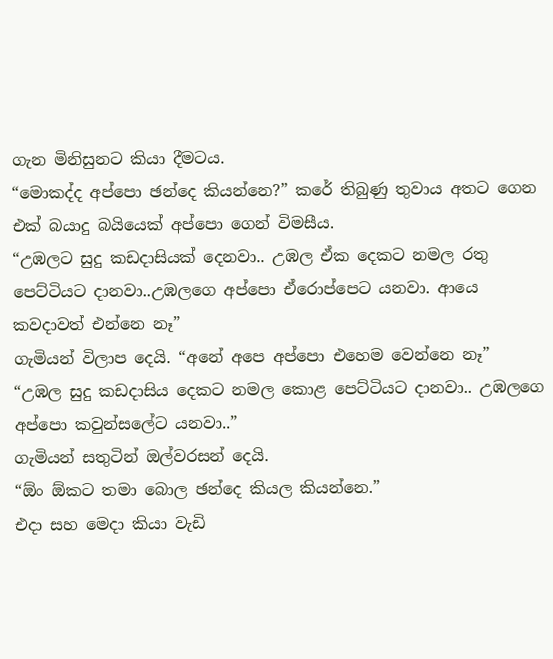ගැන මිනිසුනට කියා දීමටය.
“මොකද්ද අප්පො ඡන්දෙ කියන්නෙ?” කරේ තිබුණු තුවාය අතට ගෙන එක් බයාදු බයියෙක් අප්පො ගෙන් විමසීය.
“උඹලට සුදු කඩදාසියක් දෙනවා.. උඹල ඒක දෙකට නමල රතු පෙට්ටියට දානවා..උඹලගෙ අප්පො ඒරොප්පෙට යනවා. ආයෙ කවදාවත් එන්නෙ නෑ”
ගැමියන් විලාප දෙයි. “අනේ අපෙ අප්පො එහෙම වෙන්නෙ නෑ”
“උඹල සුදු කඩදාසිය දෙකට නමල කොළ පෙට්ටියට දානවා.. උඹලගෙ අප්පො කවුන්සලේට යනවා..”
ගැමියන් සතුටින් ඔල්වරසන් දෙයි.
“ඕං ඕකට තමා බොල ඡන්දෙ කියල කියන්නෙ.”
එදා සහ මෙදා කියා වැඩි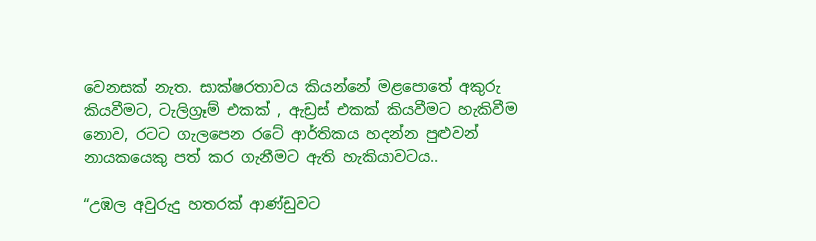වෙනසක් නැත. සාක්ෂරතාවය කියන්නේ මළපොතේ අකුරු කියවීමට, ටැලිග්‍රෑම් එකක් , ඇඩ්‍රස් එකක් කියවීමට හැකිවීම නොව, රටට ගැලපෙන රටේ ආර්තිකය හදන්න පුළුවන් නායකයෙකු පත් කර ගැනීමට ඇති හැකියාවටය..

“උඹල අවුරුදු හතරක් ආණ්ඩුවට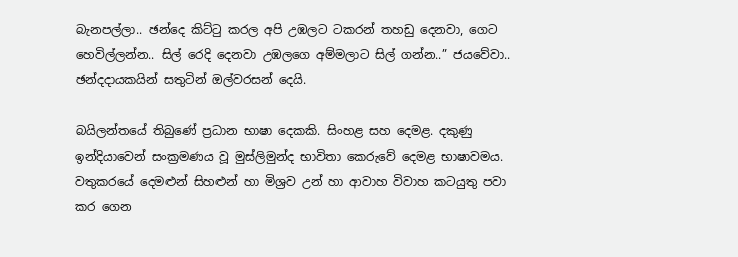බැනපල්ලා.. ඡන්දෙ කිට්ටු කරල අපි උඹලට ටකරන් තහඩු දෙනවා, ගෙට හෙවිල්ලන්න.. සිල් රෙදි දෙනවා උඹලගෙ අම්මලාට සිල් ගන්න..” ජයවේවා.. ඡන්දදායකයින් සතුටින් ඔල්වරසන් දෙයි.

බයිලන්තයේ තිබුණේ ප්‍රධාන භාෂා දෙකකි. සිංහළ සහ දෙමළ. දකුණු ඉන්දියාවෙන් සංක්‍රමණය වූ මුස්ලිමුන්ද භාවිතා කෙරුවේ දෙමළ භාෂාවමය. වතුකරයේ දෙමළුන් සිහළුන් හා මිශ්‍රව උන් හා ආවාහ විවාහ කටයුතු පවා කර ගෙන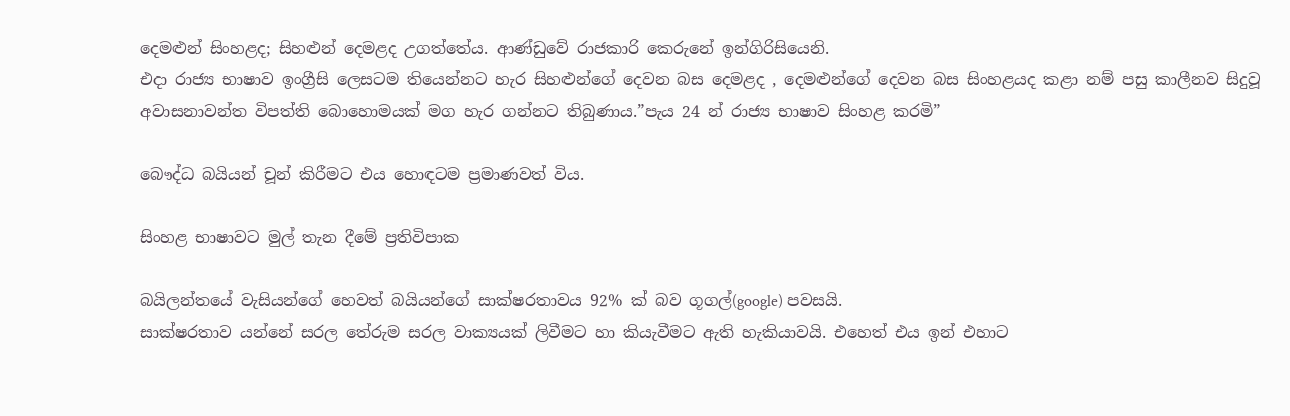දෙමළුන් සිංහළද; සිහළුන් දෙමළද උගත්තේය. ආණ්ඩුවේ රාජකාරි කෙරුනේ ඉන්ගිරිසියෙනි.
එදා රාජ්‍ය භාෂාව ඉංග්‍රීසි ලෙසටම තියෙන්නට හැර සිහළුන්ගේ දෙවන බස දෙමළද , දෙමළුන්ගේ දෙවන බස සිංහළයද කළා නම් පසු කාලීනව සිදුවූ අවාසනාවන්ත විපත්ති බොහොමයක් මග හැර ගන්නට තිබුණාය.”පැය 24 න් රාජ්‍ය භාෂාව සිංහළ කරමි”

බෞද්ධ බයියන් චූන් කිරීමට එය හොඳටම ප්‍රමාණවත් විය.

සිංහළ භාෂාවට මුල් තැන දීමේ ප්‍රතිවිපාක

බයිලන්තයේ වැසියන්ගේ හෙවත් බයියන්ගේ සාක්ෂරතාවය 92% ක් බව ගූගල්(google) පවසයි.
සාක්ෂරතාව යන්නේ සරල තේරුම සරල වාක්‍යයක් ලිවීමට හා කියැවීමට ඇති හැකියාවයි. එහෙත් එය ඉන් එහාට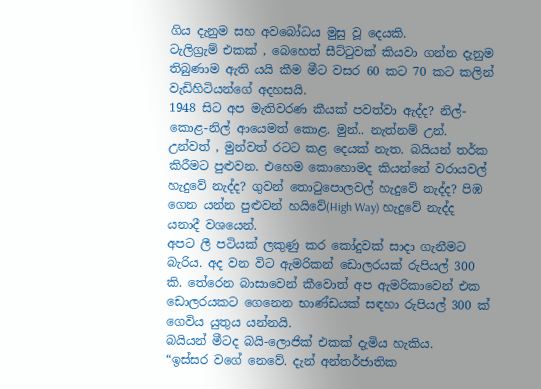ගිය දැනුම සහ අවබෝධය මුසු වූ දෙයකි.
ටැලිග්‍රැම් එකක් , බෙහෙත් සීට්ටුවක් කියවා ගන්න දැනුම තිබුණාම ඇති යයි කීම මීට වසර 60 කට 70 කට කලින් වැඩිහිටියන්ගේ අදහසයි.
1948 සිට අප මැතිවරණ කීයක් පවත්වා ඇද්ද? නිල්-කොළ-නිල් ආයෙමත් කොළ. මුන්.. නැත්නම් උන්.
උන්වත් , මුන්වත් රටට කළ දෙයක් නැත. බයියන් තර්ක කිරීමට පුළුවන. එහෙම කොහොමද කියන්නේ වරායවල් හැදුවේ නැද්ද? ගුවන් තොටුපොලවල් හැදුවේ නැද්ද? පිඹ ගෙන යන්න පුළුවන් හයිවේ(High Way) හැදුවේ නැද්ද යනාදී වශයෙන්.
අපට ලී පටියක් ලකුණු කර කෝදුවක් සාදා ගැනීමට බැරිය. අද වන විට ඇමරිකන් ඩොලරයක් රුපියල් 300 කි. තේරෙන බාසාවෙන් කීවොත් අප ඇමරිකාවෙන් එක ඩොලරයකට ගෙනෙන භාණ්ඩයක් සඳහා රුපියල් 300 ක් ගෙවිය යුතුය යන්නයි.
බයියන් මීටද බයි-ලොජික් එකක් දැමිය හැකිය.
“ඉස්සර වගේ නෙවේ. දැන් අන්තර්ජාතික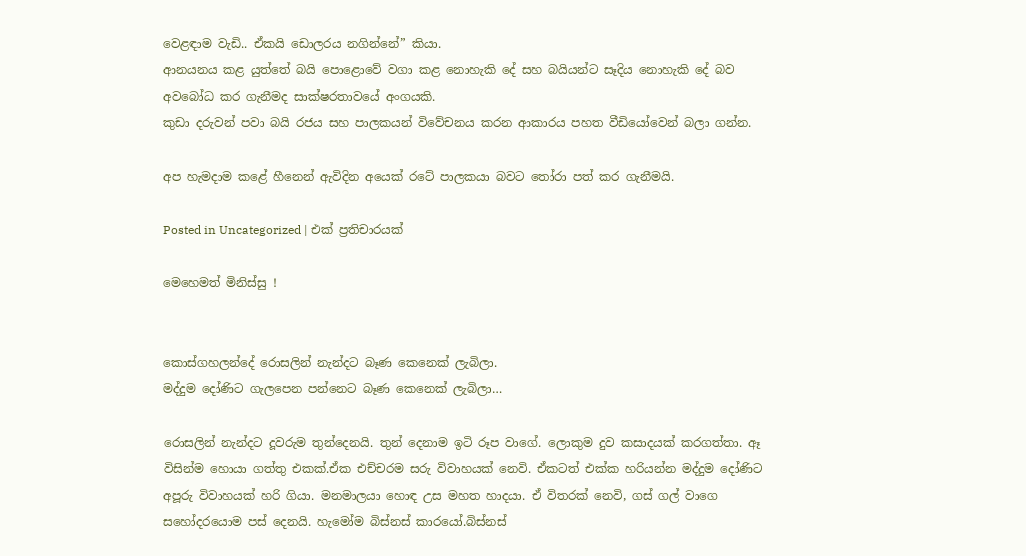වෙළඳාම වැඩි.. ඒකයි ඩොලරය නගින්නේ” කියා.
ආනයනය කළ යුත්තේ බයි පොළොවේ වගා කළ නොහැකි දේ සහ බයියන්ට සෑදිය නොහැකි දේ බව අවබෝධ කර ගැනීමද සාක්ෂරතාවයේ අංගයකි.
කුඩා දරුවන් පවා බයි රජය සහ පාලකයන් විවේචනය කරන ආකාරය පහත වීඩියෝවෙන් බලා ගන්න.

අප හැමදාම කළේ හීනෙන් ඇවිදින අයෙක් රටේ පාලකයා බවට තෝරා පත් කර ගැනීමයි.

Posted in Uncategorized | එක් ප්‍රතිචාරයක්

මෙහෙමත් මිනිස්සු !


කොස්ගහලන්දේ රොසලින් නැන්දට බෑණ කෙනෙක් ලැබිලා.
මද්දුම දෝණිට ගැලපෙන පන්නෙට බෑණ කෙනෙක් ලැබිලා…

රොසලින් නැන්දට දූවරුම තුන්දෙනයි. තුන් දෙනාම ඉටි රූප වාගේ. ලොකුම දුව කසාදයක් කරගත්තා. ඈ විසින්ම හොයා ගත්තු එකක්.ඒක එච්චරම සරු විවාහයක් නෙවි. ඒකටත් එක්ක හරියන්න මද්දුම දෝණිට අපූරු විවාහයක් හරි ගියා. මනමාලයා හොඳ උස මහත හාදයා. ඒ විතරක් නෙවි, ගස් ගල් වාගෙ සහෝදරයොම පස් දෙනයි. හැමෝම බිස්නස් කාරයෝ.බිස්නස්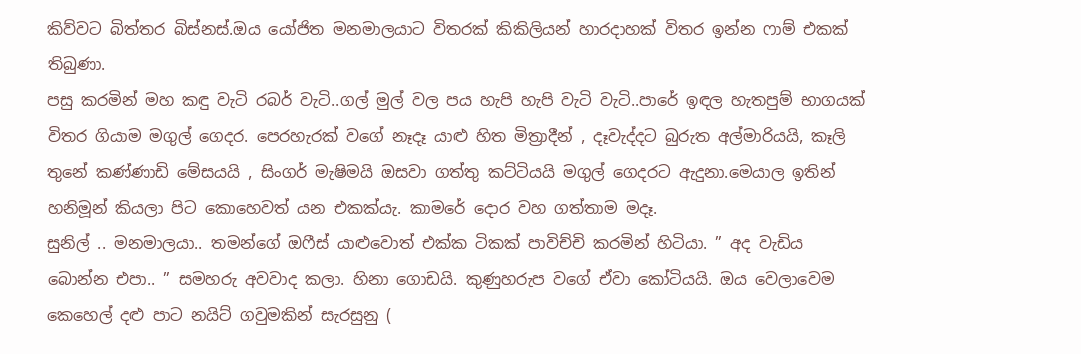කිව්වට බිත්තර බිස්නස්.ඔය යෝජිත මනමාලයාට විතරක් කිකිලියන් හාරදාහක් විතර ඉන්න ෆාම් එකක් තිබුණා.
පසු කරමින් මහ කඳු වැටි රබර් වැටි..ගල් මුල් වල පය හැපි හැපි වැටි වැටි..පාරේ ඉඳල හැතපුම් භාගයක් විතර ගියාම මගුල් ගෙදර. පෙරහැරක් වගේ නෑදෑ යාළු හිත මිත්‍රාදීන් , දෑවැද්දට බුරුත අල්මාරියයි, කෑලි තුනේ කණ්ණාඩි මේසයයි , සිංගර් මැෂිමයි ඔසවා ගත්තු කට්ටියයි මගුල් ගෙදරට ඇදුනා.මෙයාල ඉතින් හනිමූන් කියලා පිට කොහෙවත් යන එකක්යැ. කාමරේ දොර වහ ගත්තාම මදෑ.
සුනිල් .. මනමාලයා.. තමන්ගේ ඔෆීස් යාළුවොත් එක්ක ටිකක් පාවිච්චි කරමින් හිටියා. ” අද වැඩිය බොන්න එපා.. ” සමහරු අවවාද කලා. හිනා ගොඩයි. කුණුහරුප වගේ ඒවා කෝටියයි. ඔය වෙලාවෙම කෙහෙල් දළු පාට නයිට් ගවුමකින් සැරසුනු (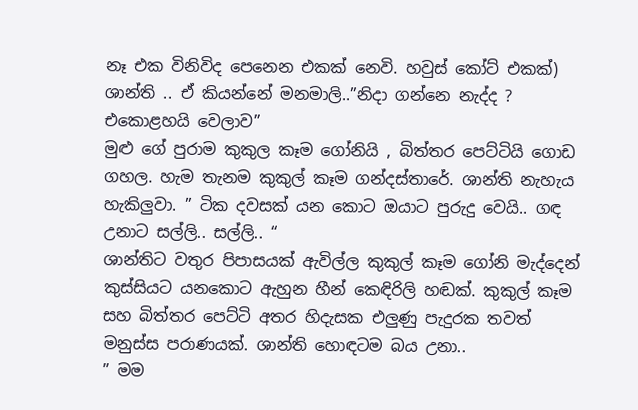නෑ එක විනිවිද පෙනෙන එකක් නෙවි. හවුස් කෝට් එකක්) ශාන්ති .. ඒ කියන්නේ මනමාලි..”නිදා ගන්නෙ නැද්ද ? එකොළහයි වෙලාව”
මුළු ගේ පුරාම කුකුල කෑම ගෝනියි , බිත්තර පෙට්ටියි ගොඩ ගහල. හැම තැනම කුකුල් කෑම ගන්දස්තාරේ. ශාන්ති නැහැය හැකිලුවා. ” ටික දවසක් යන කොට ඔයාට පුරුදු වෙයි.. ගඳ උනාට සල්ලි.. සල්ලි.. “
ශාන්තිට වතුර පිපාසයක් ඇවිල්ල කුකුල් කෑම ගෝනි මැද්දෙන් කුස්සියට යනකොට ඇහුන හීන් කෙඳිරිලි හඬක්. කුකුල් කෑම සහ බිත්තර පෙට්ටි අතර හිදැසක එලුණු පැදුරක තවත් මනුස්ස පරාණයක්. ශාන්ති හොඳටම බය උනා..
” මම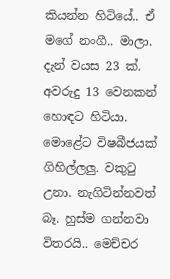කියන්න හිටියේ.. ඒ මගේ නංගී.. මාලා. දැන් වයස 23 ක්. අවරුදු 13 වෙනකන් හොඳට හිටියා. මොළේට විෂබීජයක් ගිහිල්ලලු. වකුටු උනා. නැගිටින්නවත් බෑ. හුස්ම ගන්නවා විතරයි.. මෙච්චර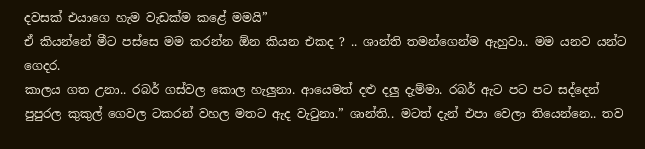දවසක් එයාගෙ හැම වැඩක්ම කළේ මමයි”
ඒ කියන්නේ මීට පස්සෙ මම කරන්න ඕන කියන එකද ? .. ශාන්ති තමන්ගෙන්ම ඇහුවා.. මම යනව යන්ට ගෙදර.
කාලය ගත උනා.. රබර් ගස්වල කොල හැලුනා. ආයෙමත් දළු දලු දැම්මා. රබර් ඇට පට පට සද්දෙන් පුපුරල කුකුල් ගෙවල ටකරන් වහල මතට ඇද වැටුනා.” ශාන්ති.. මටත් දැන් එපා වෙලා තියෙන්නෙ.. තව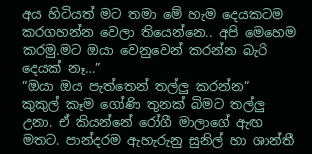අය හිටියත් මට තමා මේ හැම දෙයකටම කරගහන්න වෙලා තියෙන්නෙ.. අපි මෙහෙම කරමු.මට ඔයා වෙනුවෙන් කරන්න බැරි දෙයක් නෑ…”
“ඔයා ඔය පැත්තෙන් තල්ලු කරන්න”
කුකුල් කෑම ගෝණි තුනක් බිමට තල්ලු උනා. ඒ කියන්නේ රෝගී මාලාගේ ඇඟ මතට. පාන්දරම ඇහැරුනු සුනිල් හා ශාන්තී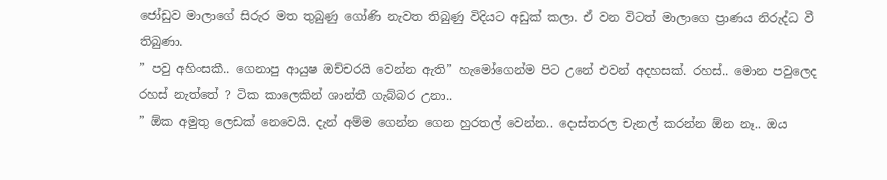ජෝඩුව මාලාගේ සිරුර මත තුබුණු ගෝණි නැවත තිබුණු විදියට අඩුක් කලා. ඒ වන විටත් මාලාගෙ ප්‍රාණය නිරුද්ධ වී තිබුණා.
” පවු අහිංසකී.. ගෙනාපු ආයුෂ ඔච්චරයි වෙන්න ඇති” හැමෝගෙන්ම පිට උනේ එවන් අදහසක්. රහස්.. මොන පවුලෙද රහස් නැත්තේ ? ටික කාලෙකින් ශාන්තී ගැබ්බර උනා..
” ඕක අමුතු ලෙඩක් නෙවෙයි. දැන් අම්ම ගෙන්න ගෙන හුරතල් වෙන්න.. දොස්තරල චැනල් කරන්න ඕන නෑ.. ඔය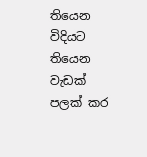තියෙන විදියට තියෙන වැඩක් පලක් කර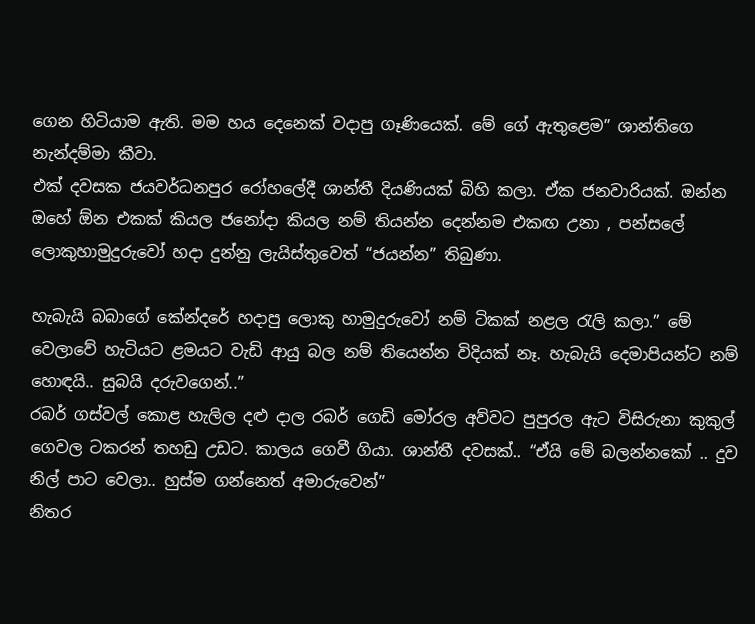ගෙන හිටියාම ඇති. මම හය දෙනෙක් වදාපු ගෑණියෙක්. මේ ගේ ඇතුළෙම” ශාන්තිගෙ නැන්දම්මා කීවා.
එක් දවසක ජයවර්ධනපුර රෝහලේදී ශාන්තී දියණියක් බිහි කලා. ඒක ජනවාරියක්. ඔන්න ඔහේ ඕන එකක් කියල ජනෝදා කියල නම් තියන්න දෙන්නම එකඟ උනා , පන්සලේ ලොකුහාමුදුරුවෝ හදා දුන්නු ලැයිස්තුවෙත් “ජයන්න” තිබුණා.

හැබැයි බබාගේ කේන්දරේ හදාපු ලොකු හාමුදුරුවෝ නම් ටිකක් නළල රැලි කලා.” මේ වෙලාවේ හැටියට ළමයට වැඩි ආයු බල නම් තියෙන්න විදියක් නෑ. හැබැයි දෙමාපියන්ට නම් හොඳයි.. සුබයි දරුවගෙන්..”
රබර් ගස්වල් කොළ හැලිල දළු දාල රබර් ගෙඩි මෝරල අව්වට පුපුරල ඇට විසිරුනා කුකුල් ගෙවල ටකරන් තහඩු උඩට. කාලය ගෙවී ගියා. ශාන්තී දවසක්.. “ඒයි මේ බලන්නකෝ .. දුව නිල් පාට වෙලා.. හුස්ම ගන්නෙත් අමාරුවෙන්”
නිතර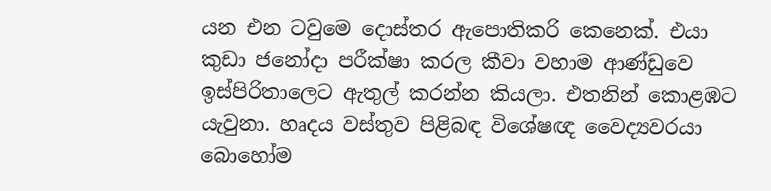යන එන ටවුමෙ දොස්තර ඇපොතිකරි කෙනෙක්. එයා කුඩා ජනෝදා පරීක්ෂා කරල කීවා වහාම ආණ්ඩුවෙ ඉස්පිරිතාලෙට ඇතුල් කරන්න කියලා. එතනින් කොළඹට යැවුනා. හෘදය වස්තුව පිළිබඳ විශේෂඥ වෛද්‍යවරයා බොහෝම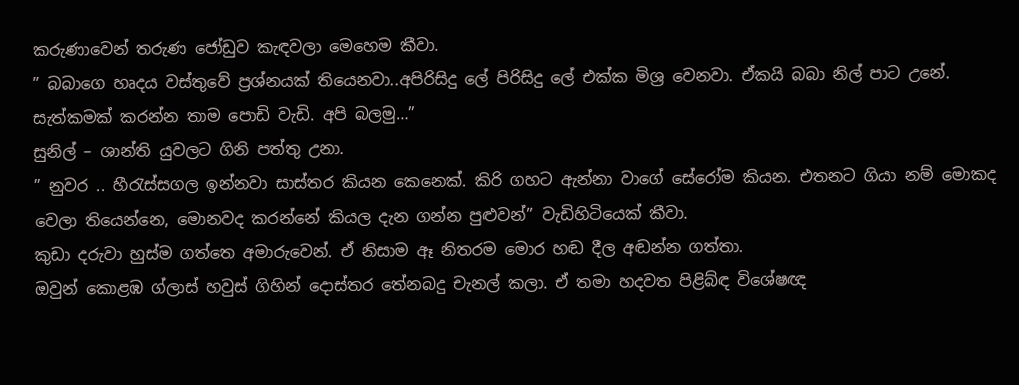කරුණාවෙන් තරුණ ජෝඩුව කැඳවලා මෙහෙම කීවා.
” බබාගෙ හෘදය වස්තුවේ ප්‍රශ්නයක් තියෙනවා..අපිරිසිදු ලේ පිරිසිදු ලේ එක්ක මිශ්‍ර වෙනවා. ඒකයි බබා නිල් පාට උනේ. සැත්කමක් කරන්න තාම පොඩි වැඩි. අපි බලමු…”
සුනිල් – ශාන්ති යුවලට ගිනි පත්තු උනා.
” නුවර .. හීරැස්සගල ඉන්නවා සාස්තර කියන කෙනෙක්. කිරි ගහට ඇන්නා වාගේ සේරෝම කියන. එතනට ගියා නම් මොකද වෙලා තියෙන්නෙ, මොනවද කරන්නේ කියල දැන ගන්න පුළුවන්” වැඩිහිටියෙක් කීවා.
කුඩා දරුවා හුස්ම ගත්තෙ අමාරුවෙන්. ඒ නිසාම ඈ නිතරම මොර හඬ දීල අඬන්න ගත්තා.
ඔවුන් කොළඹ ග්ලාස් හවුස් ගිහින් දොස්තර තේනබදු චැනල් කලා. ඒ තමා හදවත පිළිබ්ඳ විශේෂඥ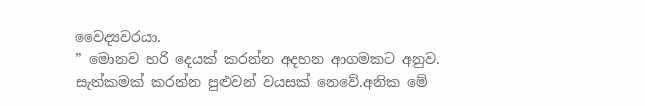වෛද්‍යවරයා.
” මොනව හරි දෙයක් කරන්න අදහන ආගමකට අනුව. සැත්කමක් කරන්න පුළුවන් වයසක් නෙවේ.අනික මේ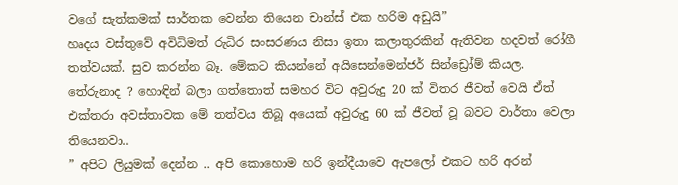වගේ සැත්කමක් සාර්තක වෙන්න තියෙන චාන්ස් එක හරිම අඩුයි”
හෘදය වස්තුවේ අවිධිමත් රුධිර සංසරණය නිසා ඉතා කලාතුරකින් ඇතිවන හදවත් රෝගී තත්වයක්. සුව කරන්න බෑ. මේකට කියන්නේ අයිසෙන්මෙන්ජර් සින්ඩ්‍රෝම් කියල. තේරුනාද ? හොඳින් බලා ගත්තොත් සමහර විට අවුරුදු 20 ක් විතර ජීවත් වෙයි ඒත් එක්තරා අවස්තාවක මේ තත්වය තිබූ අයෙක් අවුරුදු 60 ක් ජීවත් වූ බවට වාර්තා වෙලා තියෙනවා..
” අපිට ලියුමක් දෙන්න .. අපි කොහොම හරි ඉන්දීයාවෙ ඇපලෝ එකට හරි අරන්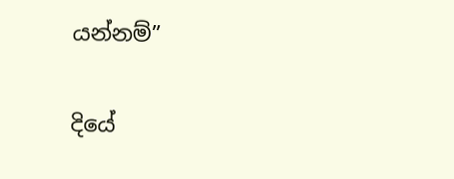යන්නම්”

දියේ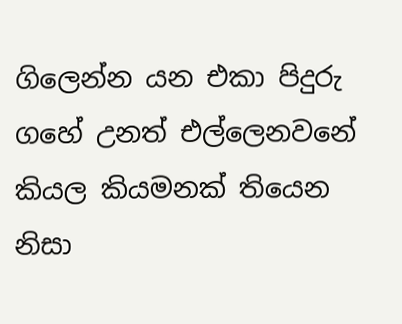ගිලෙන්න යන එකා පිදුරු ගහේ උනත් එල්ලෙනවනේ කියල කියමනක් තියෙන නිසා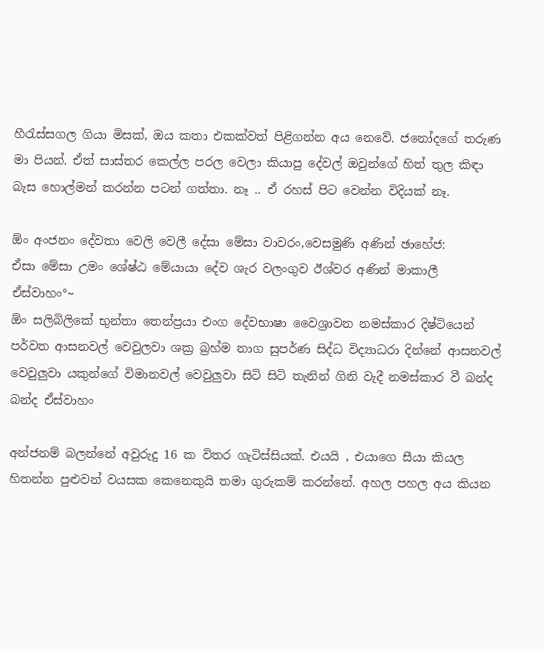හීරැස්සගල ගියා මිසක්, ඔය කතා එකක්වත් පිළිගන්න අය නෙවේ. ජනෝදගේ තරුණ මා පියන්. ඒත් සාස්තර කෙල්ල පරල වෙලා කියාපු දේවල් ඔවුන්ගේ හිත් තුල කිඳා බැස හොල්මන් කරන්න පටන් ගත්තා. නෑ .. ඒ රහස් පිට වෙන්න විදියක් නෑ.

ඕං අංජනං දේවතා වෙලි වෙලී දේසා මේසා වාවරං,වෙසමුණි අණින් ඡාහේජ:
ඒසා මේසා උමං ශේෂ්ඨ මේයායා දේව ශැර වලංගුව ඊශ්වර අණින් මාකාලී ඒස්වාහං°~
ඕං සලිබිලිකේ භුන්තා තෙන්ප්‍රයා එංග දේවභාෂා වෛශ්‍රාවන නමස්කාර දිෂ්ටියෙන් පර්වත ආසනවල් වෙවුලවා ශක්‍ර බ්‍රහ්ම නාග සුපර්ණ සිද්ධ විද්‍යාධරා දින්නේ ආසනවල් වෙවුලුවා යකුන්ගේ විමානවල් වෙවුලුවා සිටි සිටි තැනින් ගිනි වැදී නමස්කාර වී බන්ද බන්ද ඒස්වාහං

අන්ජනම් බලන්නේ අවුරුදු 16 ක විතර ගැටිස්සියක්. එයයි , එයාගෙ සීයා කියල හිතන්න පුළුවන් වයසක කෙනෙකුයි තමා ගුරුකම් කරන්නේ. අහල පහල අය කියන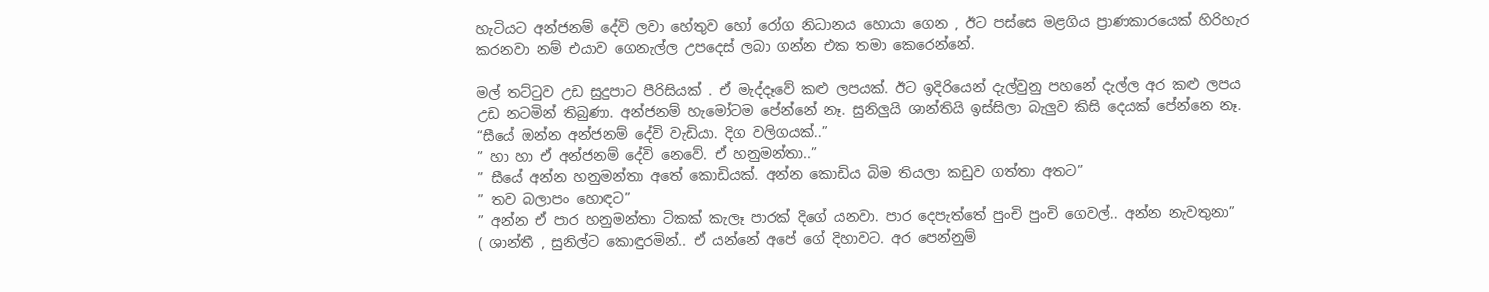හැටියට අන්ජනම් දේවි ලවා හේතුව හෝ රෝග නිධානය හොයා ගෙන , ඊට පස්සෙ මළගිය ප්‍රාණකාරයෙක් හිරිහැර කරනවා නම් එයාව ගෙනැල්ල උපදෙස් ලබා ගන්න එක තමා කෙරෙන්නේ.

මල් තට්ටුව උඩ සුදුපාට පීරිසියක් . ඒ මැද්දෑවේ කළු ලපයක්. ඊට ඉදිරියෙන් දැල්වුනු පහනේ දැල්ල අර කළු ලපය උඩ නටමින් තිබුණා. අන්ජනම් හැමෝටම පේන්නේ නෑ. සුනිලුයි ශාන්තියි ඉස්සිලා බැලුව කිසි දෙයක් පේන්නෙ නෑ.
“සීයේ ඔන්න අන්ජනම් දේවි වැඩියා. දිග වලිගයක්..”
” හා හා ඒ අන්ජනම් දේවි නෙවේ. ඒ හනුමන්තා..”
” සීයේ අන්න හනුමන්තා අතේ කොඩියක්. අන්න කොඩිය බිම තියලා කඩුව ගත්තා අතට”
” තව බලාපං හොඳට”
” අන්න ඒ පාර හනුමන්තා ටිකක් කැලෑ පාරක් දිගේ යනවා. පාර දෙපැත්තේ පුංචි පුංචි ගෙවල්.. අන්න නැවතුනා”
( ශාන්තී , සුනිල්ට කොඳුරමින්.. ඒ යන්නේ අපේ ගේ දිහාවට. අර පෙන්නුම්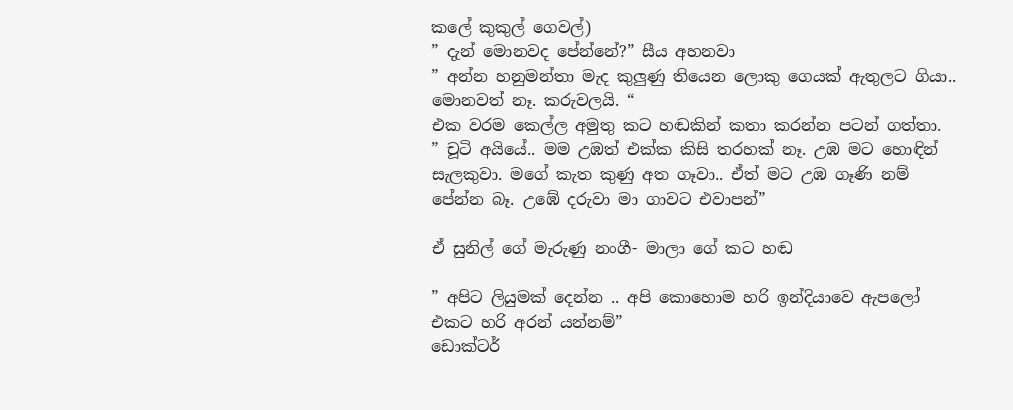කලේ කුකුල් ගෙවල්)
” දැන් මොනවද පේන්නේ?” සීය අහනවා
” අන්න හනුමන්තා මැද කුලුණු තියෙන ලොකු ගෙයක් ඇතුලට ගියා.. මොනවත් නෑ. කරුවලයි. “
එක වරම කෙල්ල අමුතු කට හඬකින් කතා කරන්න පටන් ගත්තා.
” චූටි අයියේ.. මම උඹත් එක්ක කිසි තරහක් නෑ. උඹ මට හොඳින් සැලකුවා. මගේ කැත කුණු අත ගෑවා.. ඒත් මට උඹ ගෑණි නම් පේන්න බෑ. උඹේ දරුවා මා ගාවට එවාපන්”

ඒ සුනිල් ගේ මැරුණු නංගී- මාලා ගේ කට හඬ

” අපිට ලියුමක් දෙන්න .. අපි කොහොම හරි ඉන්දියාවෙ ඇපලෝ එකට හරි අරන් යන්නම්”
ඩොක්ටර්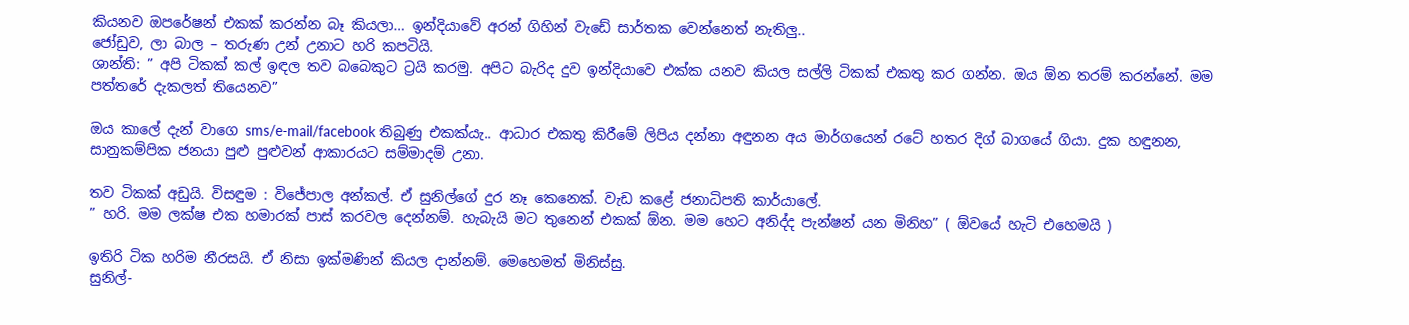කියනව ඔපරේෂන් එකක් කරන්න බෑ කියලා… ඉන්දියාවේ අරන් ගිහින් වැඩේ සාර්තක වෙන්නෙත් නැතිලු..
ජෝඩුව, ලා බාල – තරුණ උන් උනාට හරි කපටියි.
ශාන්ති: ” අපි ටිකක් කල් ඉඳල තව බබෙකුට ට්‍රයි කරමු. අපිට බැරිද දුව ඉන්දියාවෙ එක්ක යනව කියල සල්ලි ටිකක් එකතු කර ගන්න. ඔය ඕන තරම් කරන්නේ. මම පත්තරේ දැකලත් තියෙනව”

ඔය කාලේ දැන් වාගෙ sms/e-mail/facebook තිබුණු එකක්යැ.. ආධාර එකතු කිරීමේ ලිපිය දන්නා අඳුනන අය මාර්ගයෙන් රටේ හතර දිග් බාගයේ ගියා. දුක හඳුනන, සානුකම්පික ජනයා පුළු පුළුවන් ආකාරයට සම්මාදම් උනා.

තව ටිකක් අඩුයි. විසඳුම : විජේපාල අන්කල්. ඒ සුනිල්ගේ දුර නෑ කෙනෙක්. වැඩ කළේ ජනාධිපති කාර්යාලේ.
” හරි. මම ලක්ෂ එක හමාරක් පාස් කරවල දෙන්නම්. හැබැයි මට තුනෙන් එකක් ඕන. මම හෙට අනිද්ද පැන්ෂන් යන මිනිහ” ( ඕවයේ හැටි එහෙමයි )

ඉතිරි ටික හරිම නීරසයි. ඒ නිසා ඉක්මණින් කියල දාන්නම්. මෙහෙමත් මිනිස්සු.
සුනිල්-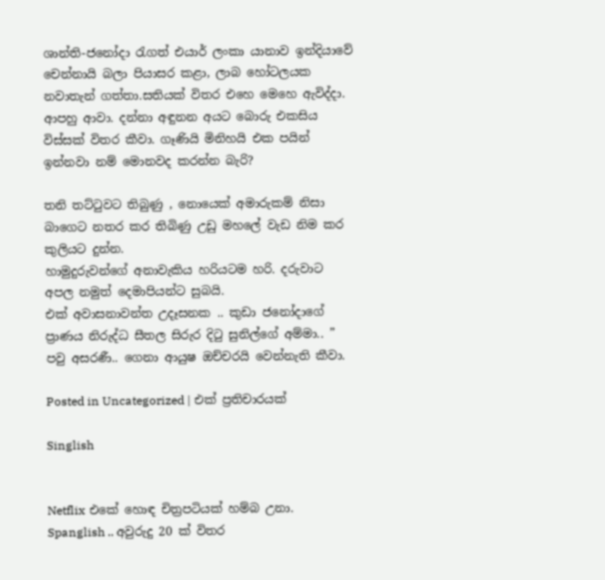ශාන්ති-ජනෝදා රැගත් එයාර් ලංකා යානාව ඉන්දියාවේ චෙන්නායි බලා පියාසර කළා, ලාබ හෝටලයක නවාතැන් ගත්තා.සතියක් විතර එහෙ මෙහෙ ඇවිද්දා.
ආපහු ආවා. දන්නා අඳුනන අයට බොරු එකසිය විස්සක් විතර කීවා. ගෑණි‍යි මිනිහයි එක පයින් ඉන්නවා නම් මොනවද කරන්න බැරි?

තනි තට්ටුවට තිබුණු , නොයෙක් අමාරුකම් නිසා බාගෙට නතර කර තිබිණු උඩු මහලේ වැඩ නිම කර කුලියට දුන්න.
හාමුදුරුවන්ගේ අනාවැකිය හරියටම හරි. දරුවාට අපල නමුත් දෙමාපියන්ට සුබයි.
එක් අවාසනාවන්ත උදෑසනක .. කුඩා ජනෝදාගේ ප්‍රාණය නිරුද්ධ සීතල සිරුර දිටු සුනිල්ගේ අම්මා.. ” පවු අසරණී.. ගෙනා ආයුෂ ඔච්චරයි වෙන්නැති කීවා.

Posted in Uncategorized | එක් ප්‍රතිචාරයක්

Singlish


Netflix එකේ හොඳ චිත්‍රපටියක් හම්බ උනා. Spanglish .. අවුරුදු 20 ක් විතර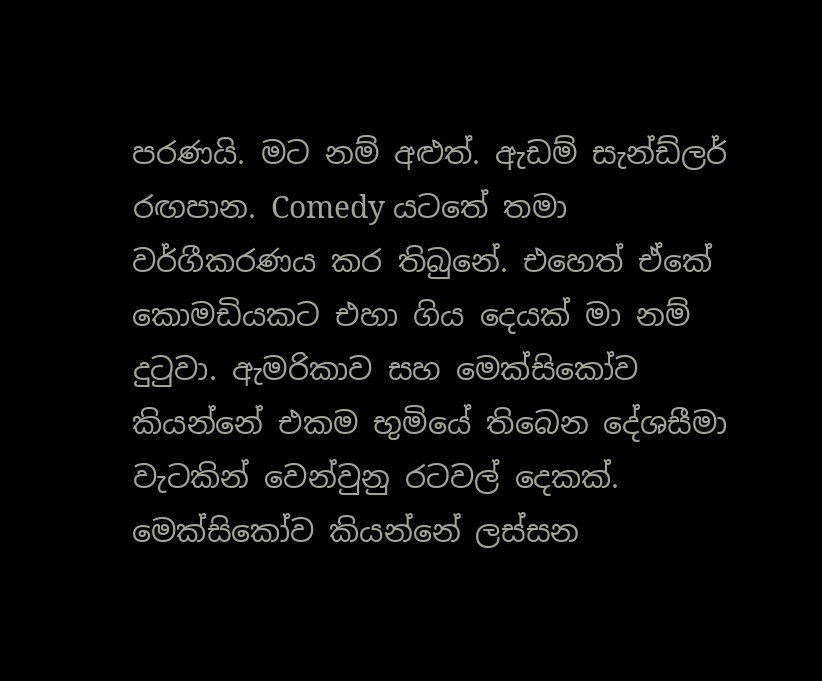පරණයි. මට නම් අළුත්. ඇඩම් සැන්ඩ්ලර් රඟපාන. Comedy යටතේ තමා වර්ගීකරණය කර තිබුනේ. එහෙත් ඒකේ කොමඩියකට එහා ගිය දෙයක් මා නම් දුටුවා. ඇමරිකාව සහ මෙක්සිකෝව කියන්නේ එකම භුමියේ තිබෙන දේශසීමා වැටකින් වෙන්වුනු රටවල් දෙකක්.
මෙක්සිකෝව කියන්නේ ලස්සන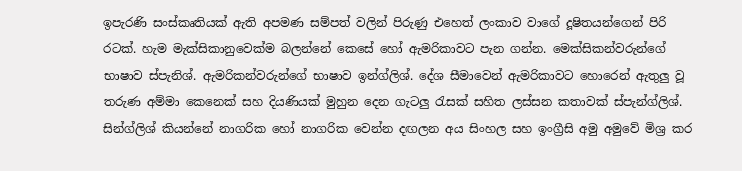ඉපැරණි සංස්කෘතියක් ඇති අපමණ සම්පත් වලින් පිරුණු එහෙත් ලංකාව වාගේ දූෂිතයන්ගෙන් පිරි රටක්. හැම මැක්සිකානුවෙක්ම බලන්නේ කෙසේ හෝ ඇමරිකාවට පැන ගන්න. මෙක්සිකන්වරුන්ගේ භාෂාව ස්පැනිශ්. ඇමරිකන්වරුන්ගේ භාෂාව ඉන්ග්ලිශ්. දේශ සීමාවෙන් ඇමරිකාවට හොරෙන් ඇතුලු වූ තරුණ අම්මා කෙනෙක් සහ දියණියක් මුහුන දෙන ගැටලු රැසක් සහිත ලස්සන කතාවක් ස්පැන්ග්ලිශ්.
සින්ග්ලිශ් කියන්නේ නාගරික හෝ නාගරික වෙන්න දඟලන අය සිංහල සහ ඉංග්‍රීසි අමු අමුවේ මිශ්‍ර කර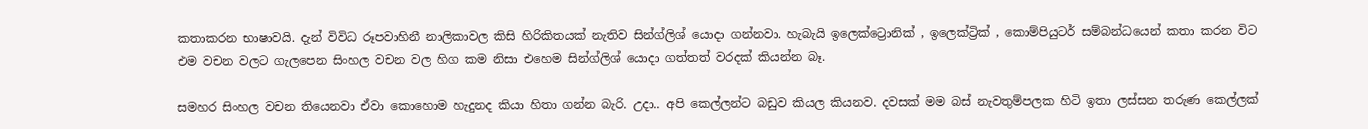කතාකරන භාෂාවයි. දැන් විවිධ රූපවාහිනී නාලිකාවල කිසි හිරිකිතයක් නැතිව සින්ග්ලිශ් යොදා ගන්නවා. හැබැයි ඉලෙක්ට්‍රොනික් , ඉලෙක්ට්‍රික් , කොම්පියුටර් සම්බන්ධයෙන් කතා කරන විට එම වචන වලට ගැලපෙන සිංහල වචන වල හිග කම නිසා එහෙම සින්ග්ලිශ් යොදා ගත්තත් වරදක් කියන්න බෑ.

සමහර සිංහල වචන තියෙනවා ඒවා කොහොම හැදුනද කියා හිතා ගන්න බැරි. උදා.. අපි කෙල්ලන්ට බඩුව කියල කියනව. දවසක් මම බස් නැවතුම්පලක හිටි ඉතා ලස්සන තරුණ කෙල්ලක්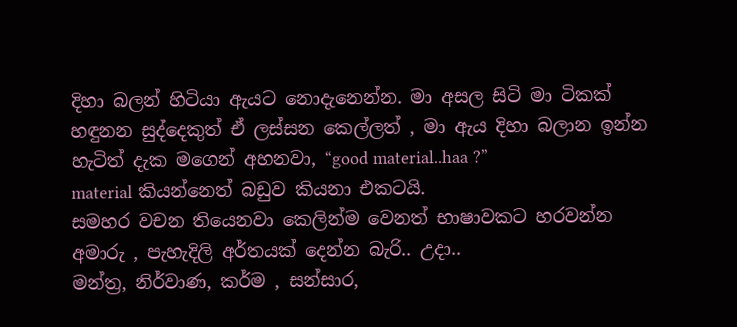දිහා බලන් හිටියා ඇයට නොදැනෙන්න. මා අසල සිටි මා ටිකක් හඳුනන සුද්දෙකුත් ඒ ලස්සන කෙල්ලත් , මා ඇය දිහා බලාන ඉන්න හැටිත් දැක මගෙන් අහනවා, “good material..haa ?”
material කියන්නෙත් බඩුව කියනා එකටයි.
සමහර වචන තියෙනවා කෙලින්ම වෙනත් භාෂාවකට හරවන්න අමාරු , පැහැදිලි අර්තයක් දෙන්න බැරි.. උදා..
මන්ත්‍ර, නිර්වාණ, කර්ම , සන්සාර,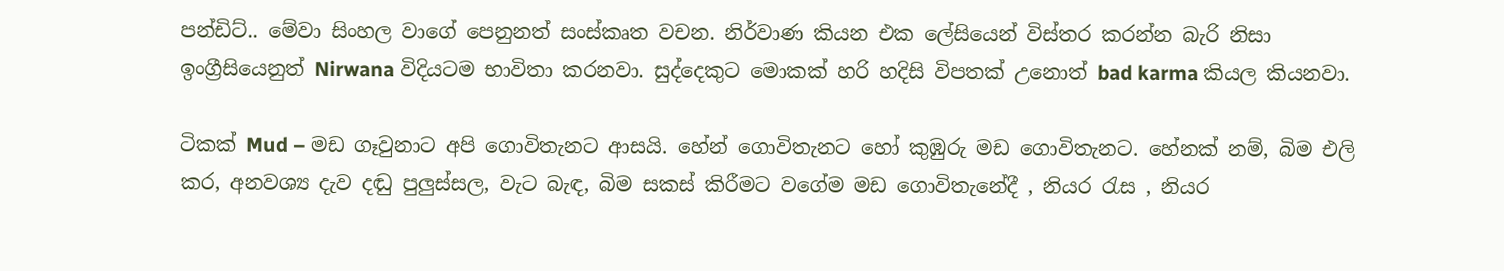පන්ඩිට්.. මේවා සිංහල වාගේ පෙනුනත් සංස්කෘත වචන. නිර්වාණ කියන එක ලේසියෙන් විස්තර කරන්න බැරි නිසා ඉංග්‍රීසියෙනුත් Nirwana විදියටම භාවිතා කරනවා. සුද්දෙකුට මොකක් හරි හදිසි විපතක් උනොත් bad karma කියල කියනවා.

ටිකක් Mud – මඩ ගෑවුනාට අපි ගොවිතැනට ආසයි. හේන් ගොවිතැනට හෝ කුඹුරු මඩ ගොවිතැනට. හේනක් නම්, බිම එලි කර, අනවශ්‍ය දැව දඬු පුලුස්සල, වැට බැඳ, බිම සකස් කිරීමට වගේම මඩ ගොවිතැනේදී , නියර රැස , නියර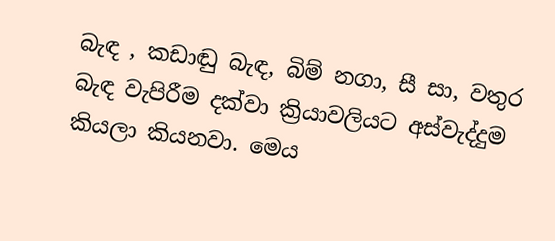බැඳ , කඩාඬු බැඳ, බිම් නගා, සී සා, වතුර බැඳ වැපිරීම දක්වා ක්‍රියාවලියට අස්වැද්දුම කියලා කියනවා. මෙය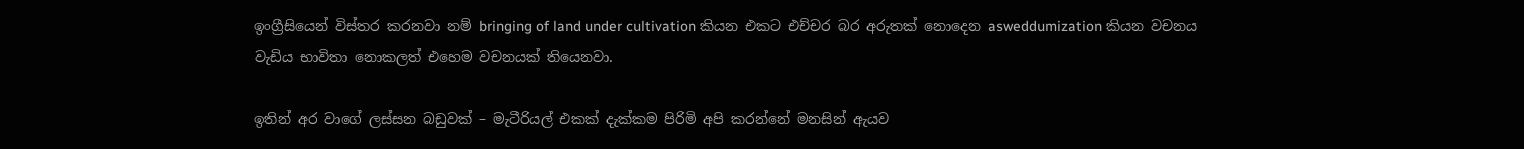ඉංග්‍රීසියෙන් විස්තර කරනවා නම් bringing of land under cultivation කියන එකට එච්චර බර අරුතක් නොදෙන asweddumization කියන වචනය වැඩිය භාවිතා නොකලත් එහෙම වචනයක් තියෙනවා.

ඉතින් අර වාගේ ලස්සන බඩුවක් – මැටීරියල් එකක් දැක්කම පිරිමි අපි කරන්නේ මනසින් ඇයව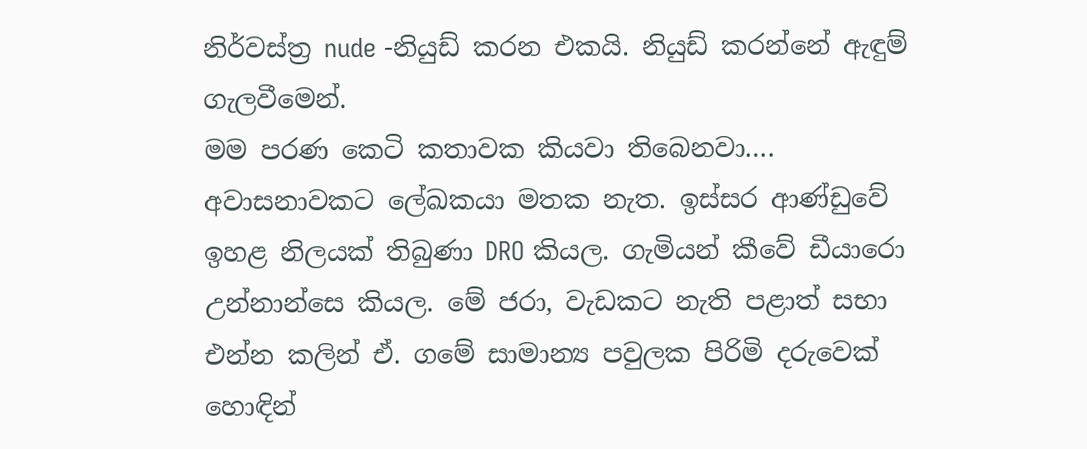නිර්වස්ත්‍ර nude -නියුඩ් කරන එකයි. නියුඩ් කරන්නේ ඇඳුම් ගැලවීමෙන්.
මම පරණ කෙටි කතාවක කියවා තිබෙනවා…. අවාසනාවකට ලේඛකයා මතක නැත. ඉස්සර ආණ්ඩුවේ ඉහළ නිලයක් තිබුණා DRO කියල. ගැමියන් කීවේ ඩීයාරො උන්නාන්සෙ කියල. මේ ජරා, වැඩකට නැති පළාත් සභා එන්න කලින් ඒ. ගමේ සාමාන්‍ය පවුලක පිරිමි දරුවෙක් හොඳින්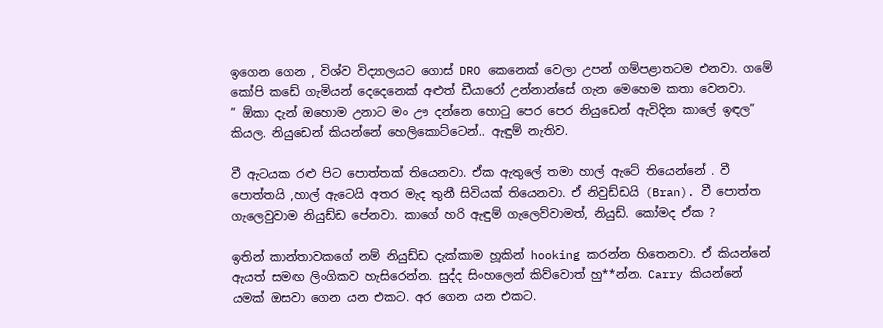ඉගෙන ගෙන , විශ්ව විද්‍යාලයට ගොස් DRO කෙනෙක් වෙලා උපන් ගම්පළාතටම එනවා. ගමේ කෝපි කඩේ ගැමියන් දෙදෙනෙක් අළුත් ඩීයාරෝ උන්නාන්සේ ගැන මෙහෙම කතා වෙනවා.
” ඕකා දැන් ඔහොම උනාට මං ඌ දන්නෙ හොටු පෙර පෙර නියුඩෙන් ඇවිදින කාලේ ඉඳල” කියල. නියුඩෙන් කියන්නේ හෙලිකොට්ටෙන්.. ඇඳුම් නැතිව.

වී ඇටයක රළු පිට පොත්තක් තියෙනවා. ඒක ඇතුලේ තමා හාල් ඇටේ තියෙන්නේ . වී පොත්තයි ,හාල් ඇටෙයි අතර මැද තුනී සිවියක් තියෙනවා. ඒ නිවුඩ්ඩයි (Bran). වී පොත්ත ගැලෙවුවාම නියුඩ්ඩ පේනවා. කාගේ හරි ඇඳුම් ගැලෙව්වාමත්, නියුඩ්. කෝමද ඒක ?

ඉතින් කාන්තාවකගේ නම් නියුඩ්ඩ දැක්කාම හූකින් hooking කරන්න හිතෙනවා. ඒ කියන්නේ ඇයත් සමඟ ලිංගිකව හැසිරෙන්න. සුද්ද සිංහලෙන් කිව්වොත් හු**න්න. Carry කියන්නේ යමක් ඔසවා ගෙන යන එකට. අර ගෙන යන එකට.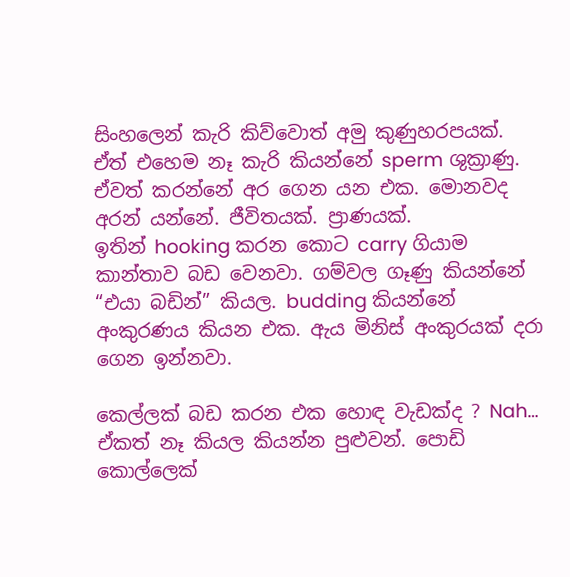සිංහලෙන් කැරි කිව්වොත් අමු කුණුහරපයක්. ඒත් එහෙම නෑ කැරි කියන්නේ sperm ශුක්‍රාණු. ඒවත් කරන්නේ අර ගෙන යන එක. මොනවද අරන් යන්නේ. ජීවිතයක්. ප්‍රාණයක්.
ඉතින් hooking කරන කොට carry ගියාම කාන්තාව බඩ වෙනවා. ගම්වල ගෑණු කියන්නේ “එයා බඩින්” කියල. budding කියන්නේ අංකුරණය කියන එක. ඇය මිනිස් අංකුරයක් දරා ගෙන ඉන්නවා.

කෙල්ලක් බඩ කරන එක හොඳ වැඩක්ද ? Nah… ඒකත් නෑ කියල කියන්න පුළුවන්. පොඩි කොල්ලෙක්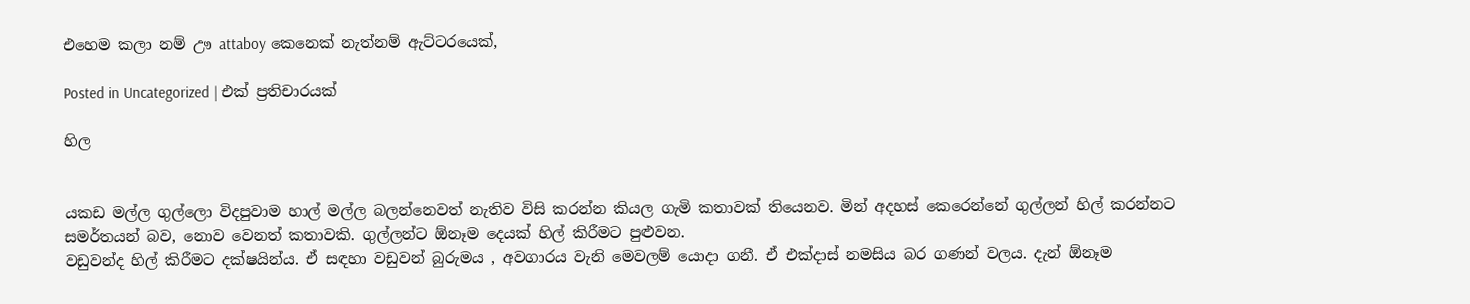එහෙම කලා නම් ඌ attaboy කෙනෙක් නැත්නම් ඇට්ටරයෙක්,

Posted in Uncategorized | එක් ප්‍රතිචාරයක්

හිල


යකඩ මල්ල ගුල්ලො විදපුවාම හාල් මල්ල බලන්නෙවත් නැතිව විසි කරන්න කියල ගැමි කතාවක් තියෙනව. මින් අදහස් කෙරෙන්නේ ගුල්ලන් හිල් කරන්නට සමර්තයන් බව, නොව වෙනත් කතාවකි. ගුල්ලන්ට ඕනෑම දෙයක් හිල් කිරීමට පුළුවන.
වඩුවන්ද හිල් කිරීමට දක්ෂයින්ය. ඒ සඳහා වඩුවන් බුරුමය , අවගාරය වැනි මෙවලම් යොදා ගනී. ඒ එක්දාස් නමසිය බර ගණන් වලය. දැන් ඕනෑම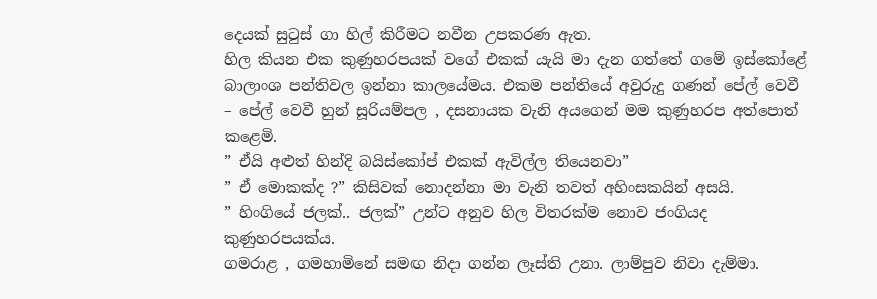දෙයක් සුටුස් ගා හිල් කිරීමට නවීන උපකරණ ඇත.
හිල කියන එක කුණුහරපයක් වගේ එකක් යැයි මා දැන ගත්තේ ගමේ ඉස්කෝළේ බාලාංශ පන්තිවල ඉන්නා කාලයේමය. එකම පන්තියේ අවුරුදු ගණන් පේල් වෙවී – පේල් වෙවී හුන් සූරියම්පල , දසනායක වැනි අයගෙන් මම කුණුහරප අත්පොත් කළෙමි.
” ඒයි අළුත් හින්දි බයිස්කෝප් එකක් ඇවිල්ල තියෙනවා”
” ඒ මොකක්ද ?” කිසිවක් නොදන්නා මා වැනි තවත් අහිංසකයින් අසයි.
” හිංගියේ ජලක්.. ජලක්” උන්ට අනුව හිල විතරක්ම නොව ජංගියද කුණුහරපයක්ය.
ගමරාළ , ගමහාමිනේ සමඟ නිදා ගන්න ලෑස්ති උනා. ලාම්පුව නිවා දැම්මා.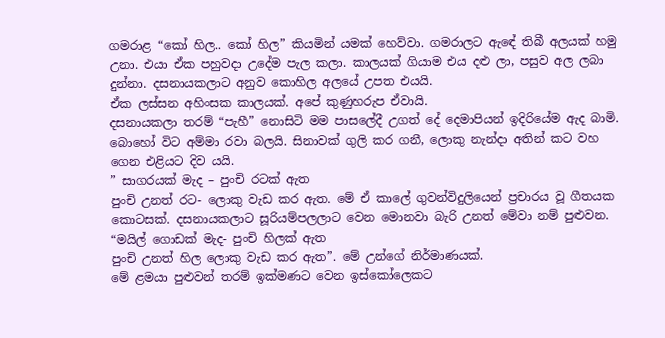ගමරාළ “කෝ හිල.. කෝ හිල” කියමින් යමක් හෙව්වා. ගමරාලට ඇඳේ තිබී අලයක් හමු උනා. එයා ඒක පහුවදා උදේම පැල කලා. කාලයක් ගියාම එය දළු ලා, පසුව අල ලබා දුන්නා. දසනායකලාට අනුව කොහිල අලයේ උපත එයයි.
ඒක ලස්සන අහිංසක කාලයක්. අපේ කුණුහරුප ඒවායි.
දසනායකලා තරම් “පැහී” නොසිටි මම පාසලේදී උගත් දේ දෙමාපියන් ඉදිරියේම ඇද බාමි.
බොහෝ විට අම්මා රවා බලයි. සිනාවක් ගුලි කර ගනී, ලොකු නැන්දා අතින් කට වහ ගෙන එළියට දිව යයි.
” සාගරයක් මැද – පුංචි රටක් ඇත
පුංචි උනත් රට- ලොකු වැඩ කර ඇත. මේ ඒ කාලේ ගුවන්විදුලියෙන් ප්‍රචාරය වූ ගීතයක කොටසක්. දසනායකලාට සූරියම්පලලාට වෙන මොනවා බැරි උනත් මේවා නම් පුළුවන.
“මයිල් ගොඩක් මැද- පුංචි හිලක් ඇත
පුංචි උනත් හිල ලොකු වැඩ කර ඇත”. මේ උන්ගේ නිර්මාණයක්.
මේ ළමයා පුළුවන් තරම් ඉක්මණට වෙන ඉස්කෝලෙකට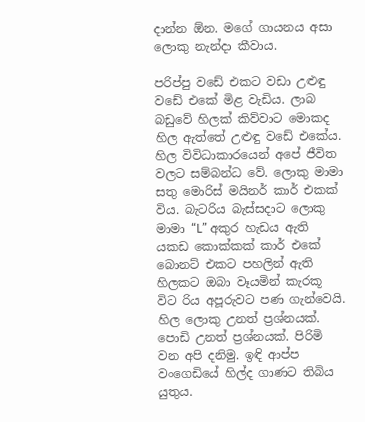දාන්න ඕන. මගේ ගායනය අසා ලොකු නැන්දා කීවාය.

පරිප්පු වඩේ එකට වඩා උළුඳු වඩේ එකේ මිළ වැඩිය. ලාබ බඩුවේ හිලක් කිව්වාට මොකද හිල ඇත්තේ උළුඳු වඩේ එකේය.
හිල විවිධාකාරයෙන් අපේ ජීවිත වලට සම්බන්ධ වේ. ලොකු මාමා සතු මොරිස් මයිනර් කාර් එකක් විය. බැටරිය බැස්සදාට ලොකු මාමා “L” අකුර හැඩය ඇති යකඩ කොක්කක් කාර් එකේ බොනට් එකට පහලින් ඇති හිලකට ඔබා වෑයමින් කැරකූ විට රිය අපූරුවට පණ ගැන්වෙයි.
හිල ලොකු උනත් ප්‍රශ්නයක්. පොඩි උනත් ප්‍රශ්නයක්. පිරිමි වන අපි දනිමු. ඉඳි ආප්ප වංගෙඩියේ හිල්ද ගාණට තිබිය යුතුය.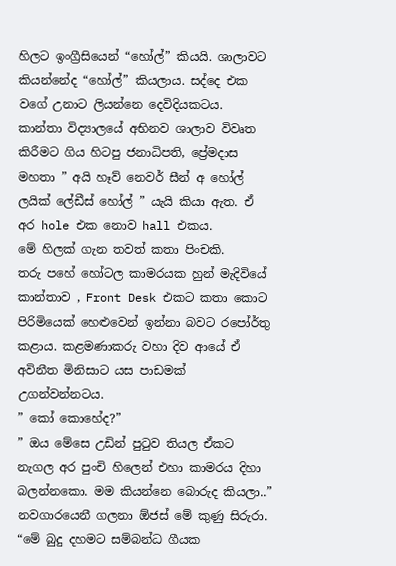හිලට ඉංග්‍රීසියෙන් “හෝල්” කියයි. ශාලාවට කියන්නේද “හෝල්” කියලාය. සද්දෙ එක වගේ උනාට ලියන්නෙ දෙවිදියකටය.
කාන්තා විද්‍යාලයේ අභිනව ශාලාව විවෘත කිරීමට ගිය හිටපු ජනාධිපති, ප්‍රේමදාස මහතා ” අයි හෑව් නෙවර් සීන් අ හෝල් ලයික් ලේඩීස් හෝල් ” යැයි කියා ඇත. ඒ අර hole එක නොව hall එකය.
මේ හිලක් ගැන තවත් කතා පිංචකි.
තරු පහේ හෝටල කාමරයක හුන් මැදිවියේ කාන්තාව , Front Desk එකට කතා කොට පිරිමියෙක් හෙළුවෙන් ඉන්නා බවට රපෝර්තු කළාය. කළමණාකරු වහා දිව ආයේ ඒ අවිනීත මිනිසාට යස පාඩමක් උගන්වන්නටය.
” කෝ කොහේද?”
” ඔය මේසෙ උඩින් පුටුව තියල ඒකට නැගල අර පුංචි හිලෙන් එහා කාමරය දිහා බලන්නකො. මම කියන්නෙ බොරුද කියලා..”
නවගාරයෙනී ගලනා ඕජස් මේ කුණු සිරුරා. “මේ බුදු දහමට සම්බන්ධ ගීයක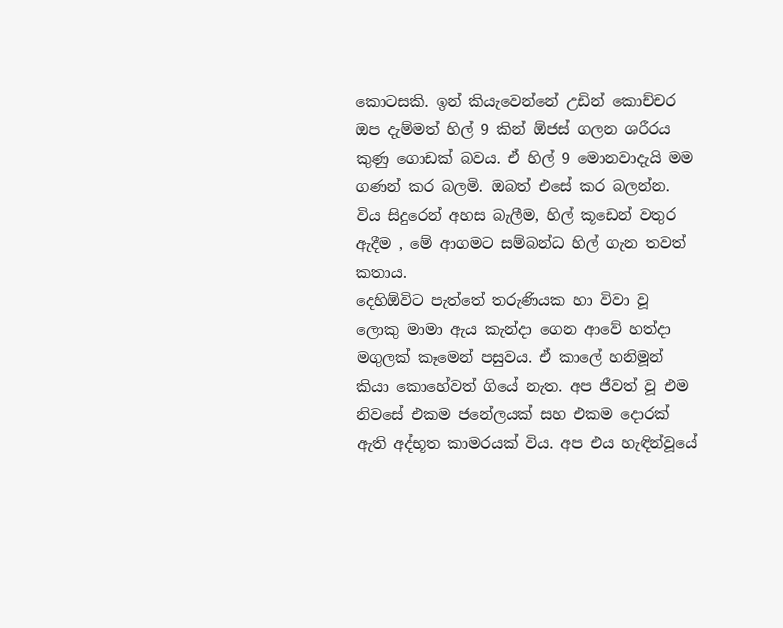කොටසකි. ඉන් කියැවෙන්නේ උඩින් කොච්චර ඔප දැම්මත් හිල් 9 කින් ඕජස් ගලන ශරීරය කුණු ගොඩක් බවය. ඒ හිල් 9 මොනවාදැයි මම ගණන් කර බලමි. ඔබත් එසේ කර බලන්න.
විය සිදුරෙන් අහස බැලීම, හිල් කූඩෙන් වතුර ඇදීම , මේ ආගමට සම්බන්ධ හිල් ගැන තවත් කතාය.
දෙහිඕවිට පැත්තේ තරුණියක හා විවා වූ ලොකු මාමා ඇය කැන්දා ගෙන ආවේ හත්දා මගුලක් කෑමෙන් පසුවය. ඒ කාලේ හනිමූන් කියා කොහේවත් ගියේ නැත. අප ජීවත් වූ එම නිවසේ එකම ජනේලයක් සහ එකම දොරක් ඇති අද්භූත කාමරයක් විය. අප එය හැඳින්වූයේ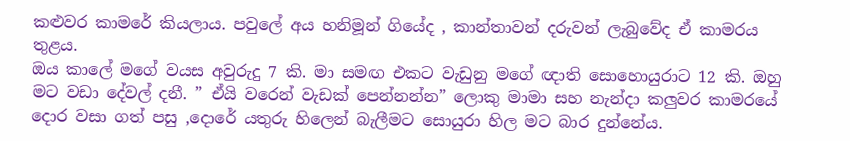කළුවර කාමරේ කියලාය. පවුලේ අය හනිමූන් ගියේද , කාන්තාවන් දරුවන් ලැබුවේද ඒ කාමරය තුළය.
ඔය කාලේ මගේ වයස අවුරුදු 7 කි. මා සමඟ එකට වැඩුනු මගේ ඥාති සොහොයුරාට 12 කි. ඔහු මට වඩා දේවල් දනී. ” ඒයි වරෙන් වැඩක් පෙන්නන්න” ලොකු මාමා සහ නැන්දා කලුවර කාමරයේ දොර වසා ගත් පසු ,දොරේ යතුරු හිලෙන් බැලීමට සොයුරා හිල මට බාර දුන්නේය.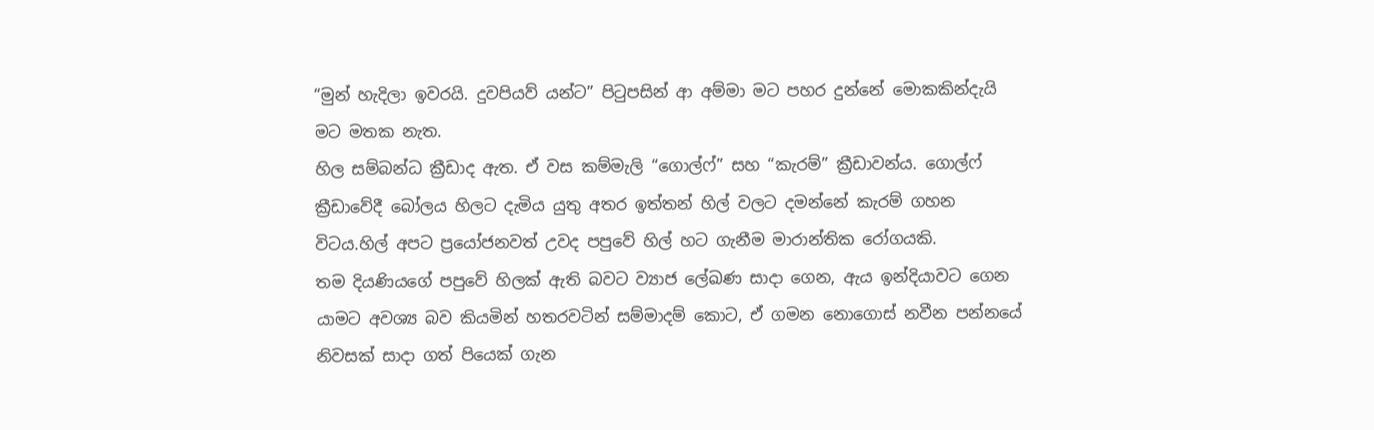“මුන් හැදිලා ඉවරයි. දුවපියව් යන්ට” පිටුපසින් ආ අම්මා මට පහර දුන්නේ මොකකින්දැයි මට මතක නැත.
හිල සම්බන්ධ ක්‍රීඩාද ඇත. ඒ වස කම්මැලි “ගොල්ෆ්” සහ “කැරම්” ක්‍රීඩාවන්ය. ගොල්ෆ් ක්‍රීඩාවේදී බෝලය හිලට දැමිය යුතු අතර ඉත්තන් හිල් වලට දමන්නේ කැරම් ගහන විටය.හිල් අපට ප්‍රයෝජනවත් උවද පපුවේ හිල් හට ගැනීම මාරාන්තික රෝගයකි.
තම දියණියගේ පපුවේ හිලක් ඇති බවට ව්‍යාජ ලේඛණ සාදා ගෙන, ඇය ඉන්දියාවට ගෙන යාමට අවශ්‍ය බව කියමින් හතරවටින් සම්මාදම් කොට, ඒ ගමන නොගොස් නවීන පන්නයේ නිවසක් සාදා ගත් පියෙක් ගැන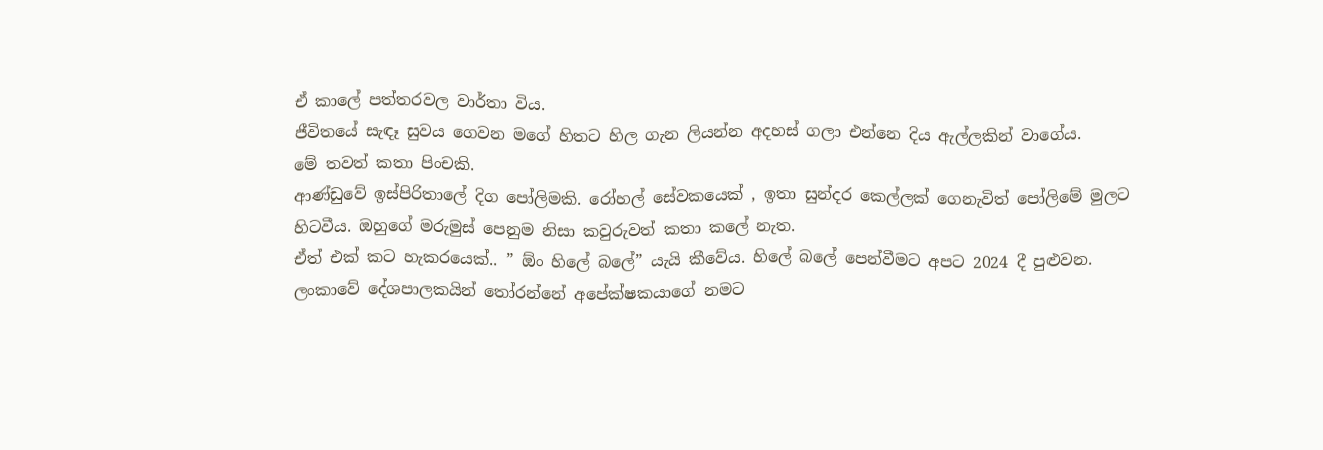ඒ කාලේ පත්තරවල වාර්තා විය.
ජීවිතයේ සැඳෑ සුවය ගෙවන මගේ හිතට හිල ගැන ලියන්න අදහස් ගලා එන්නෙ දිය ඇල්ලකින් වාගේය.
මේ තවත් කතා පිංචකි.
ආණ්ඩුවේ ඉස්පිරිතාලේ දිග පෝලිමකි. රෝහල් සේවකයෙක් , ඉතා සුන්දර කෙල්ලක් ගෙනැවිත් පෝලිමේ මුලට හිටවීය. ඔහුගේ මරුමුස් පෙනුම නිසා කවුරුවත් කතා කලේ නැත.
ඒත් එක් කට හැකරයෙක්.. ” ඕං හිලේ බලේ” යැයි කීවේය. හිලේ බලේ පෙන්වීමට අපට 2024 දී පුළුවන.
ලංකාවේ දේශපාලකයින් තෝරන්නේ අපේක්ෂකයාගේ නමට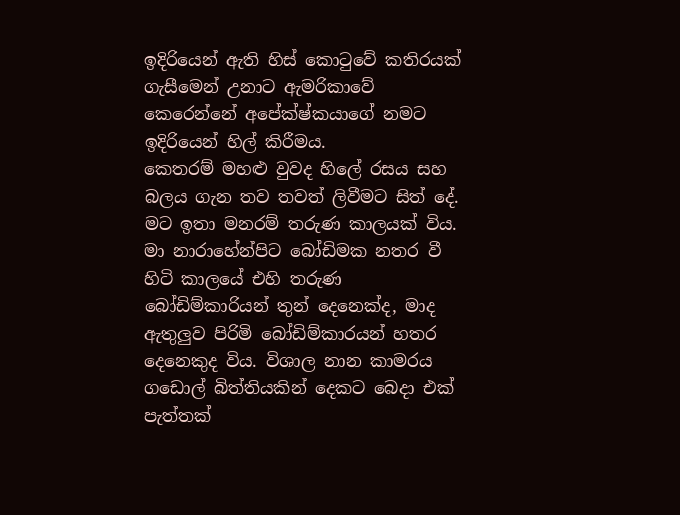ඉදිරියෙන් ඇති හිස් කොටුවේ කතිරයක් ගැසීමෙන් උනාට ඇමරිකාවේ කෙරෙන්නේ අපේක්ෂ්කයාගේ නමට ඉදිරියෙන් හිල් කිරීමය.
කෙතරම් මහළු වුවද හිලේ රසය සහ බලය ගැන තව තවත් ලිවීමට සිත් දේ.
මට ඉතා මනරම් තරුණ කාලයක් විය. මා නාරාහේන්පිට බෝඩිමක නතර වී හිටි කාලයේ එහි තරුණ බෝඩිම්කාරියන් තුන් දෙනෙක්ද, මාද ඇතුලුව පිරිමි බෝඩිම්කාරයන් හතර දෙනෙකුද විය. විශාල නාන කාමරය ගඩොල් බිත්තියකින් දෙකට බෙදා එක් පැත්තක්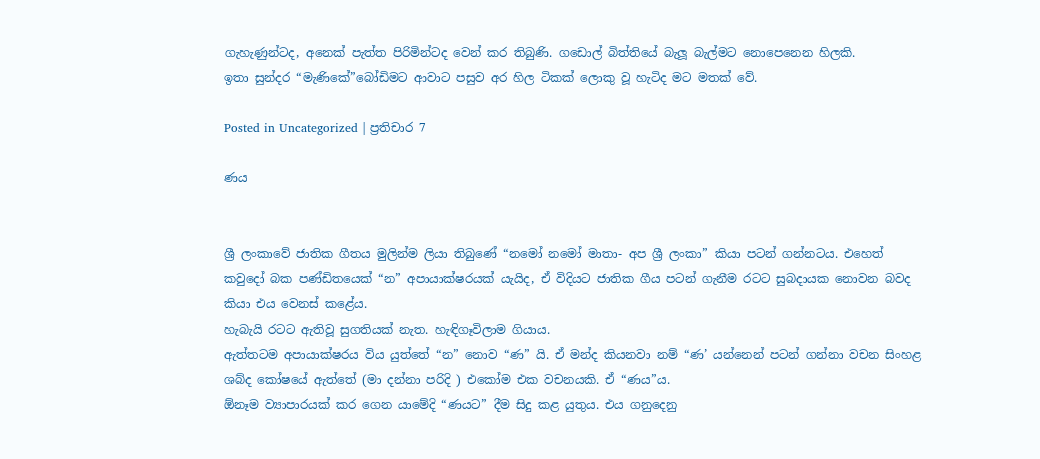ගැහැණුන්ටද, අනෙක් පැත්ත පිරිමින්ටද වෙන් කර තිබුණි. ගඩොල් බිත්තියේ බැලූ බැල්මට නොපෙනෙන හිලකි.
ඉතා සුන්දර “මැණිකේ”බෝඩිමට ආවාට පසුව අර හිල ටිකක් ලොකු වූ හැටිද මට මතක් වේ.

Posted in Uncategorized | ප්‍රතිචාර 7

ණය


ශ්‍රී ලංකාවේ ජාතික ගීතය මුලින්ම ලියා තිබුණේ “නමෝ නමෝ මාතා- අප ශ්‍රී ලංකා” කියා පටන් ගන්නටය. එහෙත් කවුදෝ බක පණ්ඩිතයෙක් “න” අපායාක්ෂරයක් යැයිද, ඒ විදියට ජාතික ගීය පටන් ගැනීම රටට සුබදායක නොවන බවද කියා එය වෙනස් කළේය.
හැබැයි රටට ඇතිවූ සුගතියක් නැත. හැඳිගෑවිලාම ගියාය.
ඇත්තටම අපායාක්ෂරය විය යුත්තේ “න” නොව “ණ” යි. ඒ මන්ද කියනවා නම් “ණ’ යන්නෙන් පටන් ගන්නා වචන සිංහළ ශබ්ද කෝෂයේ ඇත්තේ (මා දන්නා පරිදි ) එකෝම එක වචනයකි. ඒ “ණය”ය.
ඕනෑම ව්‍යාපාරයක් කර ගෙන යාමේදි “ණයට” දීම සිදු කළ යුතුය. එය ගනුදෙනු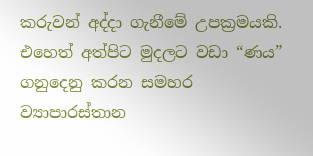කරුවන් අද්දා ගැනීමේ උපක්‍රමයකි. එහෙත් අත්පිට මුදලට වඩා “ණය” ගනුදෙනු කරන සමහර ව්‍යාපාරස්තාන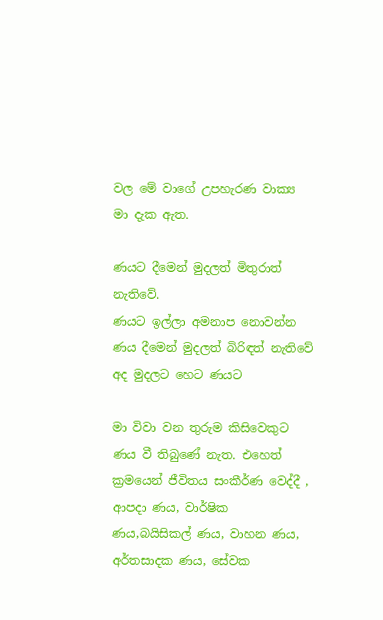වල මේ වාගේ උපහැරණ වාක්‍ය මා දැක ඇත.

ණයට දීමෙන් මුදලත් මිතුරාත් නැතිවේ.
ණයට ඉල්ලා අමනාප නොවන්න
ණය දීමෙන් මුදලත් බිරිඳත් නැතිවේ
අද මුදලට හෙට ණයට

මා විවා වන තුරුම කිසිවෙකුට ණය වී තිබුණේ නැත. එහෙත් ක්‍රමයෙන් ජීවිතය සංකීර්ණ වෙද්දී , ආපදා ණය, වාර්ෂික ණය,බයිසිකල් ණය, වාහන ණය, අර්තසාදක ණය, සේවක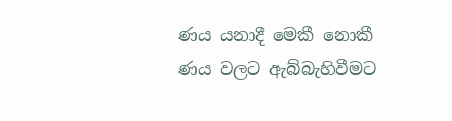ණය යනාදී මෙකී නොකී ණය වලට ඇබ්බැහිවීමට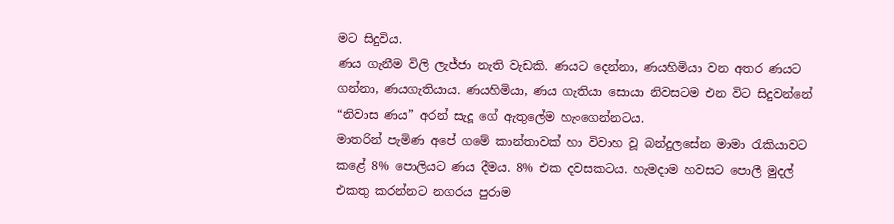මට සිදුවිය.
ණය ගැනීම විලි ලැජ්ජා නැති වැඩකි. ණයට දෙන්නා, ණයහිමියා වන අතර ණයට ගන්නා, ණයගැතියාය. ණයහිමියා, ණය ගැතියා සොයා නිවසටම එන විට සිදුවන්නේ “නිවාස ණය” අරන් සැදූ ගේ ඇතුලේම හැංගෙන්නටය.
මාතරින් පැමිණ අපේ ගමේ කාන්තාවක් හා විවාහ වූ බන්දුලසේන මාමා රැකියාවට කළේ 8% පොලියට ණය දීමය. 8% එක දවසකටය. හැමදාම හවසට පොලී මුදල් එකතු කරන්නට නගරය පුරාම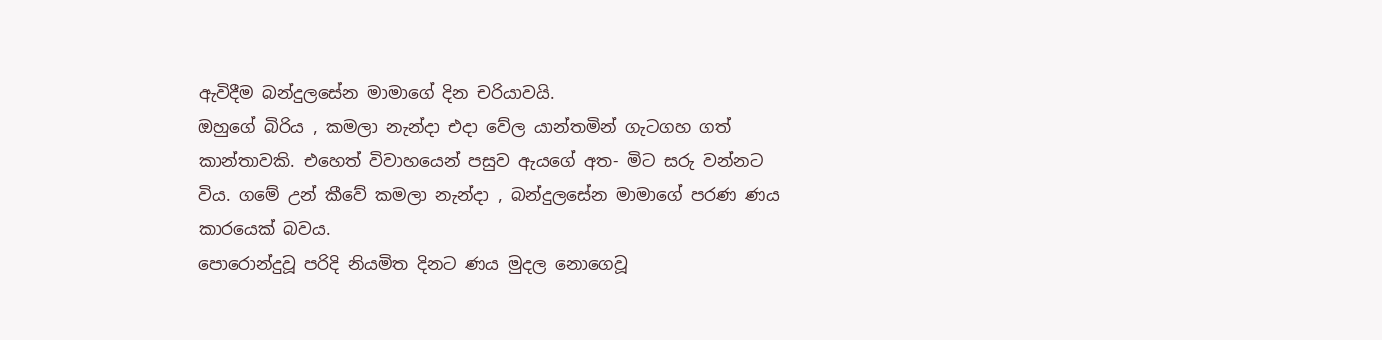ඇවිදීම බන්දුලසේන මාමාගේ දින චරියාවයි.
ඔහුගේ බිරිය , කමලා නැන්දා එදා වේල යාන්තමින් ගැටගහ ගත් කාන්තාවකි. එහෙත් විවාහයෙන් පසුව ඇයගේ අත- මිට සරු වන්නට විය. ගමේ උන් කීවේ කමලා නැන්දා , බන්දුලසේන මාමාගේ පරණ ණය කාරයෙක් බවය.
පොරොන්දුවූ පරිදි නියමිත දිනට ණය මුදල නොගෙවූ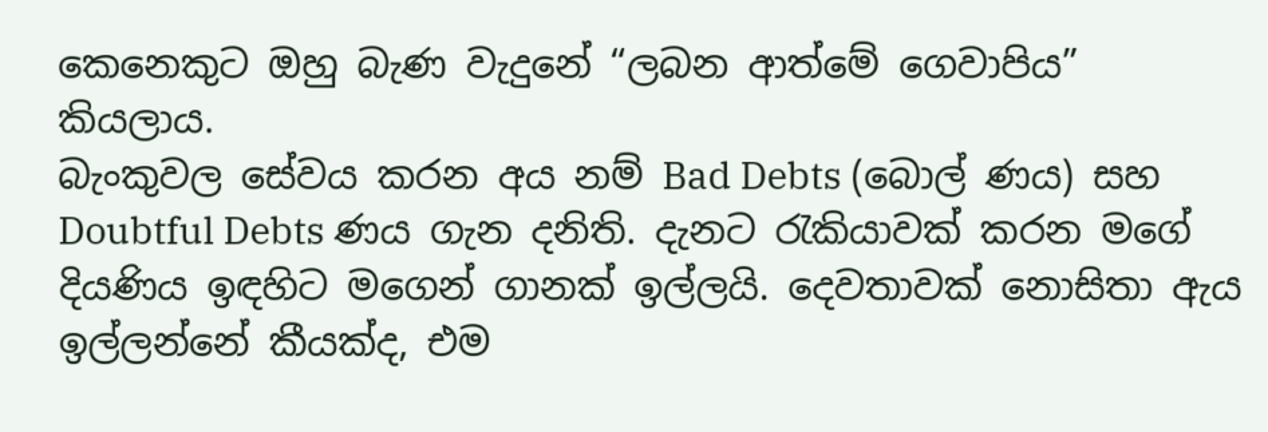කෙනෙකුට ඔහු බැණ වැදුනේ “ලබන ආත්මේ ගෙවාපිය” කියලාය.
බැංකුවල සේවය කරන අය නම් Bad Debts (බොල් ණය) සහ Doubtful Debts ණය ගැන දනිති. දැනට රැකියාවක් කරන මගේ දියණිය ඉඳහිට මගෙන් ගානක් ඉල්ලයි. දෙවතාවක් නොසිතා ඇය ඉල්ලන්නේ කීයක්ද, එම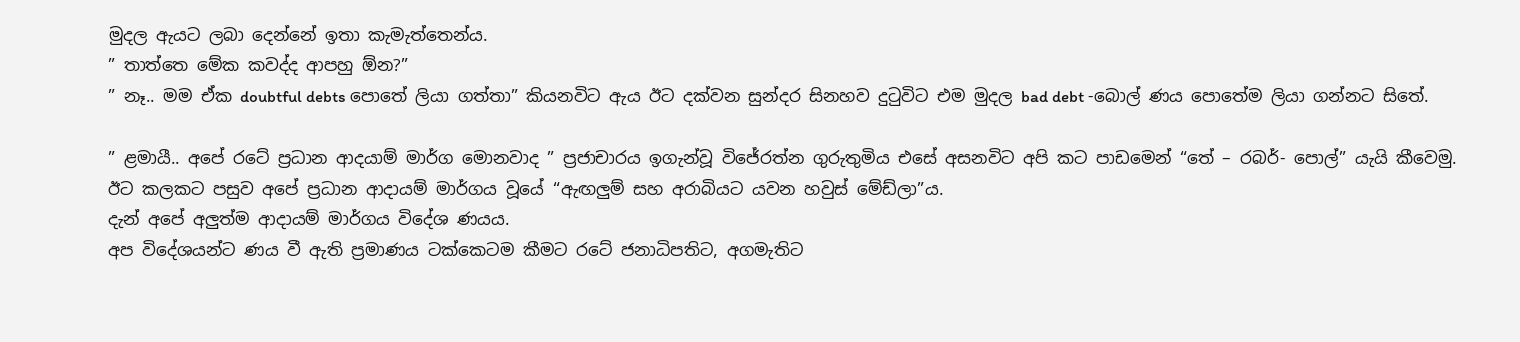මුදල ඇයට ලබා දෙන්නේ ඉතා කැමැත්තෙන්ය.
” තාත්තෙ මේක කවද්ද ආපහු ඕන?”
” නෑ.. මම ඒක doubtful debts පොතේ ලියා ගත්තා” කියනවිට ඇය ඊට දක්වන සුන්දර සිනහව දුටුවිට එම මුදල bad debt -බොල් ණය පොතේම ලියා ගන්නට සිතේ.

” ළමායී.. අපේ රටේ ප්‍රධාන ආදයාම් මාර්ග මොනවාද ” ප්‍රජාචාරය ඉගැන්වූ විජේරත්න ගුරුතුමිය එසේ අසනවිට අපි කට පාඩමෙන් “තේ – රබර්- පොල්” යැයි කීවෙමු.
ඊට කලකට පසුව අපේ ප්‍රධාන ආදායම් මාර්ගය වූයේ “ඇඟලුම් සහ අරාබියට යවන හවුස් මේඩ්ලා”ය.
දැන් අපේ අලුත්ම ආදායම් මාර්ගය විදේශ ණයය.
අප විදේශයන්ට ණය වී ඇති ප්‍රමාණය ටක්කෙටම කීමට රටේ ජනාධිපතිට, අගමැතිට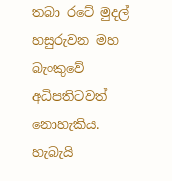තබා රටේ මුදල් හසුරුවන මහ බැංකුවේ අධිපතිටවත් නොහැකිය.
හැබැයි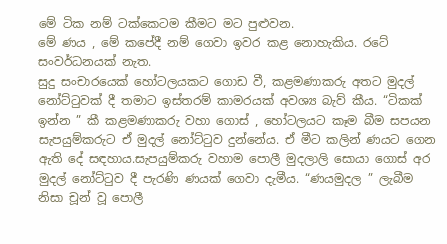මේ ටික නම් ටක්කෙටම කීමට මට පුළුවන.
මේ ණය , මේ කපේදී නම් ගෙවා ඉවර කළ නොහැකිය. රටේ සංවර්ධනයක් නැත.
සුදු සංචාරයෙක් හෝටලයකට ගොඩ වී, කළමණාකරු අතට මුදල් නෝට්ටුවක් දී තමාට ඉස්තරම් කාමරයක් අවශ්‍ය බැව් කීය. “ටිකක් ඉන්න ” කී කළමණාකරු වහා ගොස් , හෝටලයට කෑම බීම සපයන සැපයුම්කරුට ඒ මුදල් නෝට්ටුව දුන්නේය. ඒ මීට කලින් ණයට ගෙන ඇති දේ සඳහාය.සැපයුම්කරු වහාම පොලී මුදලාලි සොයා ගොස් අර මුදල් නෝට්ටුව දී පැරණි ණයක් ගෙවා දැමීය. “ණයමුදල ” ලැබීම නිසා චූන් වූ පොලී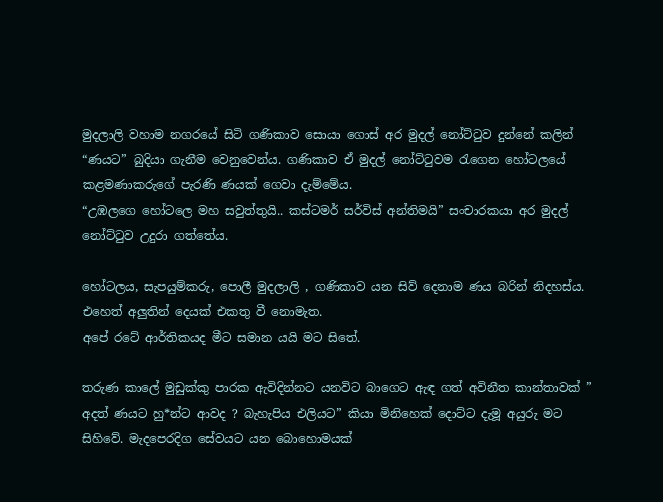මුදලාලි වහාම නගරයේ සිටි ගණිකාව සොයා ගොස් අර මුදල් නෝට්ටුව දුන්නේ කලින් “ණයට” බුදියා ගැනීම වෙනුවෙන්ය. ගණිකාව ඒ මුදල් නෝට්ටුවම රැගෙන හෝටලයේ කළමණාකරුගේ පැරණි ණයක් ගෙවා දැම්මේය.
“උඹලගෙ හෝටලෙ මහ සවුත්තුයි.. කස්ටමර් සර්විස් අන්තිමයි” සංචාරකයා අර මුදල් නෝට්ටුව උදුරා ගත්තේය.

හෝටලය, සැපයුම්කරු, පොලී මුදලාලි , ගණිකාව යන සිව් දෙනාම ණය බරින් නිදහස්ය. එහෙත් අලුතින් දෙයක් එකතු වී නොමැත.
අපේ රටේ ආර්තිකයද මීට සමාන යයි මට සිතේ.

තරුණ කාලේ මුඩුක්කු පාරක ඇවිදින්නට යනවිට බාගෙට ඇඳ ගත් අවිනීත කාන්තාවක් ” අදත් ණයට හු*න්ට ආවද ? බැහැපිය එලියට” කියා මිනිහෙක් දොට්ට දැමූ අයුරු මට සිහිවේ. මැදපෙරදිග සේවයට යන බොහොමයක්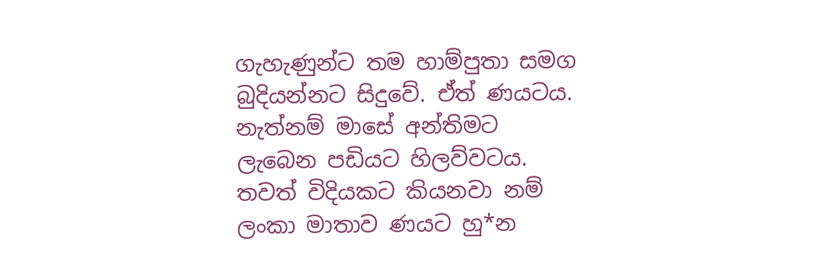ගැහැණුන්ට තම හාම්පුතා සමග බුදියන්නට සිදුවේ. ඒත් ණයටය. නැත්නම් මාසේ අන්තිමට ලැබෙන පඩියට හිලව්වටය. තවත් විදියකට කියනවා නම් ලංකා මාතාව ණයට හු*න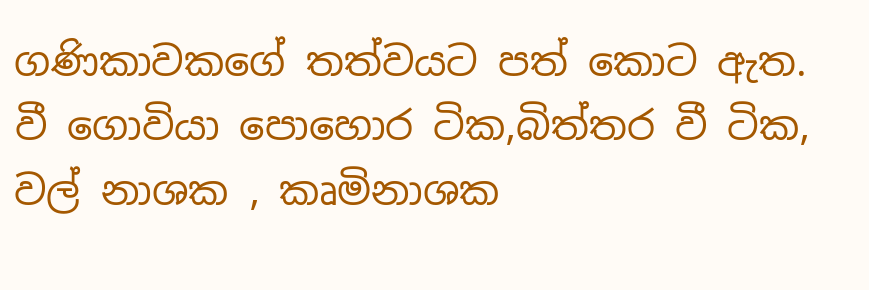ගණිකාවකගේ තත්වයට පත් කොට ඇත.
වී ගොවියා පොහොර ටික,බිත්තර වී ටික, වල් නාශක , කෘමිනාශක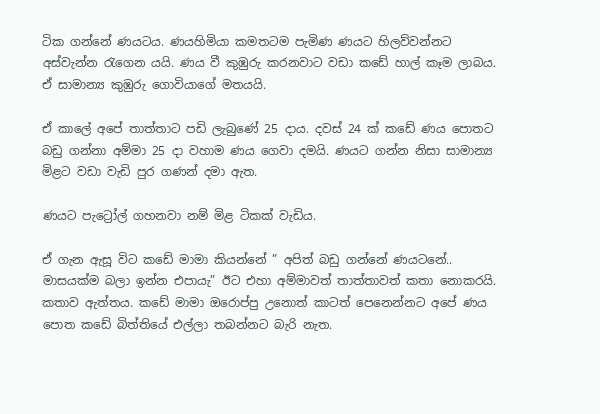ටික ගන්නේ ණයටය. ණයහිමියා කමතටම පැමිණ ණයට හිලව්වන්නට අස්වැන්න රැගෙන යයි. ණය වී කුඹුරු කරනවාට වඩා කඩේ හාල් කෑම ලාබය. ඒ සාමාන්‍ය කුඹුරු ගොවියාගේ මතයයි.

ඒ කාලේ අපේ තාත්තාට පඩි ලැබුණේ 25 දාය. දවස් 24 ක් කඩේ ණය පොතට බඩු ගන්නා අම්මා 25 දා වහාම ණය ගෙවා දමයි. ණයට ගන්න නිසා සාමාන්‍ය මිළට වඩා වැඩි පුර ගණන් දමා ඇත.

ණයට පැට්‍රෝල් ගහනවා නම් මිළ ටිකක් වැඩිය.

ඒ ගැන ඇසූ විට කඩේ මාමා කියන්නේ ” අපිත් බඩු ගන්නේ ණයටනේ.. මාසයක්ම බලා ඉන්න එපායැ” ඊට එහා අම්මාවත් තාත්තාවත් කතා නොකරයි. කතාව ඇත්තය. කඩේ මාමා ඔරොප්පු උනොත් කාටත් පෙනෙන්නට අපේ ණය පොත කඩේ බිත්තියේ එල්ලා තබන්නට බැරි නැත.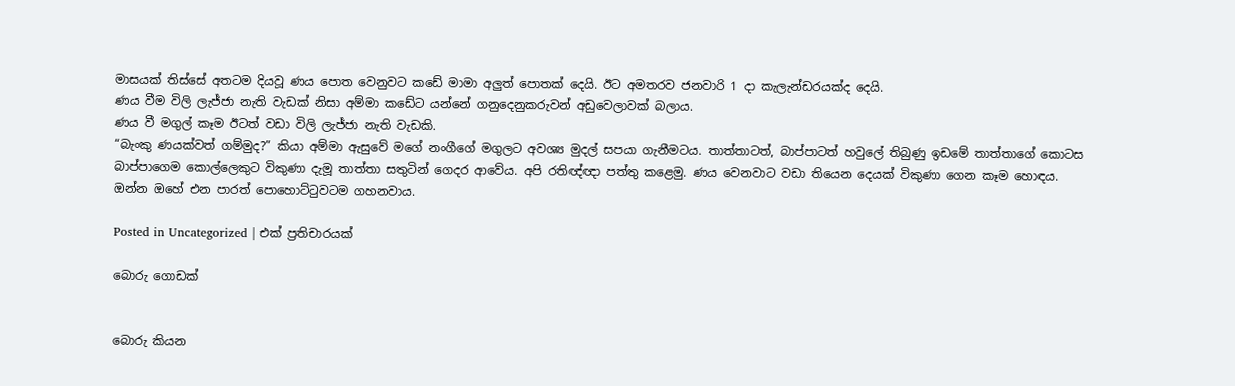මාසයක් තිස්සේ අතටම දියවූ ණය පොත වෙනුවට කඩේ මාමා අලුත් පොතක් දෙයි. ඊට අමතරව ජනවාරි 1 දා කැලැන්ඩරයක්ද දෙයි.
ණය වීම විලි ලැජ්ජා නැති වැඩක් නිසා අම්මා කඩේට යන්නේ ගනුදෙනුකරුවන් අඩුවෙලාවක් බලාය.
ණය වී මගුල් කෑම ඊටත් වඩා විලි ලැජ්ජා නැති වැඩකි.
“බැංකු ණයක්වත් ගම්මුද?” කියා අම්මා ඇසුවේ මගේ නංගීගේ මගුලට අවශ්‍ය මුදල් සපයා ගැනීමටය. තාත්තාටත්, බාප්පාටත් හවුලේ තිබුණු ඉඩමේ තාත්තාගේ කොටස බාප්පාගෙම කොල්ලෙකුට විකුණා දැමූ තාත්තා සතුටින් ගෙදර ආවේය. අපි රතිඥ්ඥා පත්තු කළෙමු. ණය වෙනවාට වඩා තියෙන දෙයක් විකුණා ගෙන කෑම හොඳය.
ඔන්න ඔහේ එන පාරත් පොහොට්ටුවටම ගහනවාය.

Posted in Uncategorized | එක් ප්‍රතිචාරයක්

බොරු ගොඩක්


බොරු කියන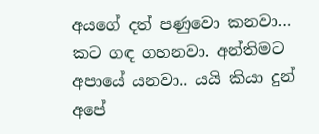අයගේ දත් පණුවො කනවා… කට ගඳ ගහනවා. අන්තිමට අපායේ යනවා.. යයි කියා දුන් අපේ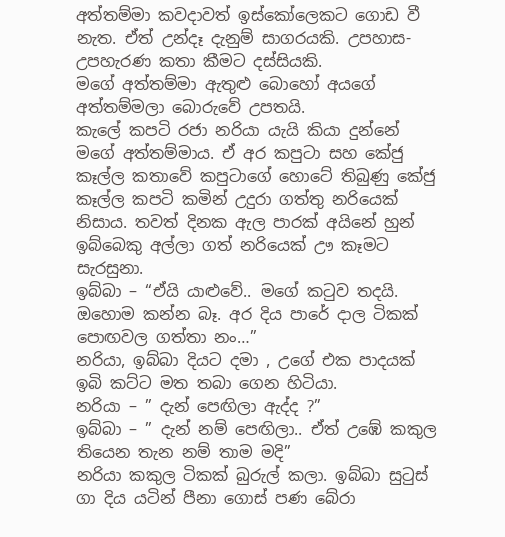අත්තම්මා කවදාවත් ඉස්කෝලෙකට ගොඩ වී නැත. ඒත් උන්දෑ දැනුම් සාගරයකි. උපහාස- උපහැරණ කතා කීමට දස්සියකි.
මගේ අත්තම්මා ඇතුළු බොහෝ අයගේ අත්තම්මලා බොරුවේ උපතයි.
කැලේ කපටි රජා නරියා යැයි කියා දුන්නේ මගේ අත්තම්මාය. ඒ අර කපුටා සහ කේජු කෑල්ල කතාවේ කපුටාගේ හොටේ තිබුණු කේජු කෑල්ල කපටි කමින් උදුරා ගත්තු නරියෙක් නිසාය. තවත් දිනක ඇල පාරක් අයිනේ හුන් ඉබ්බෙකු අල්ලා ගත් නරියෙක් ඌ කෑමට සැරසුනා.
ඉබ්බා – “ඒයි යාළුවේ.. මගේ කටුව තදයි. ඔහොම කන්න බෑ. අර දිය පාරේ දාල ටිකක් පොඟවල ගත්තා නං…”
නරියා, ඉබ්බා දියට දමා , උගේ එක පාදයක් ඉබි කට්ට මත තබා ගෙන හිටියා.
නරියා – ” දැන් පෙඟිලා ඇද්ද ?”
ඉබ්බා – ” දැන් නම් පෙඟිලා.. ඒත් උඹේ කකුල තියෙන තැන නම් තාම මදි”
නරියා කකුල ටිකක් බුරුල් කලා. ඉබ්බා සුටුස් ගා දිය යටින් පීනා ගොස් පණ බේරා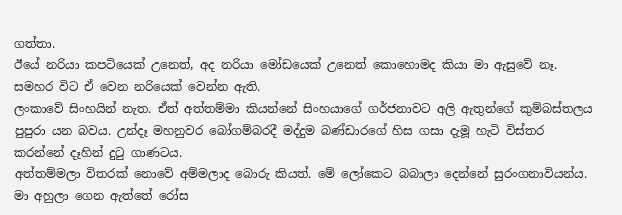ගත්තා.
ඊයේ නරියා කපටියෙක් උනෙත්, අද නරියා මෝඩයෙක් උනෙත් කොහොමද කියා මා ඇසුවේ නෑ. සමහර විට ඒ වෙන නරියෙක් වෙන්න ඇති.
ලංකාවේ සිංහයින් නැත. ඒත් අත්තම්මා කියන්නේ සිංහයාගේ ගර්ජනාවට අලි ඇතුන්ගේ කුම්බස්තලය පුපුරා යන බවය. උන්දෑ මහනුවර බෝගම්බරදී මද්දුම බණ්ඩාරගේ හිස ගසා දැමූ හැටි විස්තර කරන්නේ දෑහින් දුටු ගාණටය.
අත්තම්මලා විතරක් නොවේ අම්මලාද බොරු කියත්. මේ ලෝකෙට බබාලා දෙන්නේ සුරංගනාවියන්ය. මා අහුලා ගෙන ඇත්තේ රෝස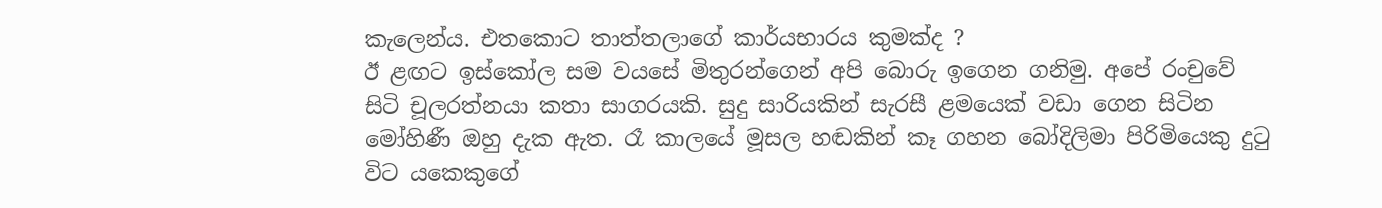කැලෙන්ය. එතකොට තාත්තලාගේ කාර්යභාරය කුමක්ද ?
ඊ ළඟට ඉස්කෝල සම වයසේ මිතුරන්ගෙන් අපි බොරු ඉගෙන ගනිමු. අපේ රංචුවේ සිටි චූලරත්නයා කතා සාගරයකි. සුදු සාරියකින් සැරසී ළමයෙක් වඩා ගෙන සිටින මෝහිණී ඔහු දැක ඇත. රෑ කාලයේ මූසල හඬකින් කෑ ගහන බෝදිලිමා පිරිමියෙකු දුටු විට යකෙකුගේ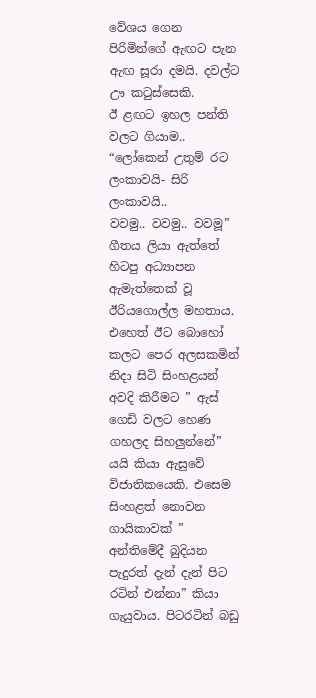වේශය ගෙන පිරිමින්ගේ ඇඟට පැන ඇඟ සූරා දමයි. දවල්ට ඌ කටුස්සෙකි.
ඊ ළඟට ඉහල පන්ති වලට ගියාම..
“ලෝකෙන් උතුම් රට ලංකාවයි- සිරි ලංකාවයි..
වවමු.. වවමු.. වවමූ”
ගීතය ලියා ඇත්තේ හිටපු අධ්‍යාපන ඇමැත්තෙක් වූ ඊරියගොල්ල මහතාය. එහෙත් ඊට බොහෝ කලට පෙර අලසකමින් නිදා සිටි සිංහළයන් අවදි කිරීමට ” ඇස් ගෙඩි වලට හෙණ ගහලද සිහලුන්නේ” යයි කියා ඇසුවේ විජාතිකයෙකි. එසෙම සිංහළත් නොවන ගායිකාවක් ” අන්තිමේදී බුදියන පැදුරත් දැන් දැන් පිට රටින් එන්නා” කියා ගැයුවාය. පිටරටින් බඩු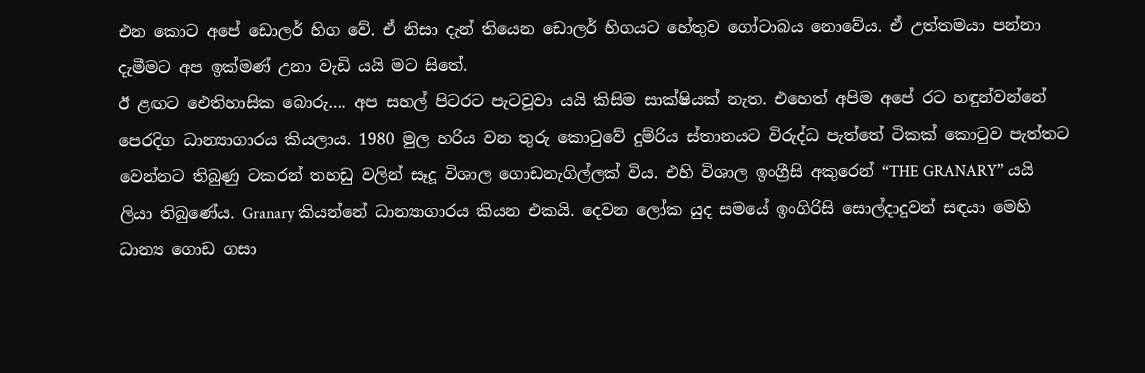එන කොට අපේ ඩොලර් හිග වේ. ඒ නිසා දැන් තියෙන ඩොලර් හිගයට හේතුව ගෝටාබය නොවේය. ඒ උත්තමයා පන්නා දැමීමට අප ඉක්මණ් උනා වැඩි යයි මට සිතේ.
ඊ ළඟට ඓතිහාසික බොරු…. අප සහල් පිටරට පැටවූවා යයි කිසිම සාක්ෂියක් නැත. එහෙත් අපිම අපේ රට හඳුන්වන්නේ පෙරදිග ධාන්‍යාගාරය කියලාය. 1980 මුල හරිය වන තුරු කොටුවේ දුම්රිය ස්තානයට විරුද්ධ පැත්තේ ටිකක් කොටුව පැත්තට වෙන්නට තිබුණු ටකරන් තහඩු වලින් සෑදූ විශාල ගොඩනැගිල්ලක් විය. එහි විශාල ඉංග්‍රීසි අකුරෙන් “THE GRANARY” යයි ලියා තිබුණේය. Granary කියන්නේ ධාන්‍යාගාරය කියන එකයි. දෙවන ලෝක යුද සමයේ ඉංගිරිසි සොල්දාදුවන් සඳයා මෙහි ධාන්‍ය ගොඩ ගසා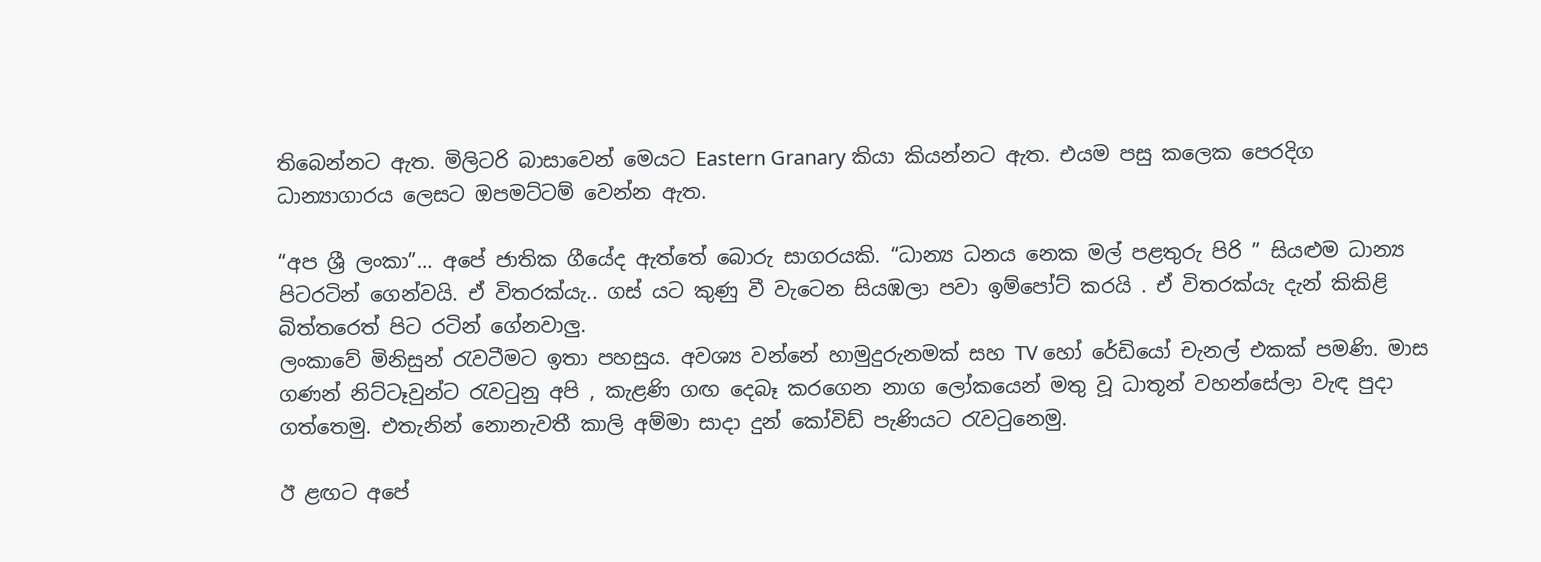තිබෙන්නට ඇත. මිලිටරි බාසාවෙන් මෙයට Eastern Granary කියා කියන්නට ඇත. එයම පසු කලෙක පෙරදිග ධාන්‍යාගාරය ලෙසට ඔපමට්ටම් වෙන්න ඇත.

“අප ශ්‍රී ලංකා”… අපේ ජාතික ගීයේද ඇත්තේ බොරු සාගරයකි. “ධාන්‍ය ධනය නෙක මල් පළතුරු පිරි ” සියළුම ධාන්‍ය පිටරටින් ගෙන්වයි. ඒ විතරක්යැ.. ගස් යට කුණු වී වැටෙන සියඹලා පවා ඉම්පෝට් කරයි . ඒ විතරක්යැ දැන් කිකිළි බිත්තරෙත් පිට රටින් ගේනවාලු.
ලංකාවේ මිනිසුන් රැවටීමට ඉතා පහසුය. අවශ්‍ය වන්නේ හාමුදුරුනමක් සහ TV හෝ රේඩියෝ චැනල් එකක් පමණි. මාස ගණන් නිට්ටෑවුන්ට රැවටුනු අපි , කැළණි ගඟ දෙබෑ කරගෙන නාග ලෝකයෙන් මතු වූ ධාතූන් වහන්සේලා වැඳ පුදා ගත්තෙමු. එතැනින් නොනැවතී කාලි අම්මා සාදා දුන් කෝවිඩ් පැණියට රැවටුනෙමු.

ඊ ළඟට අපේ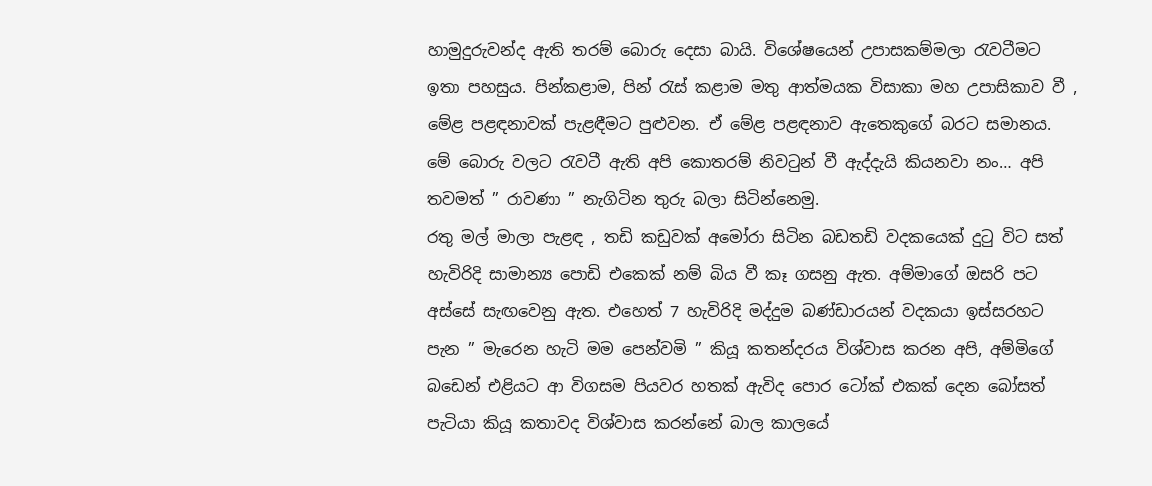හාමුදුරුවන්ද ඇති තරම් බොරු දෙසා බායි. විශේෂයෙන් උපාසකම්මලා රැවටීමට ඉතා පහසුය. පින්කළාම, පින් රැස් කළාම මතු ආත්මයක විසාකා මහ උපාසිකාව වී , මේළ පළඳනාවක් පැළඳීමට පුළුවන. ඒ මේළ පළඳනාව ඇතෙකුගේ බරට සමානය.
මේ බොරු වලට රැවටී ඇති අපි කොතරම් නිවටුන් වී ඇද්දැයි කියනවා නං… අපි තවමත් ” රාවණා ” නැගිටින තුරු බලා සිටින්නෙමු.
රතු මල් මාලා පැළඳ , තඩි කඩුවක් අමෝරා සිටින බඩතඩි වදකයෙක් දුටු විට සත් හැවිරිදි සාමාන්‍ය පොඩි එකෙක් නම් බිය වී කෑ ගසනු ඇත. අම්මාගේ ඔසරි පට අස්සේ සැඟවෙනු ඇත. එහෙත් 7 හැවිරිදි මද්දුම බණ්ඩාරයන් වදකයා ඉස්සරහට පැන ” මැරෙන හැටි මම පෙන්වමි ” කියූ කතන්දරය විශ්වාස කරන අපි, අම්මිගේ බඩෙන් එළියට ආ විගසම පියවර හතක් ඇවිද පොර ටෝක් එකක් දෙන බෝසත් පැටියා කියූ කතාවද විශ්වාස කරන්නේ බාල කාලයේ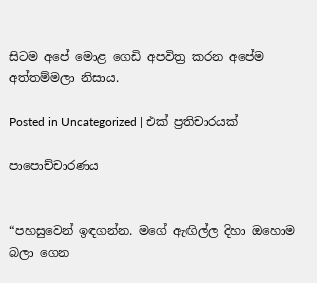සිටම අපේ මොළ ගෙඩි අපවිත්‍ර කරන අපේම අත්තම්මලා නිසාය.

Posted in Uncategorized | එක් ප්‍රතිචාරයක්

පාපොච්චාරණය


“පහසුවෙන් ඉඳගන්න. මගේ ඇඟිල්ල දිහා ඔහොම බලා ගෙන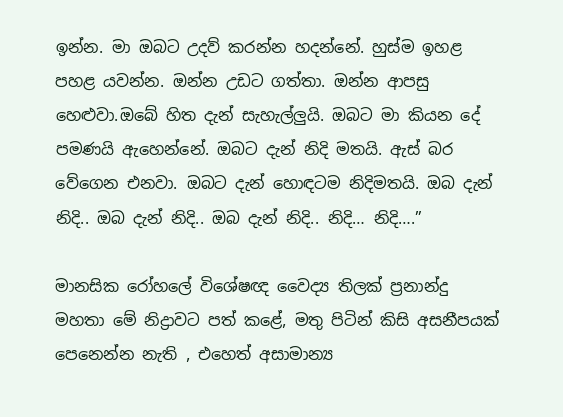ඉන්න. මා ඔබට උදව් කරන්න හදන්නේ. හුස්ම ඉහළ පහළ යවන්න. ඔන්න උඩට ගත්තා. ඔන්න ආපසු හෙළුවා.ඔබේ හිත දැන් සැහැල්ලුයි. ඔබට මා කියන දේ පමණයි ඇහෙන්නේ. ඔබට දැන් නිදි මතයි. ඇස් බර වේගෙන එනවා. ඔබට දැන් හොඳටම නිදිමතයි. ඔබ දැන් නිදි.. ඔබ දැන් නිදි.. ඔබ දැන් නිදි.. නිදි… නිදි….”

මානසික රෝහලේ විශේෂඥ වෛද්‍ය තිලක් ප්‍රනාන්දු මහතා මේ නිද්‍රාවට පත් කළේ, මතු පිටින් කිසි අසනීපයක් පෙනෙන්න නැති , එහෙත් අසාමාන්‍ය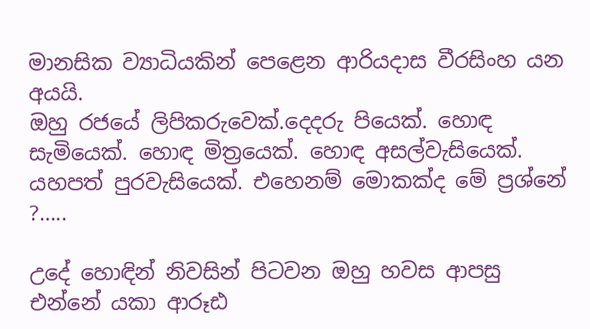මානසික ව්‍යාධියකින් පෙළෙන ආරියදාස වීරසිංහ යන අයයි.
ඔහු රජයේ ලිපිකරුවෙක්.දෙදරු පියෙක්. හොඳ සැමියෙක්. හොඳ මිත්‍රයෙක්. හොඳ අසල්වැසියෙක්. යහපත් පුරවැසියෙක්. එහෙනම් මොකක්ද මේ ප්‍රශ්නේ ?…..

උදේ හොඳින් නිවසින් පිටවන ඔහු හවස ආපසු එන්නේ යකා ආරූඪ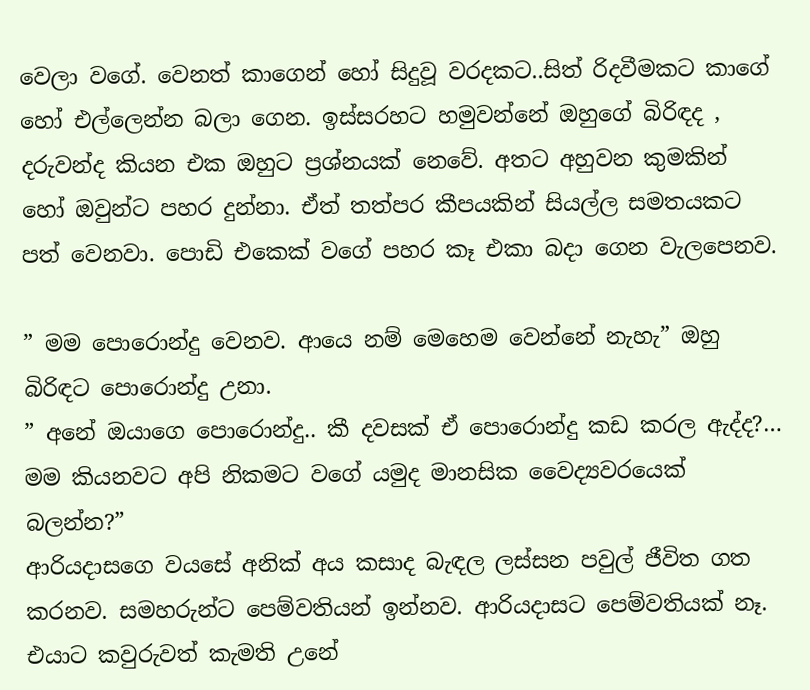වෙලා වගේ. වෙනත් කාගෙන් හෝ සිදුවූ වරදකට..සිත් රිදවීමකට කාගේ හෝ එල්ලෙන්න බලා ගෙන. ඉස්සරහට හමුවන්නේ ඔහුගේ බිරිඳද , දරුවන්ද කියන එක ඔහුට ප්‍රශ්නයක් නෙවේ. අතට අහුවන කුමකින් හෝ ඔවුන්ට පහර දුන්නා. ඒත් තත්පර කීපයකින් සියල්ල සමතයකට පත් වෙනවා. පොඩි එකෙක් වගේ පහර කෑ එකා බදා ගෙන වැලපෙනව.

” මම පොරොන්දු වෙනව. ආයෙ නම් මෙහෙම වෙන්නේ නැහැ” ඔහු බිරිඳට පොරොන්දු උනා.
” අනේ ඔයාගෙ පොරොන්දු.. කී දවසක් ඒ පොරොන්දු කඩ කරල ඇද්ද?… මම කියනවට අපි නිකමට වගේ යමුද මානසික වෛද්‍යවරයෙක් බලන්න?”
ආරියදාසගෙ වයසේ අනික් අය කසාද බැඳල ලස්සන පවුල් ජීවිත ගත කරනව. සමහරුන්ට පෙම්වතියන් ඉන්නව. ආරියදාසට පෙම්වතියක් නෑ. එයාට කවුරුවත් කැමති උනේ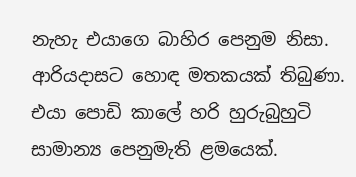නැහැ එයාගෙ බාහිර පෙනුම නිසා.
ආරියදාසට හොඳ මතකයක් තිබුණා. එයා පොඩි කාලේ හරි හුරුබුහුටි සාමාන්‍ය පෙනුමැති ළමයෙක්.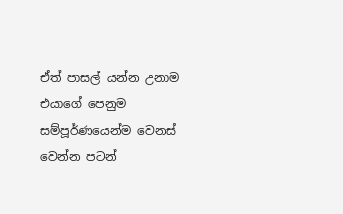ඒත් පාසල් යන්න උනාම එයාගේ පෙනුම සම්පූර්ණයෙන්ම වෙනස් වෙන්න පටන්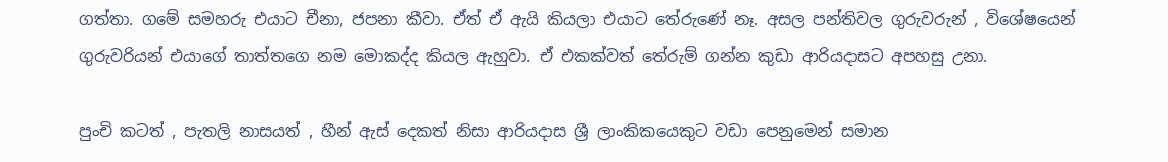ගත්තා. ගමේ සමහරු එයාට චීනා, ජපනා කීවා. ඒත් ඒ ඇයි කියලා එයාට තේරුණේ නෑ. අසල පන්තිවල ගුරුවරුන් , විශේෂයෙන් ගුරුවරියන් එයාගේ තාත්තගෙ නම මොකද්ද කියල ඇහුවා. ඒ එකක්වත් තේරුම් ගන්න කුඩා ආරියදාසට අපහසු උනා.

පුංචි කටත් , පැතලි නාසයත් , හීන් ඇස් දෙකත් නිසා ආරියදාස ශ්‍රී ලාංකිකයෙකුට වඩා පෙනුමෙන් සමාන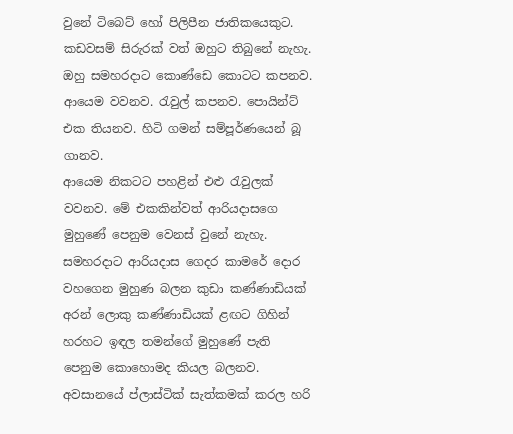වුනේ ටිබෙට් හෝ පිලිපීන ජාතිකයෙකුට. කඩවසම් සිරුරක් වත් ඔහුට තිබුනේ නැහැ. ඔහු සමහරදාට කොණ්ඩෙ කොටට කපනව. ආයෙම වවනව. රැවුල් කපනව. පොයින්ට් එක තියනව. හිටි ගමන් සම්පූර්ණයෙන් බූ ගානව.
ආයෙම නිකටට පහළින් එළු රැවුලක් වවනව. මේ එකකින්වත් ආරියදාසගෙ මුහුණේ පෙනුම වෙනස් වුනේ නැහැ. සමහරදාට ආරියදාස ගෙදර කාමරේ දොර වහගෙන මුහුණ බලන කුඩා කණ්ණාඩියක් අරන් ලොකු කණ්ණාඩියක් ළඟට ගිහින් හරහට ඉඳල තමන්ගේ මුහුණේ පැති පෙනුම කොහොමද කියල බලනව.
අවසානයේ ප්ලාස්ටික් සැත්කමක් කරල හරි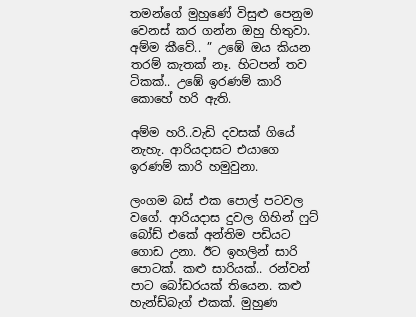තමන්ගේ මුහුණේ විසුළු පෙනුම වෙනස් කර ගන්න ඔහු හිතුවා.
අම්ම කීවේ.. ” උඹේ ඔය කියන තරම් කැතක් නෑ. හිටපන් තව ටිකක්.. උඹේ ඉරණම් කාරි කොහේ හරි ඇති.

අම්ම හරි..වැඩි දවසක් ගියේ නැහැ. ආරියදාසට එයාගෙ ඉරණම් කාරි හමුවුනා.

ලංගම බස් එක පොල් පටවල වගේ. ආරියදාස දුවල ගිහින් ෆුට් බෝඩ් එකේ අන්තිම පඩියට ගොඩ උනා. ඊට ඉහලින් සාරි පොටක්. කළු සාරියක්.. රන්වන් පාට බෝඩරයක් තියෙන. කළු හැන්ඩ්බැග් එකක්. මුහුණ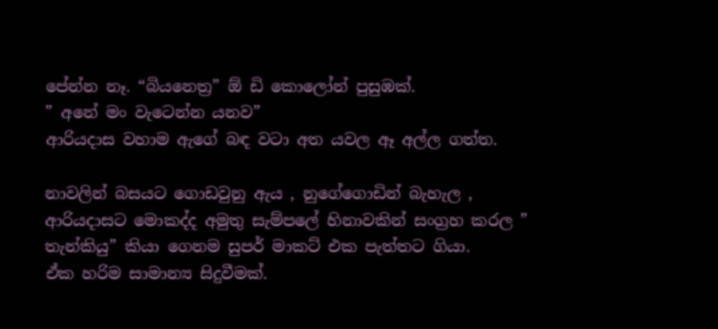පේන්න නෑ. “බියනෙත්‍ර” ඕ ඩි කොලෝන් පුසුඹක්.
” අනේ මං වැටෙන්න යනව”
ආරියදාස වහාම ඇගේ බඳ වටා අත යවල ඈ අල්ල ගත්ත.

නාවලින් බසයට ගොඩවුනු ඇය , නුගේගොඩින් බැහැල , ආරියදාසට මොකද්ද අමුතු සැම්පලේ හිනාවකින් සංග්‍රහ කරල ” තැන්කියු” කියා ගෙනම සුපර් මාකට් එක පැත්තට ගියා.
ඒක හරිම සාමාන්‍ය සිදුවීමක්.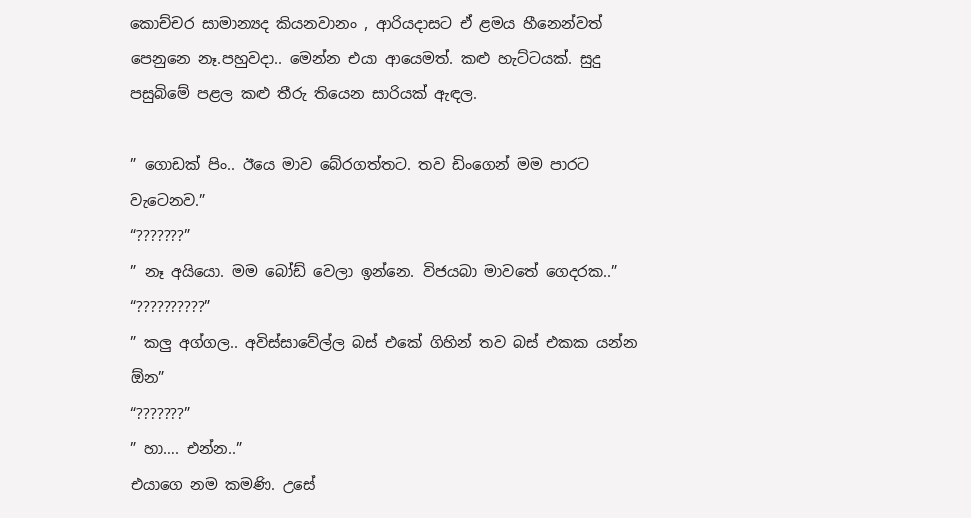කොච්චර සාමාන්‍යද කියනවානං , ආරියදාසට ඒ ළමය හීනෙන්වත් පෙනුනෙ නෑ.පහුවදා.. මෙන්න එයා ආයෙමත්. කළු හැට්ටයක්. සුදු පසුබිමේ පළල කළු තීරු තියෙන සාරියක් ඇඳල.

” ගොඩක් පිං.. ඊයෙ මාව බේරගත්තට. තව ඩිංගෙන් මම පාරට වැටෙනව.”
“???????”
” නෑ අයියො. මම බෝඩ් වෙලා ඉන්නෙ. විජයබා මාවතේ ගෙදරක..”
“??????????”
” කලු අග්ගල.. අවිස්සාවේල්ල බස් එකේ ගිහින් තව බස් එකක යන්න ඕන”
“???????”
” හා…. එන්න..”
එයාගෙ නම කමණි. උසේ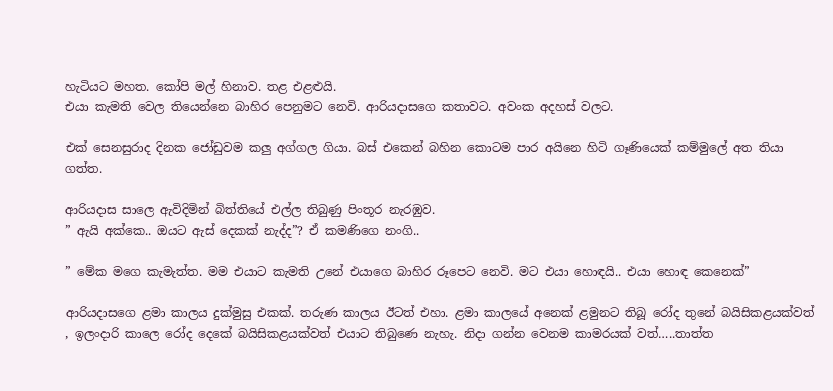හැටියට මහත. කෝපි මල් හිනාව. තළ එළළුයි.
එයා කැමති වෙල තියෙන්නෙ බාහිර පෙනුමට නෙවි. ආරියදාසගෙ කතාවට. අවංක අදහස් වලට.

එක් සෙනසුරාද දිනක ජෝඩුවම කලු අග්ගල ගියා. බස් එකෙන් බහින කොටම පාර අයිනෙ හිටි ගෑණියෙක් කම්මුලේ අත තියා ගත්ත.

ආරියදාස සාලෙ ඇවිදිමින් බිත්තියේ එල්ල තිබුණු පිංතූර නැරඹුව.
” ඇයි අක්කෙ.. ඔයට ඇස් දෙකක් නැද්ද”? ඒ කමණිගෙ නංගි..

” මේක මගෙ කැමැත්ත. මම එයාට කැමති උනේ එයාගෙ බාහිර රූපෙට නෙවි. මට එයා හොඳයි.. එයා හොඳ කෙනෙක්”

ආරියදාසගෙ ළමා කාලය දුක්මුසු එකක්. තරුණ කාලය ඊටත් එහා. ළමා කාලයේ අනෙක් ළමුනට තිබූ රෝද තුනේ බයිසිකළයක්වත් , ඉලංදාරි කාලෙ රෝද දෙකේ බයිසිකළයක්වත් එයාට තිබුණෙ නැහැ. නිදා ගන්න වෙනම කාමරයක් වත්…..තාත්ත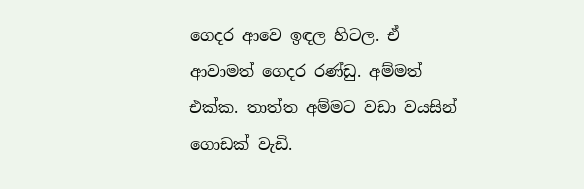ගෙදර ආවෙ ඉඳල හිටල. ඒ ආවාමත් ගෙදර රණ්ඩු. අම්මත් එක්ක. තාත්ත අම්මට වඩා වයසින් ගොඩක් වැඩි.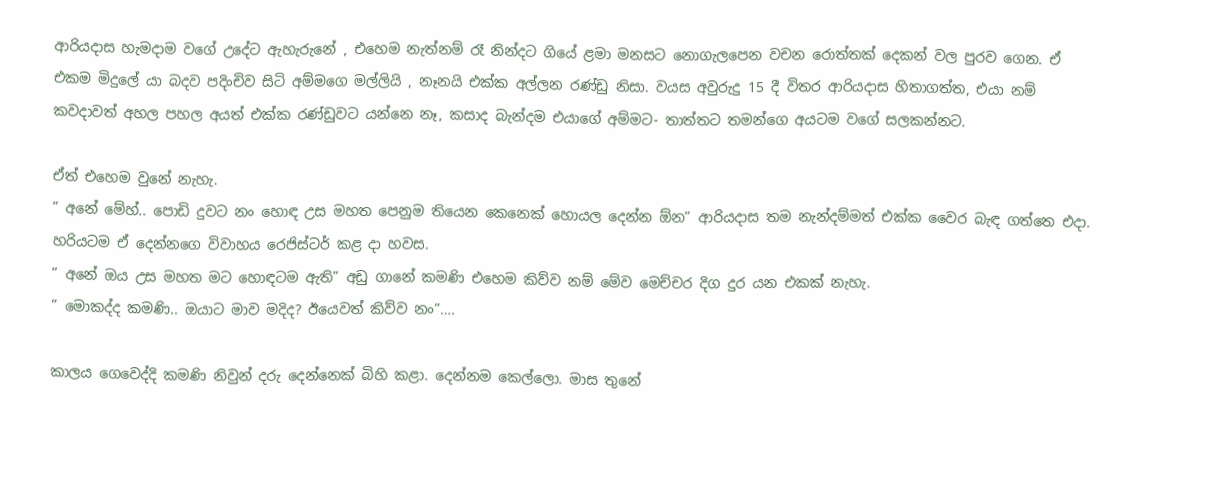ආරියදාස හැමදාම වගේ උදේට ඇහැරුනේ , එහෙම නැත්නම් රෑ නින්දට ගියේ ළමා මනසට නොගැලපෙන වචන රොත්තක් දෙකන් වල පුරව ගෙන. ඒ එකම මිදුලේ යා බදව පදිංචිව සිටි අම්මගෙ මල්ලියි , නෑනයි එක්ක අල්ලන රණ්ඩු නිසා. වයස අවුරුදු 15 දී විතර ආරියදාස හිතාගත්ත, එයා නම් කවදාවත් අහල පහල අයත් එක්ක රණ්ඩුවට යන්නෙ නෑ, කසාද බැන්දම එයාගේ අම්මට- තාත්තට තමන්ගෙ අයටම වගේ සලකන්නට.

ඒත් එහෙම වුනේ නැහැ.
” අනේ මේහ්.. පොඩි දුවට නං හොඳ උස මහත පෙනුම තියෙන කෙනෙක් හොයල දෙන්න ඕන” ආරියදාස තම නැන්දම්මත් එක්ක වෛර බැඳ ගත්තෙ එදා. හරියටම ඒ දෙන්නගෙ විවාහය රෙජිස්ටර් කළ දා හවස.
” අනේ ඔය උස මහත මට හොඳටම ඇති” අඩු ගානේ කමණි එහෙම කිව්ව නම් මේව මෙච්චර දිග දුර යන එකක් නැහැ.
” මොකද්ද කමණි.. ඔයාට මාව මදිද? ඊයෙවත් කිව්ව නං”….

කාලය ගෙවෙද්දි කමණි නිවුන් දරු දෙන්නෙක් බිහි කළා. දෙන්නම කෙල්ලො. මාස තුනේ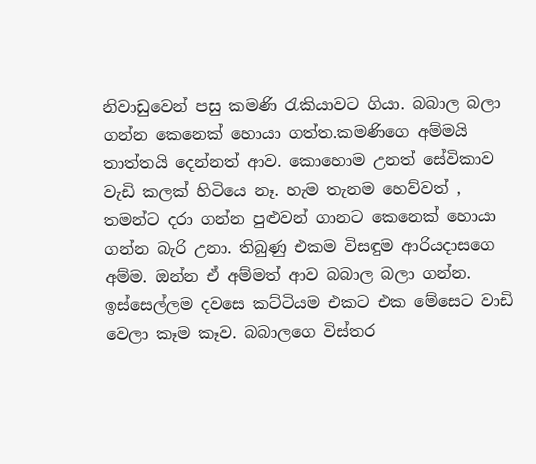නිවාඩුවෙන් පසු කමණි රැකියාවට ගියා. බබාල බලා ගන්න කෙනෙක් හොයා ගත්ත.කමණිගෙ අම්මයි තාත්තයි දෙන්නත් ආව. කොහොම උනත් සේවිකාව වැඩි කලක් හිටියෙ නෑ. හැම තැනම හෙව්වත් , තමන්ට දරා ගන්න පුළුවන් ගානට කෙනෙක් හොයා ගන්න බැරි උනා. තිබුණු එකම විසඳුම ආරියදාසගෙ අම්ම. ඔන්න ඒ අම්මත් ආව බබාල බලා ගන්න.
ඉස්සෙල්ලම දවසෙ කට්ටියම එකට එක මේසෙට වාඩි වෙලා කෑම කෑව. බබාලගෙ විස්තර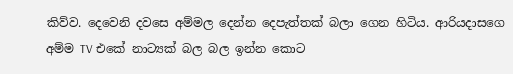කිව්ව. දෙවෙනි දවසෙ අම්මල දෙන්න දෙපැත්තක් බලා ගෙන හිටිය. ආරියදාසගෙ අම්ම TV එකේ නාට්‍යක් බල බල ඉන්න කොට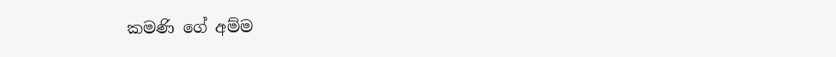කමණි ගේ අම්ම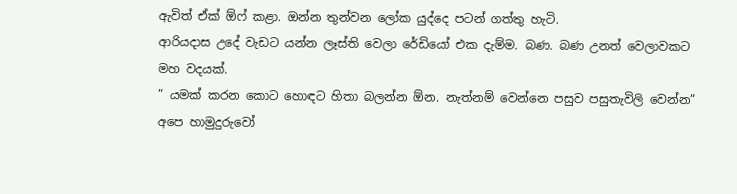ඇවිත් ඒක් ඕෆ් කළා. ඔන්න තුන්වන ලෝක යුද්දෙ පටන් ගත්තු හැටි.
ආරියදාස උදේ වැඩට යන්න ලෑස්ති වෙලා රේඩියෝ එක දැම්ම. බණ. බණ උනත් වෙලාවකට මහ වදයක්.
” යමක් කරන කොට හොඳට හිතා බලන්න ඕන. නැත්නම් වෙන්නෙ පසුව පසුතැවිලි වෙන්න” අපෙ හාමුදුරුවෝ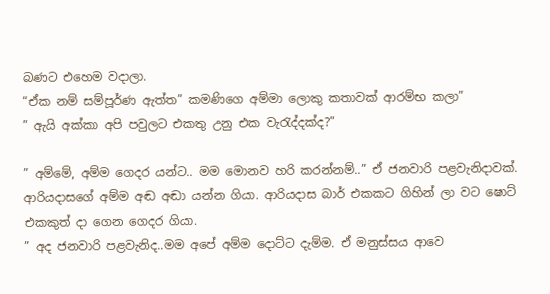බණට එහෙම වදාලා.
“ඒක නම් සම්පූර්ණ ඇත්ත” කමණිගෙ අම්මා ලොකු කතාවක් ආරම්භ කලා”
” ඇයි අක්කා අපි පවුලට එකතු උනු එක වැරැද්දක්ද?”

” අම්මේ, අම්ම ගෙදර යන්ට.. මම මොනව හරි කරන්නම්..” ඒ ජනවාරි පළවැනිදාවක්. ආරියදාසගේ අම්ම අඬ අඬා යන්න ගියා. ආරියදාස බාර් එකකට ගිහින් ලා වට ෂොට් එකකුත් දා ගෙන ගෙදර ගියා.
” අද ජනවාරි පළවැනිද..මම අපේ අම්ම දොට්ට දැම්ම. ඒ මනුස්සය ආවෙ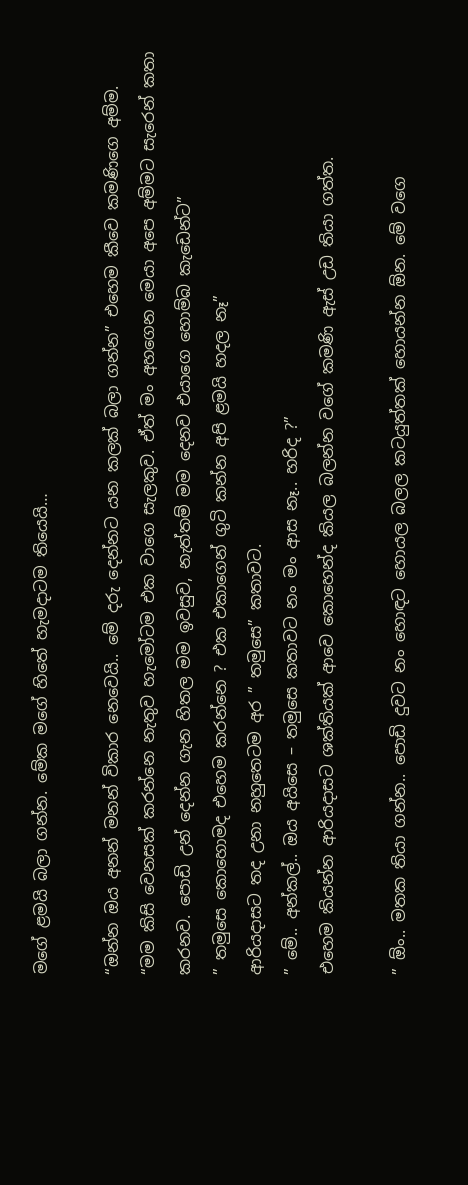මගේ ළමයි බලා ගන්න. මේක මගේ හිතේ හැමදාටම තියෙයි…

“ඔන්න ඔය අනන් මනන් විකාර නෙවෙයි.. මේ දරු දෙන්නට යන කලක් බලා ගන්න” එහෙම කීවෙ කමණිගෙ අම්ම.
“මම කිසි වෙනසක් කරන්නෙ නැතුව හැමෝටම එක වාගෙ සැලකුව. ඒත් මං අහගෙන මෙයා අපෙ අම්මට සැරෙන් කතා කරනව. පොඩි උන් දෙන්න ගැන හිතල මම ඉවසුව, නැත්තම් මම දෙනව එයාගෙ හොම්බ කැඩෙන්ට”
” තමුසෙ කොහොමද එහෙම කරන්නෙ ? එක එකාගෙන් ගුටි කන්න අපි ළමයි හදල නෑ”
ආරියදාසට තද උනා නහුතෙටම අර ” තමුසෙ” කතාවට.
” මේ.. අන්කල්.. ඔය අයිසෙ – තමුසෙ කතාවට නං මං ආස නෑ.. හරිද ?”
එහෙම කියන්න ආරියදාසට ශක්තියක් ආවෙ කොහෙන්ද කියල බලන්න වගේ කමණි ඇස් උඩ තියා ගත්ත.

” ඕං.. මතක තියා ගන්න.. පොඩි දුවට නං හොඳට හොයල බලල කටයුත්තක් හොයන්න ඕන. මේ වගෙ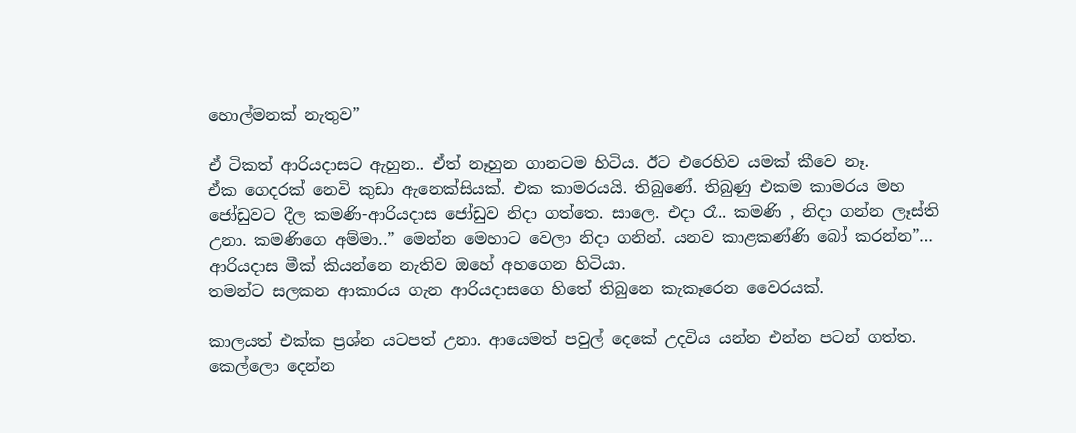හොල්මනක් නැතුව”

ඒ ටිකත් ආරියදාසට ඇහුන.. ඒත් නෑහුන ගානටම හිටිය. ඊට එරෙහිව යමක් කීවෙ නෑ.
ඒක ගෙදරක් නෙවි කුඩා ඇනෙක්සියක්. එක කාමරයයි. තිබුණේ. තිබුණු එකම කාමරය මහ ජෝඩුවට දීල කමණි-ආරියදාස ජෝඩුව නිදා ගත්තෙ. සාලෙ. එදා රෑ.. කමණි , නිදා ගන්න ලෑස්ති උනා. කමණිගෙ අම්මා..” මෙන්න මෙහාට වෙලා නිදා ගනින්. යනව කාළකණ්ණි බෝ කරන්න”… ආරියදාස මීක් කියන්නෙ නැතිව ඔහේ අහගෙන හිටියා.
තමන්ට සලකන ආකාරය ගැන ආරියදාසගෙ හිතේ තිබුනෙ කැකෑරෙන වෛරයක්.

කාලයත් එක්ක ප්‍රශ්න යටපත් උනා. ආයෙමත් පවුල් දෙකේ උදවිය යන්න එන්න පටන් ගත්ත. කෙල්ලො දෙන්න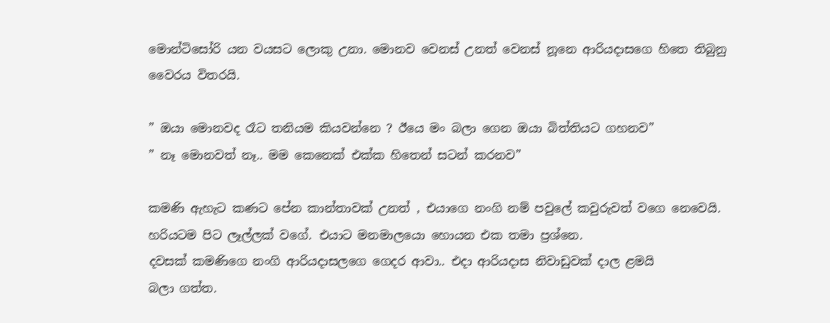මොන්ටිසෝරි යන වයසට ලොකු උනා. මොනව වෙනස් උනත් වෙනස් නූනෙ ආරියදාසගෙ හිතෙ තිබුනු වෛරය විතරයි.

” ඔයා මොනවද රෑට තනියම කියවන්නෙ ? ඊයෙ මං බලා ගෙන ඔයා බිත්තියට ගහනව”
” නෑ මොනවත් නෑ.. මම කෙනෙක් එක්ක හිතෙන් සටන් කරනව”

කමණි ඇහැට කණට පේන කාන්තාවක් උනත් , එයාගෙ නංගි නම් පවුලේ කවුරුවත් වගෙ නෙවෙයි. හරියටම පිට ලෑල්ලක් වගේ. එයාට මනමාලයො හොයන එක තමා ප්‍රශ්නෙ.
දවසක් කමණිගෙ නංගි ආරියදාසලගෙ ගෙදර ආවා.. එදා ආරියදාස නිවාඩුවක් දාල ළමයි
බලා ගත්ත.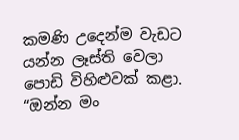කමණි උදෙන්ම වැඩට යන්න ලෑස්ති වෙලා පොඩි විහිළුවක් කළා.
“ඔන්න මං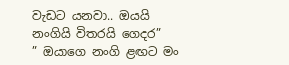වැඩට යනවා.. ඔයයි නංගියි විතරයි ගෙදර”
” ඔයාගෙ නංගි ළඟට මං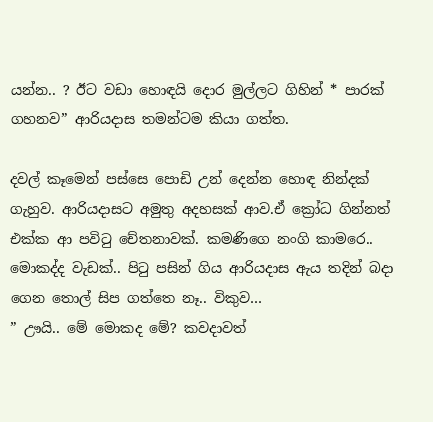යන්න.. ? ඊට වඩා හොඳයි දොර මුල්ලට ගිහින් * පාරක් ගහනව” ආරියදාස තමන්ටම කියා ගත්ත.

දවල් කෑමෙන් පස්සෙ පොඩි උන් දෙන්න හොඳ නින්දක් ගැහුව. ආරියදාසට අමුතු අදහසක් ආව.ඒ ක්‍රෝධ ගින්නත් එක්ක ආ පවිටු චේතනාවක්. කමණිගෙ නංගි කාමරෙ.. මොකද්ද වැඩක්.. පිටු පසින් ගිය ආරියදාස ඇය තදින් බදා ගෙන තොල් සිප ගත්තෙ නෑ.. විකුව…
” ඌයි.. මේ මොකද මේ? කවදාවත්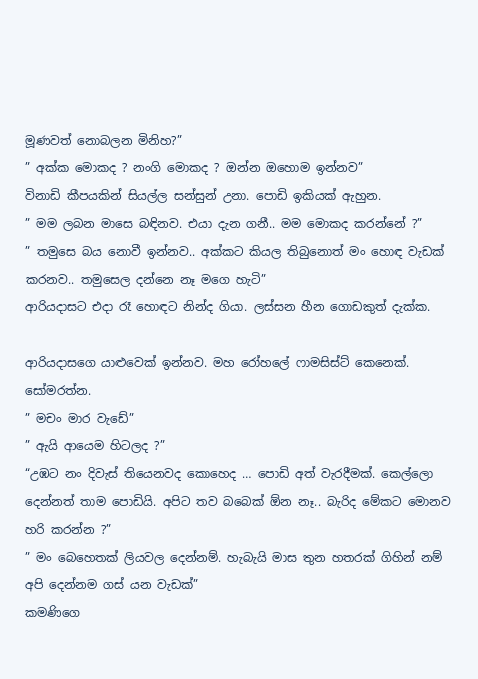මූණවත් නොබලන මිනිහ?”
” අක්ක මොකද ? නංගි මොකද ? ඔන්න ඔහොම ඉන්නව”
විනාඩි කීපයකින් සියල්ල සන්සුන් උනා. පොඩි ඉකියක් ඇහුන.
” මම ලබන මාසෙ බඳිනව. එයා දැන ගනී.. මම මොකද කරන්නේ ?”
” තමුසෙ බය නොවී ඉන්නව.. අක්කට කියල තිබුනොත් මං හොඳ වැඩක් කරනව.. තමුසෙල දන්නෙ නෑ මගෙ හැටි”
ආරියදාසට එදා රෑ හොඳට නින්ද ගියා. ලස්සන හීන ගොඩකුත් දැක්ක.

ආරියදාසගෙ යාළුවෙක් ඉන්නව. මහ රෝහලේ ෆාමසිස්ට් කෙනෙක්. සෝමරත්න.
” මචං මාර වැඩේ”
” ඇයි ආයෙම හිටලද ?”
“උඹට නං දිවැස් තියෙනවද කොහෙද … පොඩි අත් වැරදීමක්. කෙල්ලො දෙන්නත් තාම පොඩියි. අපිට තව බබෙක් ඕන නෑ.. බැරිද මේකට මොනව හරි කරන්න ?”
” මං බෙහෙතක් ලියවල දෙන්නම්. හැබැයි මාස තුන හතරක් ගිහින් නම් අපි දෙන්නම ගස් යන වැඩක්”
කමණිගෙ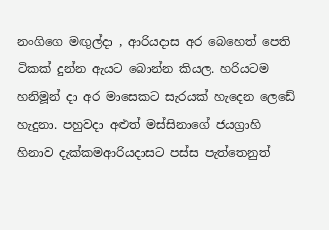නංගිගෙ මඟුල්දා , ආරියදාස අර බෙහෙත් පෙති ටිකක් දුන්න ඇයට බොන්න කියල. හරියටම හනිමූන් දා අර මාසෙකට සැරයක් හැදෙන ලෙඩේ හැදුනා. පහුවදා අළුත් මස්සිනාගේ ජයග්‍රාහි හිනාව දැක්කමආරියදාසට පස්ස පැත්තෙනුත්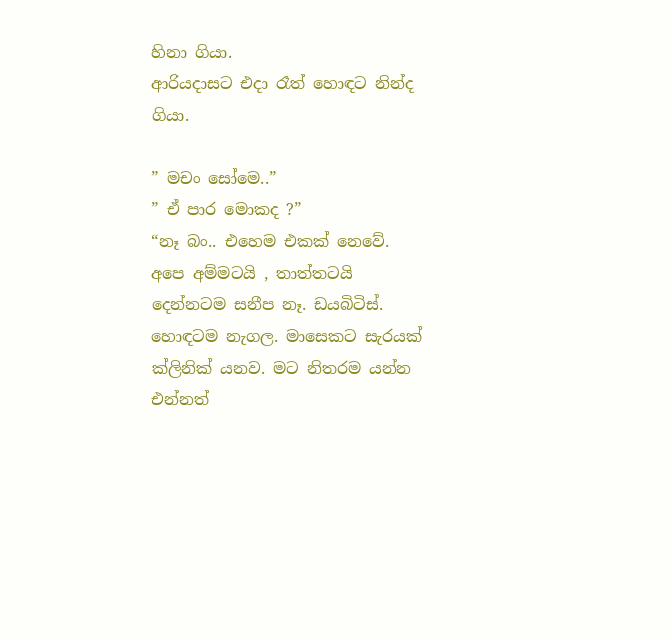හිනා ගියා.
ආරියදාසට එදා රෑත් හොඳට නින්ද ගියා.

” මචං සෝමෙ..”
” ඒ පාර මොකද ?”
“නෑ බං.. එහෙම එකක් නෙවේ. අපෙ අම්මටයි , තාත්තටයි දෙන්නටම සනීප නෑ. ඩයබිටිස්. හොඳටම නැගල. මාසෙකට සැරයක් ක්ලිනික් යනව. මට නිතරම යන්න එන්නත්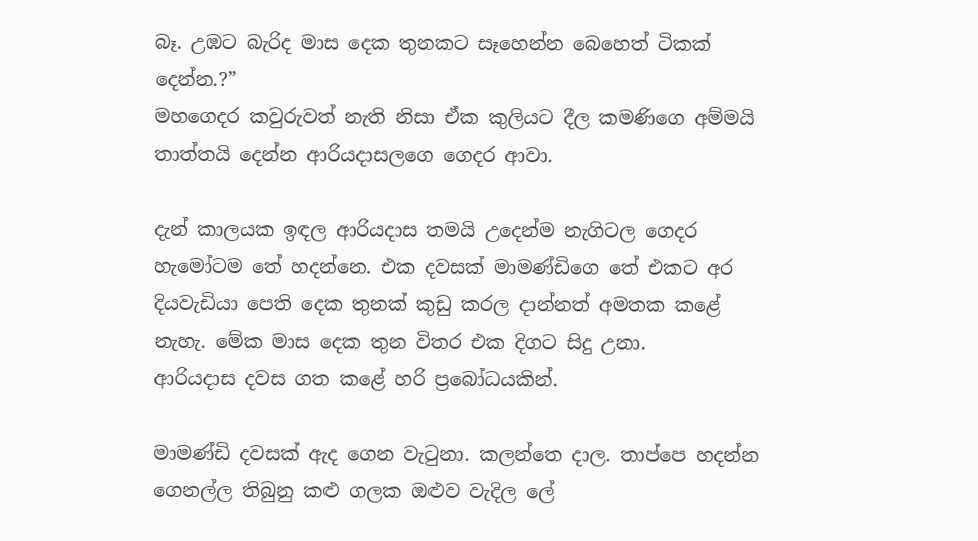බෑ. උඹට බැරිද මාස දෙක තුනකට සෑහෙන්න බෙහෙත් ටිකක් දෙන්න.?”
මහගෙදර කවුරුවත් නැති නිසා ඒක කුලියට දීල කමණිගෙ අම්මයි තාත්තයි දෙන්න ආරියදාසලගෙ ගෙදර ආවා.

දැන් කාලයක ඉඳල ආරියදාස තමයි උදෙන්ම නැගිටල ගෙදර හැමෝටම තේ හදන්නෙ. එක දවසක් මාමණ්ඩිගෙ තේ එකට අර දියවැඩියා පෙති දෙක තුනක් කුඩු කරල දාන්නත් අමතක කළේ නැහැ. මේක මාස දෙක තුන විතර එක දිගට සිදු උනා.
ආරියදාස දවස ගත කළේ හරි ප්‍රබෝධයකින්.

මාමණ්ඩි දවසක් ඇද ගෙන වැටුනා. කලන්තෙ දාල. තාප්පෙ හදන්න ගෙනල්ල තිබුනු කළු ගලක ඔළුව වැදිල ලේ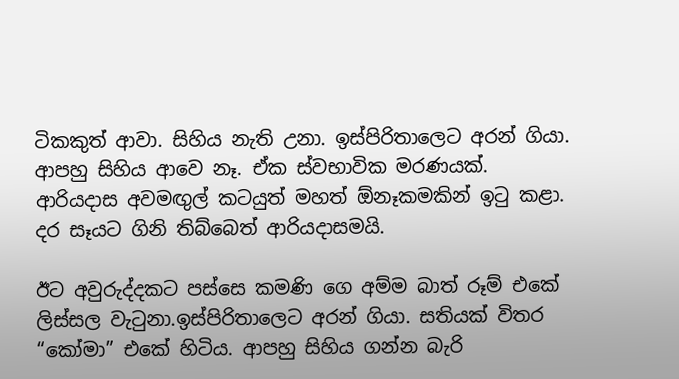ටිකකුත් ආවා. සිහිය නැති උනා. ඉස්පිරිතාලෙට අරන් ගියා. ආපහු සිහිය ආවෙ නෑ. ඒක ස්වභාවික මරණයක්.
ආරියදාස අවමඟුල් කටයුත් මහත් ඕනෑකමකින් ඉටු කළා. දර සෑයට ගිනි තිබ්බෙත් ආරියදාසමයි.

ඊට අවුරුද්දකට පස්සෙ කමණි ගෙ අම්ම බාත් රූම් එකේ ලිස්සල වැටුනා.ඉස්පිරිතාලෙට අරන් ගියා. සතියක් විතර “කෝමා” එකේ හිටිය. ආපහු සිහිය ගන්න බැරි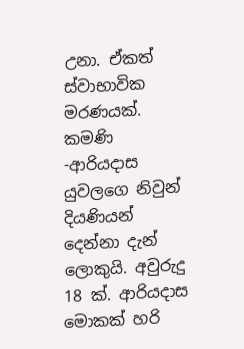උනා. ඒකත් ස්වාභාවික මරණයක්.
කමණි -ආරියදාස යුවලගෙ නිවුන් දියණියන් දෙන්නා දැන් ලොකුයි. අවුරුදු 18 ක්. ආරියදාස මොකක් හරි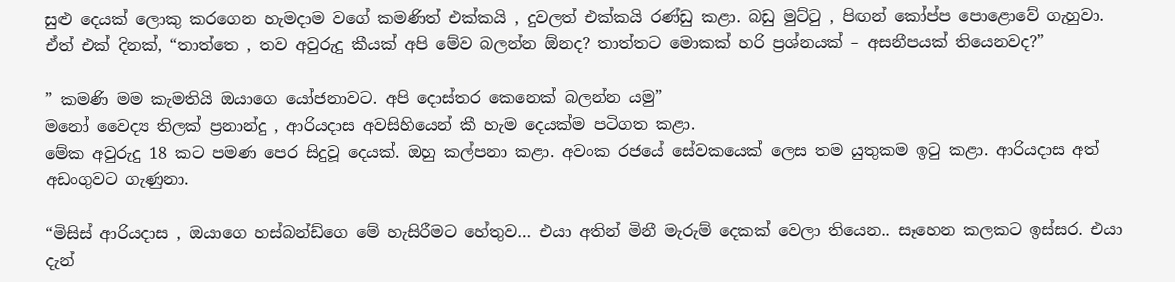සුළු දෙයක් ලොකු කරගෙන හැමදාම වගේ කමණිත් එක්කයි , දුවලත් එක්කයි රණ්ඩු කළා. බඩු මුට්ටු , පිඟන් කෝප්ප පොළොවේ ගැහුවා.
ඒත් එක් දිනක්, “තාත්තෙ , තව අවුරුදු කීයක් අපි මේව බලන්න ඕනද? තාත්තට මොකක් හරි ප්‍රශ්නයක් – අසනීපයක් තියෙනවද?”

” කමණි මම කැමතියි ඔයාගෙ යෝජනාවට. අපි දොස්තර කෙනෙක් බලන්න යමු”
මනෝ වෛද්‍ය තිලක් ප්‍රනාන්දු , ආරියදාස අවසිහියෙන් කී හැම දෙයක්ම පටිගත කළා.
මේක අවුරුදු 18 කට පමණ පෙර සිදුවූ දෙයක්. ඔහු කල්පනා කළා. අවංක රජයේ සේවකයෙක් ලෙස තම යුතුකම ඉටු කළා. ආරියදාස අත් අඩංගුවට ගැණුනා.

“මිසිස් ආරියදාස , ඔයාගෙ හස්බන්ඩ්ගෙ මේ හැසිරීමට හේතුව… එයා අතින් මිනී මැරුම් දෙකක් වෙලා තියෙන.. සෑහෙන කලකට ඉස්සර. එයා දැන්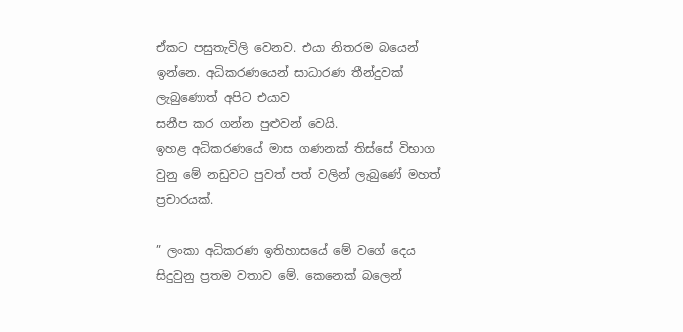ඒකට පසුතැවිලි වෙනව. එයා නිතරම බයෙන් ඉන්නෙ. අධිකරණයෙන් සාධාරණ තීන්දුවක් ලැබුණොත් අපිට එයාව
සනීප කර ගන්න පුළුවන් වෙයි.
ඉහළ අධිකරණයේ මාස ගණනක් තිස්සේ විභාග වුනු මේ නඩුවට පුවත් පත් වලින් ලැබුණේ මහත් ප්‍රචාරයක්.

” ලංකා අධිකරණ ඉතිහාසයේ මේ වගේ දෙය සිදුවුනු ප්‍රතම වතාව මේ. කෙනෙක් බලෙන්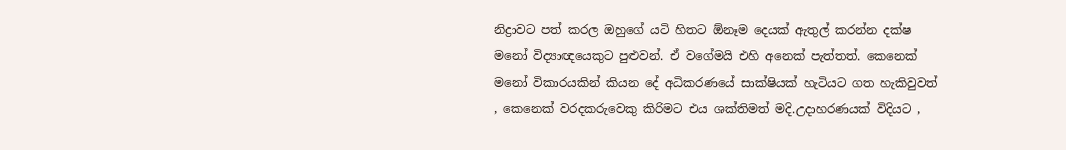නිද්‍රාවට පත් කරල ඔහුගේ යටි හිතට ඕනෑම දෙයක් ඇතුල් කරන්න දක්ෂ මනෝ විද්‍යාඥයෙකුට පුළුවන්. ඒ වගේමයි එහි අනෙක් පැත්තත්. කෙනෙක් මනෝ විකාරයකින් කියන දේ අධිකරණයේ සාක්ෂියක් හැටියට ගත හැකිවුවත් , කෙනෙක් වරදකරුවෙකු කිරිමට එය ශක්තිමත් මදි.උදාහරණයක් විදියට ,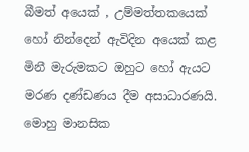බීමත් අයෙක් , උම්මත්තකයෙක් හෝ නින්දෙන් ඇවිදින අයෙක් කළ මිනී මැරුමකට ඔහුට හෝ ඇයට මරණ දණ්ඩණය දීම අසාධාරණයි. මොහු මානසික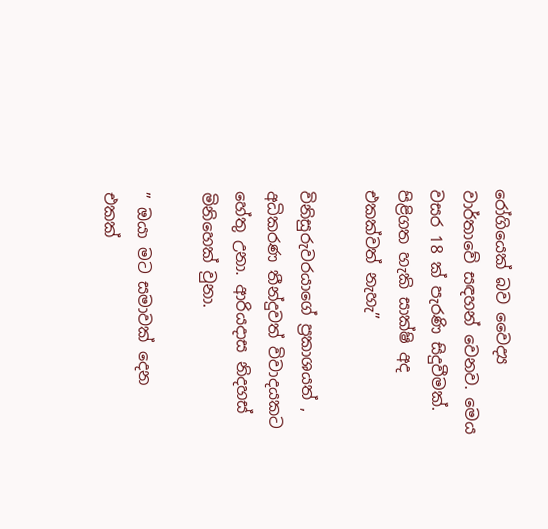රෝගියෙක් බව වෛද්‍ය වාර්තාවේ සඳහන් වෙනව. මෙය වසර 18 ක් පැරණි සිදුවීමක්. පිළිගත හැකි සාක්ෂි අද එකක්වත් නැහැ”

විනිසුරුවරයාගේ ප්‍රකාශයත් , අධිකරණ තීන්දුවත් විවාදයකට හේතු උනා. ආරියදාස නිදහස් මිනිහෙක් වුනා.

” ඔයා මට සමාවක් දෙන එකක්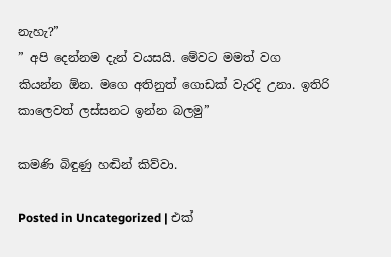නැහැ?”
” අපි දෙන්නම දැන් වයසයි. මේවට මමත් වග කියන්න ඕන. මගෙ අතිනුත් ගොඩක් වැරදි උනා. ඉතිරි කාලෙවත් ලස්සනට ඉන්න බලමු”

කමණි බිඳුණු හඬින් කිව්වා.

Posted in Uncategorized | එක්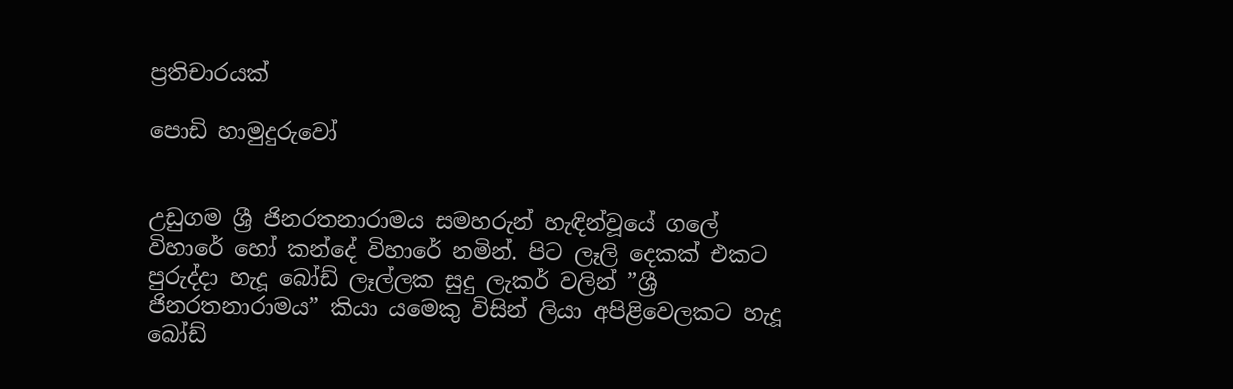ප්‍රතිචාරයක්

පොඩි හාමුදුරුවෝ


උඩුගම ශ්‍රී ජිනරතනාරාමය සමහරුන් හැඳින්වූයේ ගලේ විහාරේ හෝ කන්දේ විහාරේ නමින්. පිට ලෑලි දෙකක් එකට පුරුද්දා හැදූ බෝඩ් ලෑල්ලක සුදු ලැකර් වලින් ”ශ්‍රී ජිනරතනාරාමය” කියා යමෙකු විසින් ලියා අපිළිවෙලකට හැදූ බෝඩ්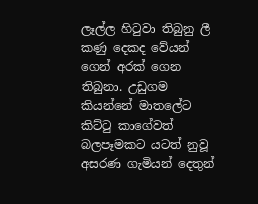ලෑල්ල හිටුවා තිබුනු ලී කණු දෙකද වේයන් ගෙන් අරක් ගෙන තිබුනා. උඩුගම කියන්නේ මාතලේට කිට්ටු කාගේවත් බලපෑමකට යටත් නුවූ අසරණ ගැමියන් දෙතුන්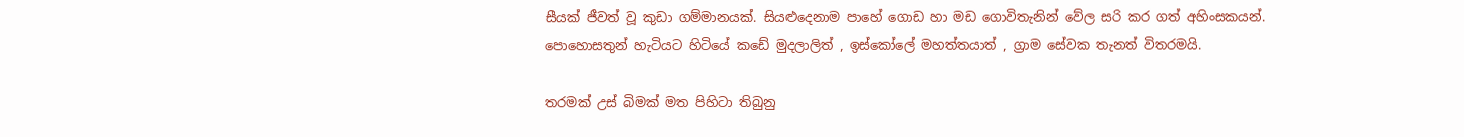සීයක් ජීවත් වූ කුඩා ගම්මානයක්. සියළුදෙනාම පාහේ ගොඩ හා මඩ ගොවිතැනින් වේල සරි කර ගත් අහිංසකයන්. පොහොසතුන් හැටියට හිටියේ කඩේ මුදලාලිත් , ඉස්කෝලේ මහත්තයාත් , ග්‍රාම සේවක තැනත් විතරමයි.

තරමක් උස් බිමක් මත පිහිටා තිබුනු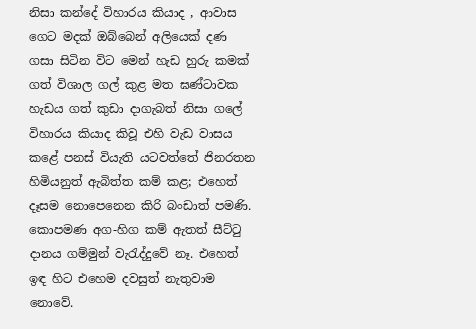නිසා කන්දේ විහාරය කියාද , ආවාස ගෙට මදක් ඔබ්බෙන් අලියෙක් දණ ගසා සිටින විට මෙන් හැඩ හුරු කමක් ගත් විශාල ගල් කුළ මත ඝණ්ටාවක හැඩය ගත් කුඩා දාගැබත් නිසා ගලේ විහාරය කියාද කිවූ එහි වැඩ වාසය කළේ පනස් වි‍යැති යටවත්තේ ජිනරතන හිමියනුත් ඇබිත්ත කම් කළ; එහෙත් දෑසම නොපෙනෙන කිරි බංඩාත් පමණි. කොපමණ අග-හිග කම් ඇතත් සීට්ටු දානය ගම්මුන් වැරැද්දුවේ නෑ. එහෙත් ඉඳ හිට එහෙම දවසුත් නැතුවාම නොවේ.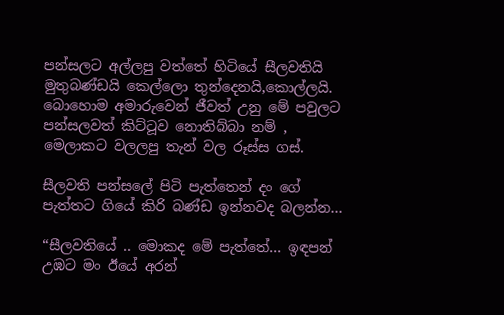පන්සලට අල්ලපු වත්තේ හිටියේ සීලවතියි මුතුබණ්ඩයි කෙල්ලො තුන්දෙනයි,කොල්ලයි. බොහොම අමාරුවෙන් ජීවත් උනු මේ පවුලට පන්සලවත් කිට්ටූව නොතිබ්බා නම් , මෙලාකට වලලපු තැන් වල රූස්ස ගස්.

සීලවති පන්සලේ පිටි පැත්තෙන් දං ගේ පැත්තට ගියේ කිරි බණ්ඩ ඉන්නවද බලන්න…

“සීලවතියේ .. මොකද මේ පැත්තේ… ඉඳපන් උඹට මං ඊයේ අරන්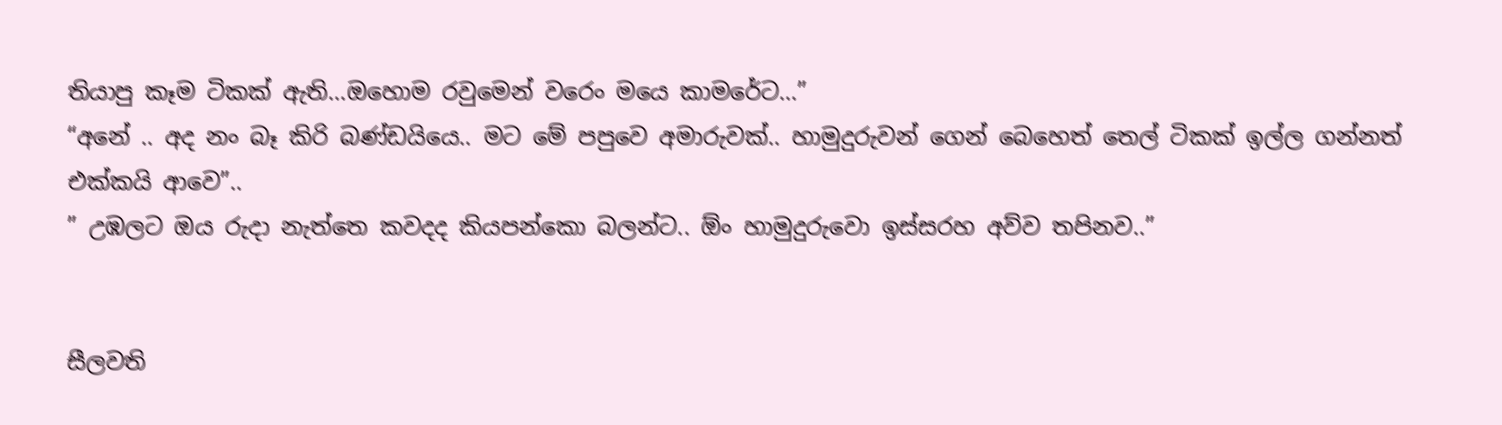තියාපු කෑම ටිකක් ඇති…ඔහොම රවුමෙන් වරෙං මයෙ කාමරේට…”
“අනේ .. අද නං බෑ කිරි බණ්ඩයියෙ.. මට මේ පපුවෙ අමාරුවක්.. හාමුදුරුවන් ගෙන් බෙහෙත් තෙල් ටිකක් ඉල්ල ගන්නත් එක්කයි ආවෙ”..
” උඹලට ඔය රුදා නැත්තෙ කවදද කියපන්කො බලන්ට.. ඕං හාමුදුරුවො ඉස්සරහ අව්ව තපිනව..”


සීලවති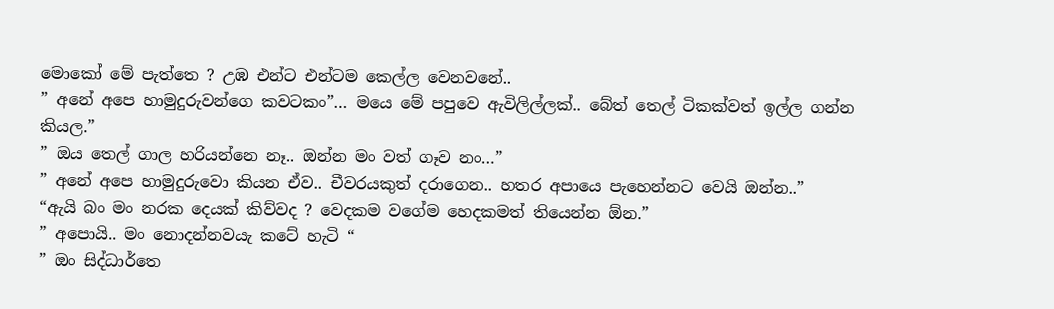මොකෝ මේ පැත්තෙ ? උඹ එන්ට එන්ටම කෙල්ල වෙනවනේ..
” අනේ අපෙ හාමුදුරුවන්ගෙ කවටකං”… මයෙ මේ පපුවෙ ඇවිලිල්ලක්.. බේත් තෙල් ටිකක්වත් ඉල්ල ගන්න කියල.”
” ඔය තෙල් ගාල හරියන්නෙ නෑ.. ඔන්න මං වත් ගෑව නං…”
” අනේ අපෙ හාමුදුරුවො කියන ඒව.. චීවරයකුත් දරාගෙන.. හතර අපායෙ පැහෙන්නට වෙයි ඔන්න..”
“ඇයි බං මං නරක දෙයක් කිව්වද ? වෙදකම වගේම හෙදකමත් තියෙන්න ඕන.”
” අපොයි.. මං නොදන්නවයැ කටේ හැටි “
” ඔං සිද්ධාර්තෙ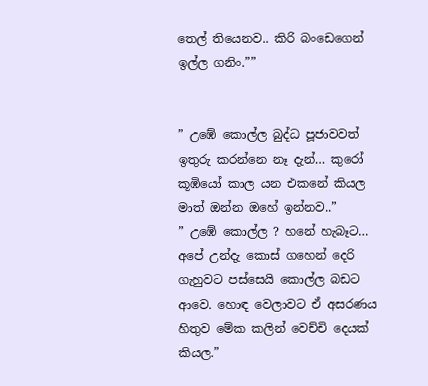තෙල් තියෙනව.. කිරි බංඩෙගෙන් ඉල්ල ගනිං.””


” උඹේ කොල්ල බුද්ධ පූජාවවත් ඉතුරු කරන්නෙ නෑ දැන්… කුරෝ කූඹියෝ කාල යන එකනේ කියල මාත් ඔන්න ඔහේ ඉන්නව..”
” උඹේ කොල්ල ? හනේ හැබෑට… අපේ උන්දැ කොස් ගහෙන් දෙරි ගැහුවට පස්සෙයි කොල්ල බඩට ආවෙ. හොඳ වෙලාවට ඒ අසරණය හිතුව මේක කලින් වෙච්චි දෙයක් කියල.”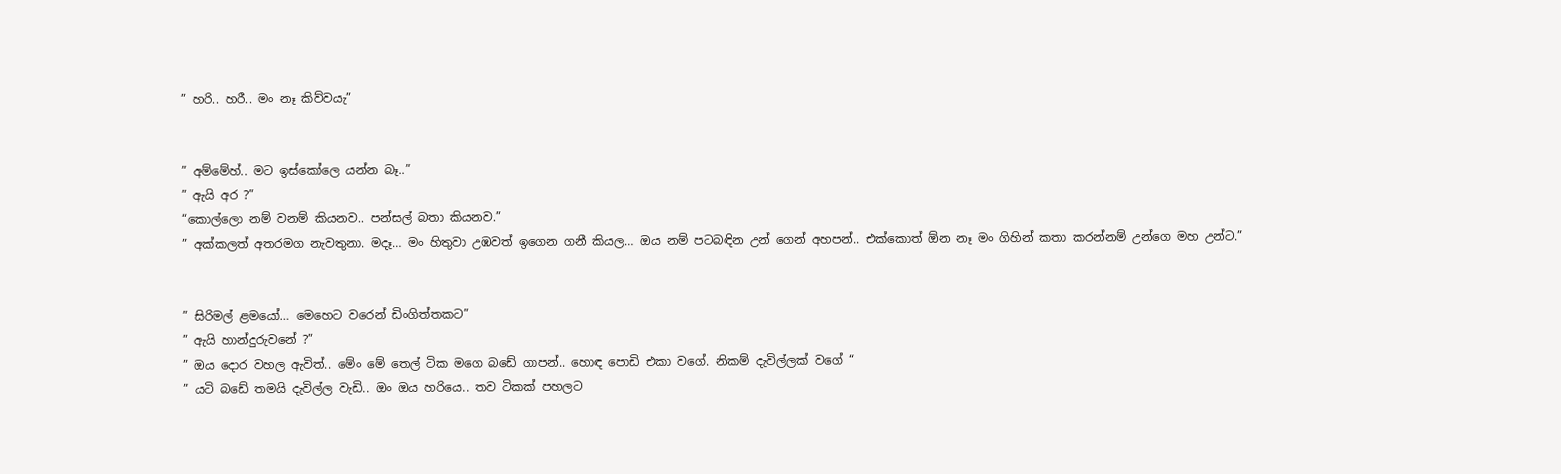” හරි.. හරී.. මං නෑ කිව්වයැ”


” අම්මේහ්.. මට ඉස්කෝලෙ යන්න බෑ..”
” ඇයි අර ?”
“කොල්ලො නම් වනම් කියනව.. පන්සල් බතා කියනව.”
” අක්කලත් අතරමග නැවතුනා. මදෑ… මං හිතුවා උඹවත් ඉගෙන ගනී කියල… ඔය නම් පටබඳින උන් ගෙන් අහපන්.. එක්කොත් ඕන නෑ මං ගිහින් කතා කරන්නම් උන්ගෙ මහ උන්ට.”


” සිරිමල් ළමයෝ… මෙහෙට වරෙන් ඩිංගිත්තකට”
” ඇයි හාන්දුරුවනේ ?”
” ඔය දොර වහල ඇවිත්.. මේං මේ තෙල් ටික මගෙ බඩේ ගාපන්.. හොඳ පොඩි එකා වගේ. නිකම් දැවිල්ලක් වගේ “
” යටි බඩේ තමයි දැවිල්ල වැඩි.. ඔං ඔය හරියෙ.. තව ටිකක් පහලට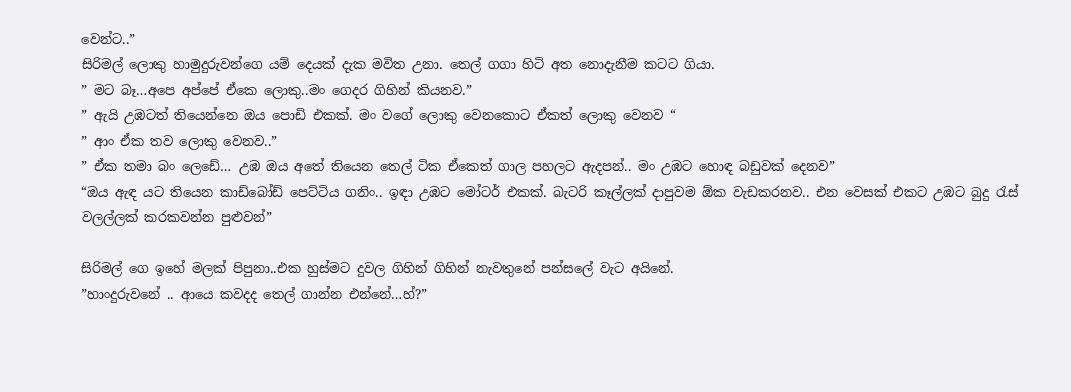වෙන්ට..”
සිරිමල් ලොකු හාමුදුරුවන්ගෙ යම් දෙයක් දැක මවිත උනා. තෙල් ගගා හිටි අත නොදැනීම කටට ගියා.
” මට බෑ…අපෙ අප්පේ ඒකෙ ලොකු..මං ගෙදර ගිහින් කියනව.”
” ඇයි උඹටත් තියෙන්නෙ ඔය පොඩි එකක්. මං වගේ ලොකු වෙනකොට ඒකත් ලොකු වෙනව “
” ආං ඒක තව ලොකු වෙනව..”
” ඒක තමා බං ලෙඩේ… උඹ ඔය අතේ තියෙන තෙල් ටික ඒකෙත් ගාල පහලට ඇදපන්.. මං උඹට හොඳ බඩුවක් දෙනව”
“ඔය ඇඳ යට තියෙන කාඩ්බෝඩ් පෙට්ටිය ගනිං.. ඉඳා උඹට මෝටර් එකක්. බැටරි කෑල්ලක් දාපුවම ඕක වැඩකරනව.. එන වෙසක් එකට උඹට බුදු රැස් වලල්ලක් කරකවන්න පුළුවන්”

සිරිමල් ගෙ ඉහේ මලක් පිපුනා..එක හුස්මට දුවල ගිහින් ගිහින් නැවතුනේ පන්සලේ වැට අයිනේ.
”හාංදුරුවනේ .. ආයෙ කවදද තෙල් ගාන්න එන්නේ…හ්?”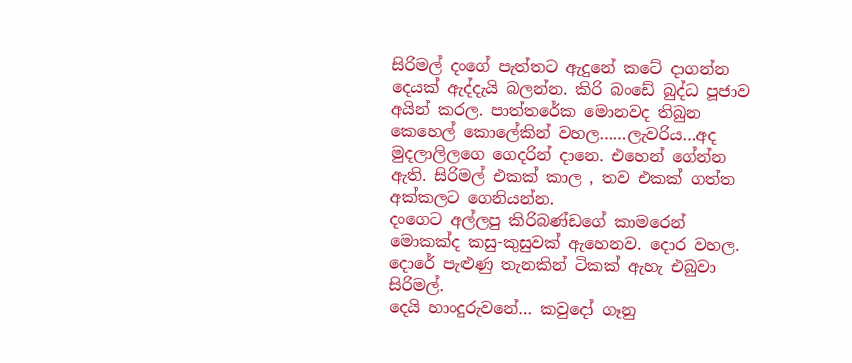සිරිමල් දංගේ පැත්තට ඇදුනේ කටේ දාගන්න දෙයක් ඇද්දැයි බලන්න. කිරි බංඩේ බුද්ධ පූජාව අයින් කරල. පාත්තරේක මොනවද තිබුන කෙහෙල් කොලේකින් වහල……ලැවරිය…අද මුදලාලිලගෙ ගෙදරින් දානෙ. එහෙන් ගේන්න ඇති. සිරිමල් එකක් කාල , තව එකක් ගත්ත අක්කලට ගෙනියන්න.
දංගෙට අල්ලපු කිරිබණ්ඩගේ කාමරෙන් මොකක්ද කසු-කුසුවක් ඇහෙනව. දොර වහල. දොරේ පැළුණු තැනකින් ටිකක් ඇහැ එබුවා සිරිමල්.
දෙයි හාංදුරුවනේ… කවුදෝ ගෑනු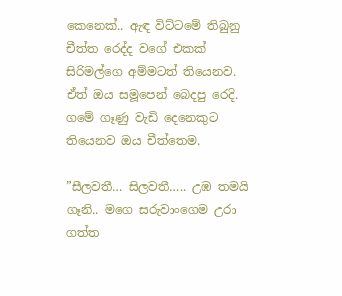කෙනෙක්.. ඇඳ විට්ටමේ තිබුනු චීත්ත රෙද්ද වගේ එකක් සිරිමල්ගෙ අම්මටත් තියෙනව. ඒත් ඔය සමූපෙන් බෙදපු රෙදි. ගමේ ගෑණු වැඩි දෙනෙකුට තියෙනව ඔය චීත්තෙම.

”සීලවතී… සිලවතී….. උඹ තමයි ගෑනි.. මගෙ සරුවාංගෙම උරා ගත්ත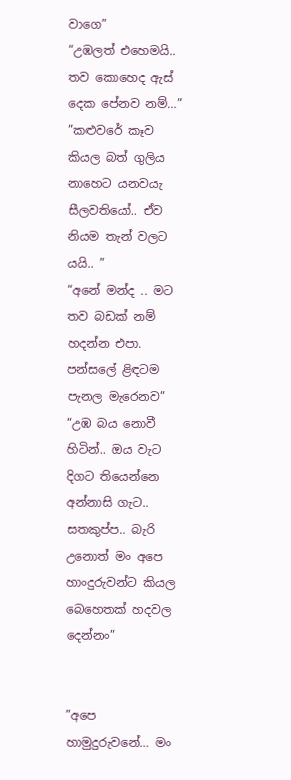වාගෙ”
“උඹලත් එහෙමයි.. තව කොහෙද ඇස් දෙක පේනව නම්…”
”කළුවරේ කෑව කියල බත් ගුලිය නාහෙට යනවයැ සීලවතියෝ.. ඒව නියම තැන් වලට යයි.. ”
“අනේ මන්ද .. මට තව බඩක් නම් හදන්න එපා. පන්සලේ ළිඳටම පැනල මැරෙනව”
“උඹ බය නොවී හිටින්.. ඔය වැට දිගට තියෙන්නෙ අන්නාසි ගැට.. සතකුප්ප.. බැරි උනොත් මං අපෙ හාංදුරුවන්ට කියල බෙහෙතක් හදවල දෙන්නං”


”අපෙ හාමුදුරුවනේ… මං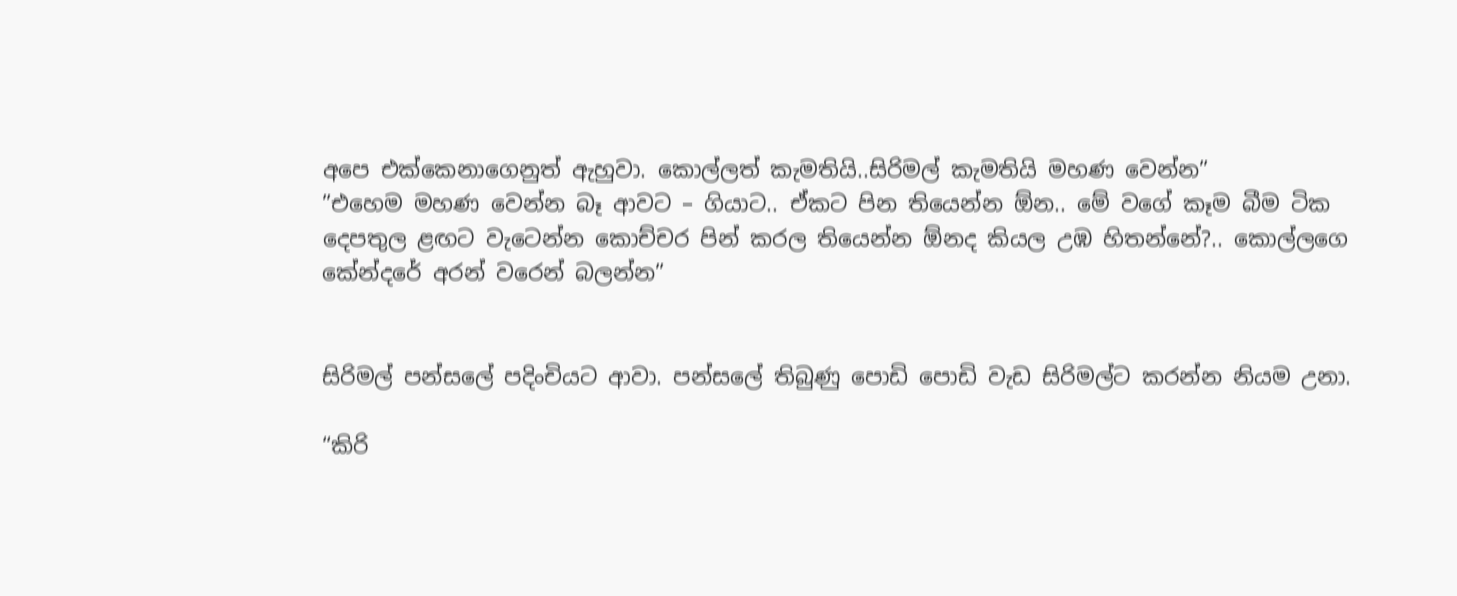අපෙ එක්කෙනාගෙනුත් ඇහුවා. කොල්ලත් කැමතියි..සිරිමල් කැමතියි මහණ වෙන්න”
”එහෙම මහණ වෙන්න බෑ ආවට – ගියාට.. ඒකට පින තියෙන්න ඕන.. මේ වගේ කෑම බීම ටික දෙපතුල ළඟට වැටෙන්න කොච්චර පින් කරල තියෙන්න ඕනද කියල උඹ හිතන්නේ?.. කොල්ලගෙ කේන්දරේ අරන් වරෙන් බලන්න”


සිරිමල් පන්සලේ පදිංචියට ආවා. පන්සලේ තිබුණු පොඩි පොඩි වැඩ සිරිමල්ට කරන්න නියම උනා.

“කිරි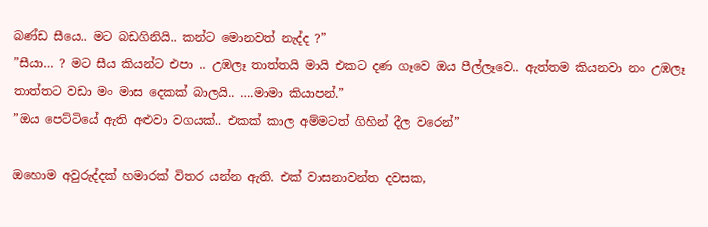බණ්ඩ සීයෙ.. මට බඩගිනියි.. කන්ට මොනවත් නැද්ද ?”
”සීයා… ? මට සීය කියන්ට එපා .. උඹලෑ තාත්තයි මායි එකට දණ ගෑවෙ ඔය පීල්ලෑවෙ.. ඇත්තම කියනවා නං උඹලෑ තාත්තට වඩා මං මාස දෙකක් බාලයි.. ….මාමා කියාපන්.”
”ඔය පෙට්ටියේ ඇති අළුවා වගයක්.. එකක් කාල අම්මටත් ගිහින් දීල වරෙන්”

ඔහොම අවුරුද්දක් හමාරක් විතර යන්න ඇති. එක් වාසනාවන්ත දවසක,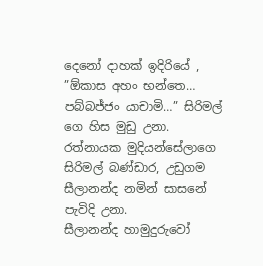දෙනෝ දාහක් ඉදිරියේ , ”ඕකාස අහං භන්තෙ… පබ්බජ්ජං යාචාමි…” සිරිමල් ගෙ හිස මුඩු උනා. රත්නායක මුදියන්සේලාගෙ සිරිමල් බණ්ඩාර, උඩුගම සීලානන්ද නමින් සාසනේ පැවිදි උනා.
සීලානන්ද හාමුදුරුවෝ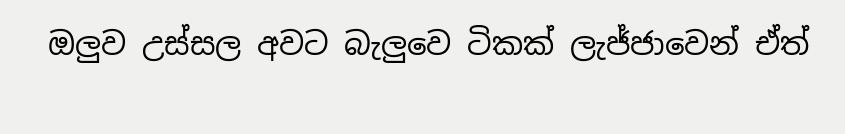ඔලුව උස්සල අවට බැලුවෙ ටිකක් ලැජ්ජාවෙන් ඒත්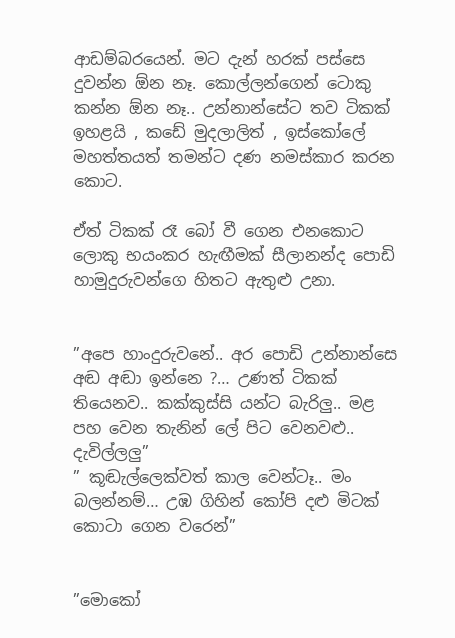ආඩම්බරයෙන්. මට දැන් හරක් පස්සෙ දුවන්න ඕන නෑ. කොල්ලන්ගෙන් ටොකු කන්න ඕන නෑ.. උන්නාන්සේට තව ටිකක් ඉහළයි , කඩේ මුදලාලිත් , ඉස්කෝලේ මහත්තයත් තමන්ට දණ නමස්කාර කරන කොට.

ඒත් ටිකක් රෑ බෝ වී ගෙන එනකොට ලොකු භයංකර හැඟීමක් සීලානන්ද පොඩි හාමුදුරුවන්ගෙ හිතට ඇතුළු උනා.


”අපෙ හාංදුරුවනේ.. අර පොඩි උන්නාන්සෙ අඬ අඬා ඉන්නෙ ?… උණත් ටිකක් තියෙනව.. කක්කුස්සි යන්ට බැරිලු.. මළ පහ වෙන තැනින් ලේ පිට වෙනවළු.. දැවිල්ලලු”
” කූඬැල්ලෙක්වත් කාල වෙන්ටෑ.. මං බලන්නම්… උඹ ගිහින් කෝපි දළු මිටක් කොටා ගෙන වරෙන්”


”මොකෝ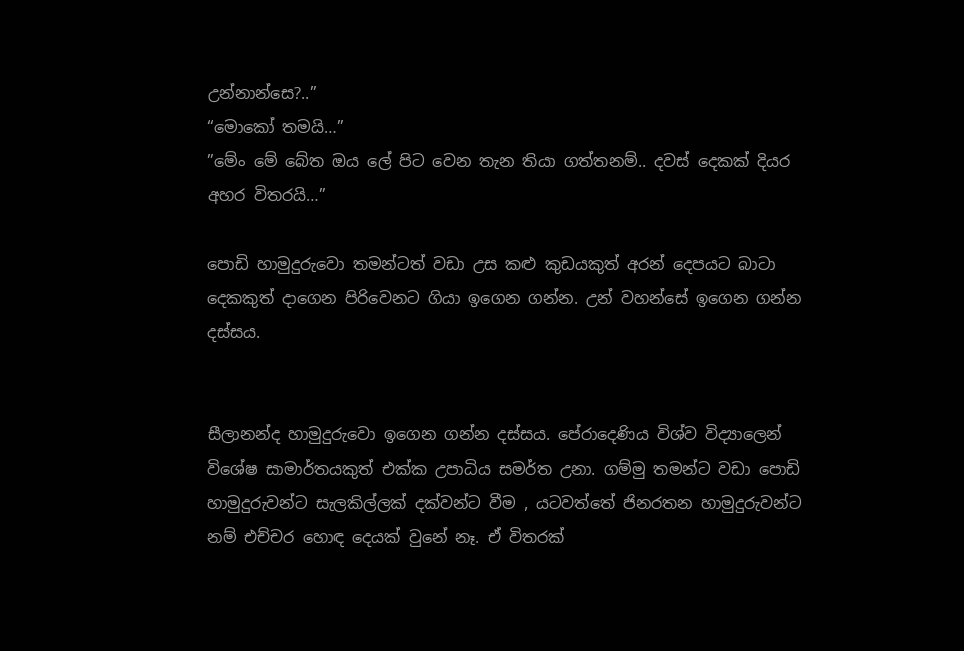උන්නාන්සෙ?..”
“මොකෝ තමයි…”
”මේං මේ බේත ඔය ලේ පිට වෙන තැන තියා ගත්තනම්.. දවස් දෙකක් දියර අහර විතරයි…”

පොඩි හාමුදුරුවො තමන්ටත් වඩා උස කළු කුඩයකුත් අරන් දෙපයට බාටා දෙකකුත් දාගෙන පිරිවෙනට ගියා ඉගෙන ගන්න. උන් වහන්සේ ඉගෙන ගන්න දස්සය.


සීලානන්ද හාමුදුරුවො ඉගෙන ගන්න දස්සය. පේරාදෙණිය විශ්ව විද්‍යාලෙන් විශේෂ සාමාර්තයකුත් එක්ක උපාධිය සමර්ත උනා. ගම්මු තමන්ට වඩා පොඩි හාමුදුරුවන්ට සැලකිල්ලක් දක්වන්ට වීම , යටවත්තේ ජිනරතන හාමුදුරුවන්ට නම් එච්චර හොඳ දෙයක් වුනේ නෑ. ඒ විතරක්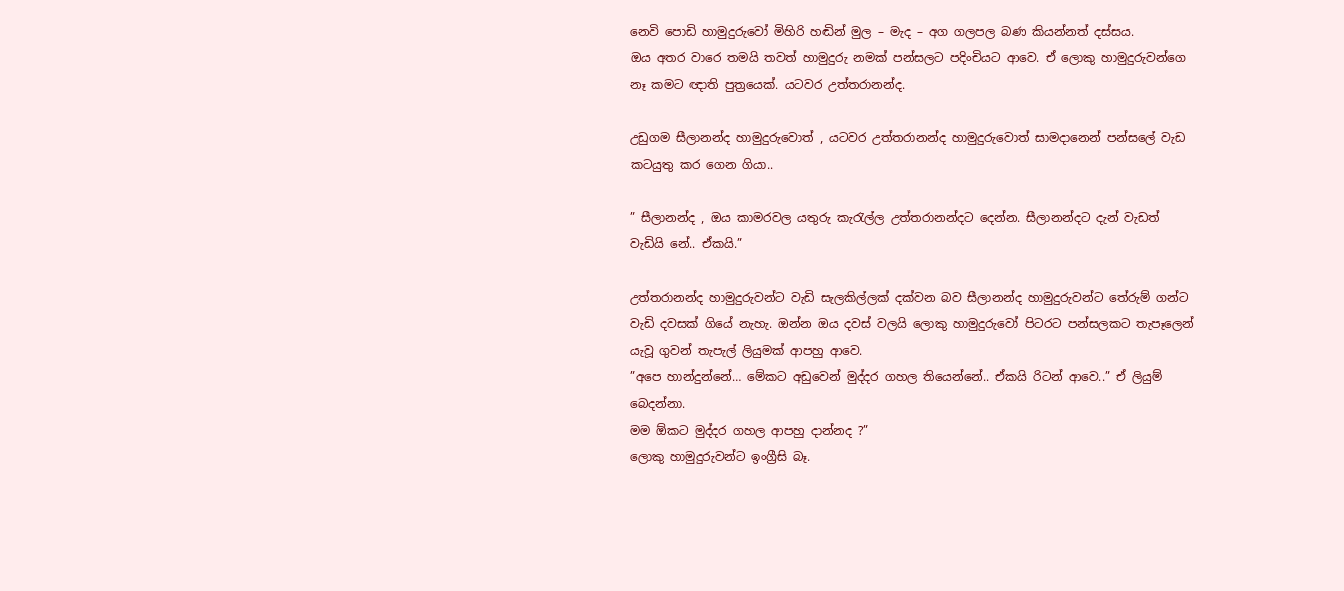නෙවි පොඩි හාමුදුරුවෝ මිහිරි හඬින් මුල – මැද – අග ගලපල බණ කියන්නත් දස්සය.
ඔය අතර වාරෙ තමයි තවත් හාමුදුරු නමක් පන්සලට පදිංචියට ආවෙ. ඒ ලොකු හාමුදුරුවන්ගෙ නෑ කමට ඥාති පුත්‍රයෙක්. යටවර උත්තරානන්ද.

උඩුගම සීලානන්ද හාමුදුරුවොත් , යටවර උත්තරානන්ද හාමුදුරුවොත් සාමදානෙන් පන්සලේ වැඩ කටයුතු කර ගෙන ගියා..

” සීලානන්ද , ඔය කාමරවල යතුරු කැරැල්ල උත්තරානන්දට දෙන්න. සීලානන්දට දැන් වැඩත් වැඩියි නේ.. ඒකයි.”

උත්තරානන්ද හාමුදුරුවන්ට වැඩි සැලකිල්ලක් දක්වන බව සීලානන්ද හාමුදුරුවන්ට තේරුම් ගන්ට වැඩි දවසක් ගියේ නැහැ. ඔන්න ඔය දවස් වලයි ලොකු හාමුදුරුවෝ පිටරට පන්සලකට තැපෑලෙන් යැවූ ගුවන් තැපැල් ලියුමක් ආපහු ආවෙ.
”අපෙ හාන්දුන්නේ… මේකට අඩුවෙන් මුද්දර ගහල තියෙන්නේ.. ඒකයි රිටන් ආවෙ..” ඒ ලියුම් බෙදන්නා.
මම ඕකට මුද්දර ගහල ආපහු දාන්නද ?”
ලොකු හාමුදුරුවන්ට ඉංග්‍රීසි බෑ.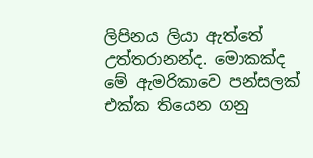ලිපිනය ලියා ඇත්තේ උත්තරානන්ද. මොකක්ද මේ ඇමරිකාවෙ පන්සලක් එක්ක තියෙන ගනු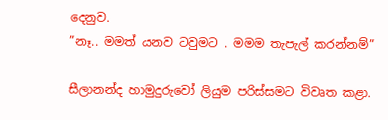දෙනුව.
”නෑ.. මමත් යනව ටවුමට . මමම තැපැල් කරන්නම්”

සීලානන්ද හාමුදුරුවෝ ලියුම පරිස්සමට විවෘත කළා.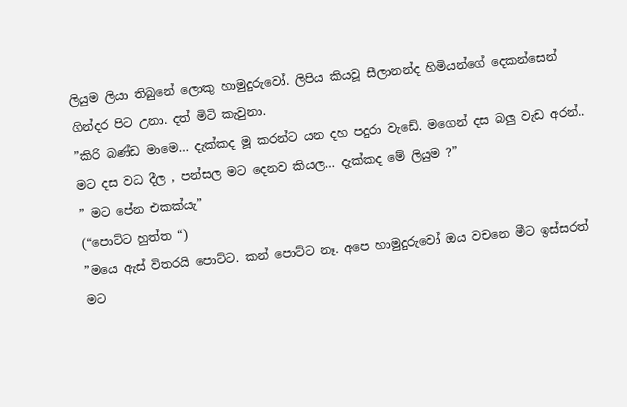ලියුම ලියා තිබුනේ ලොකු හාමුදුරුවෝ. ලිපිය කියවූ සීලානන්ද හිමියන්ගේ දෙකන්සෙන් ගින්දර පිට උනා. දත් මිටි කැවුනා.
”කිරි බණ්ඩ මාමෙ… දැක්කද මූ කරන්ට යන දහ පදුරා වැඩේ. මගෙන් දස බලු වැඩ අරන්.. මට දස වධ දීල , පන්සල මට දෙනව කියල… දැක්කද මේ ලියුම ?”
” මට පේන එකක්යැ”
(“පොට්ට හුත්ත “)
”මයෙ ඇස් විතරයි පොට්ට. කන් පොට්ට නෑ. අපෙ හාමුදුරුවෝ ඔය වචනෙ මීට ඉස්සරත් මට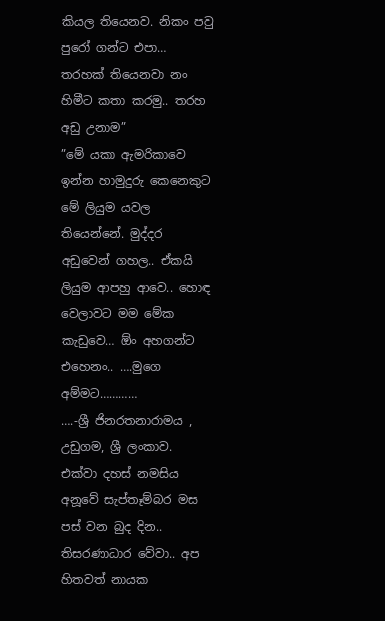කියල තියෙනව. නිකං පවු පුරෝ ගන්ට එපා… තරහක් තියෙනවා නං හිමීට කතා කරමු.. තරහ අඩු උනාම”
”මේ යකා ඇමරිකාවෙ ඉන්න හාමුදුරු කෙනෙකුට මේ ලියුම යවල තියෙන්නේ. මුද්දර අඩුවෙන් ගහල.. ඒකයි ලියුම ආපහු ආවෙ.. හොඳ වෙලාවට මම මේක කැඩුවෙ… ඕං අහගන්ට එහෙනං.. ….මුගෙ අම්මට…………
….-ශ්‍රී ජිනරතනාරාමය ,
උඩුගම, ශ්‍රී ලංකාව.
එක්වා දහස් නමසිය අනූවේ සැප්තෑම්බර මස පස් වන බුද දින..
තිසරණාධාර වේවා.. අප හිතවත් නායක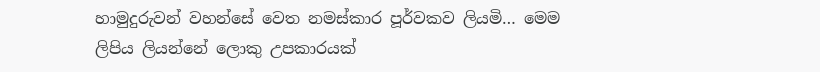හාමුදුරුවන් වහන්සේ වෙත නමස්කාර පූර්වකව ලියමි… මෙම ලිපිය ලියන්නේ ලොකු උපකාරයක්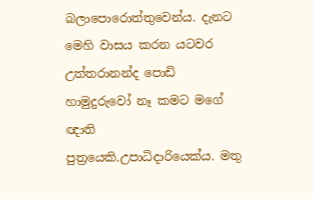බලාපොරොත්තුවෙන්ය. දැනට මෙහි වාසය කරන යටවර උත්තරානන්ද පොඩි හාමුදුරුවෝ නෑ කමට මගේ ඥාති පුත්‍රයෙකි.උපාධිදාරියෙක්ය. මතු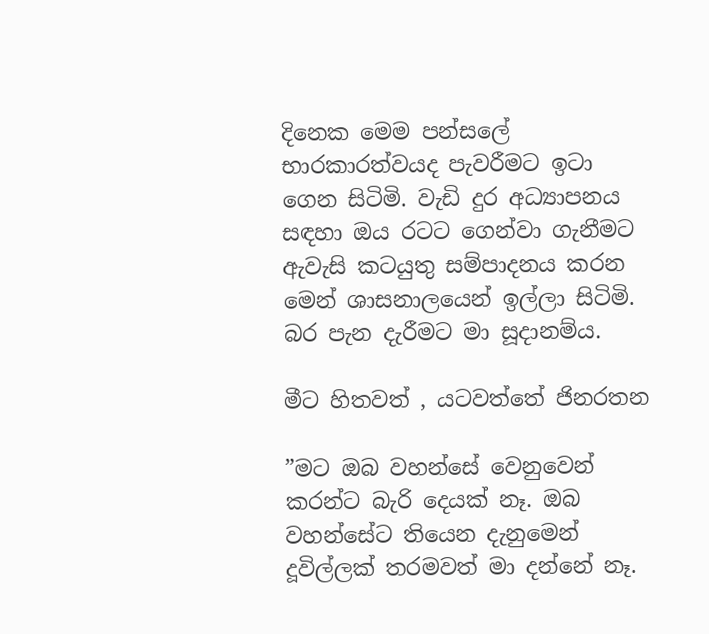දිනෙක මෙම පන්සලේ භාරකාරත්වයද පැවරීමට ඉටා ගෙන සිටිමි. වැඩි දුර අධ්‍යාපනය සඳහා ඔය රටට ගෙන්වා ගැනීමට ඇවැසි කටයුතු සම්පාදනය කරන මෙන් ශාසනාලයෙන් ඉල්ලා සිටිමි. බර පැන දැරීමට මා සූදානම්ය.

මීට හිතවත් , යටවත්තේ ජිනරතන

”මට ඔබ වහන්සේ වෙනුවෙන් කරන්ට බැරි දෙයක් නෑ. ඔබ වහන්සේට තියෙන දැනුමෙන් දූවිල්ලක් තරමවත් මා දන්නේ නෑ.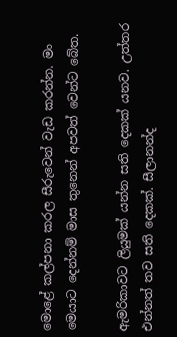මොළේ කල්පනා කරල සීරුවෙන් වැඩ කරන්න. මං මෙයාට දෙන්නම් මාස තුනෙන් අපවත් වෙන්ට බේත.

ඇමරිකාවට ලියුමක් යන්න සති දෙකක් යනව. උත්තර එන්නත් තව සති දෙකක්. සීලානන්ද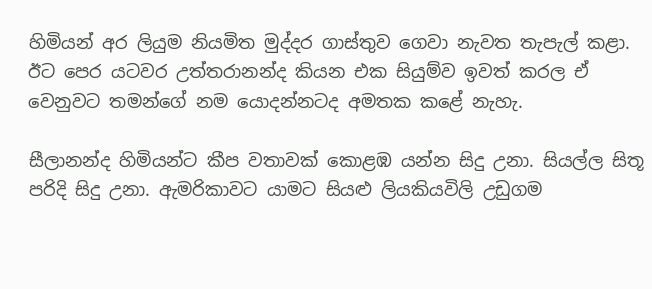හිමියන් අර ලියුම නියමිත මුද්දර ගාස්තුව ගෙවා නැවත තැපැල් කළා. ඊට පෙර යටවර උත්තරානන්ද කියන එක සියුම්ව ඉවත් කරල ඒ වෙනුවට තමන්ගේ නම යොදන්නටද අමතක කළේ නැහැ.

සීලානන්ද හිමියන්ට කීප වතාවක් කොළඹ යන්න සිදු උනා. සියල්ල සිතූ පරිදි සිදු උනා. ඇමරිකාවට යාමට සියළු ලියකියවිලි උඩුගම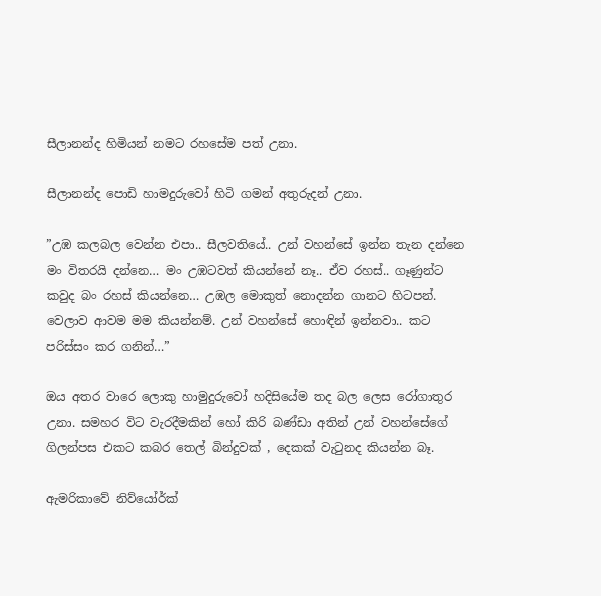සීලානන්ද හිමියන් නමට රහසේම පත් උනා.

සීලානන්ද පොඩි හාමදුරුවෝ හිටි ගමන් අතුරුදන් උනා.

”උඹ කලබල වෙන්න එපා.. සීලවතියේ.. උන් වහන්සේ ඉන්න තැන දන්නෙ මං විතරයි දන්නෙ… මං උඹටවත් කියන්නේ නෑ.. ඒව රහස්.. ගෑණුන්ට කවුද බං රහස් කියන්නෙ… උඹල මොකුත් නොදන්න ගානට හිටපන්. වෙලාව ආවම මම කියන්නම්. උන් වහන්සේ හොඳින් ඉන්නවා.. කට පරිස්සං කර ගනින්…”

ඔය අතර වාරෙ ලොකු හාමුදුරුවෝ හදිසියේම තද බල ලෙස රෝගාතුර උනා. සමහර විට වැරදීමකින් හෝ කිරි බණ්ඩා අතින් උන් වහන්සේගේ ගිලන්පස එකට කබර තෙල් බින්දුවක් , දෙකක් වැටුනද කියන්න බෑ.

ඇමරිකාවේ නිව්යෝර්ක්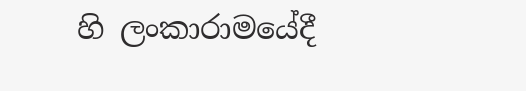හි ලංකාරාමයේදී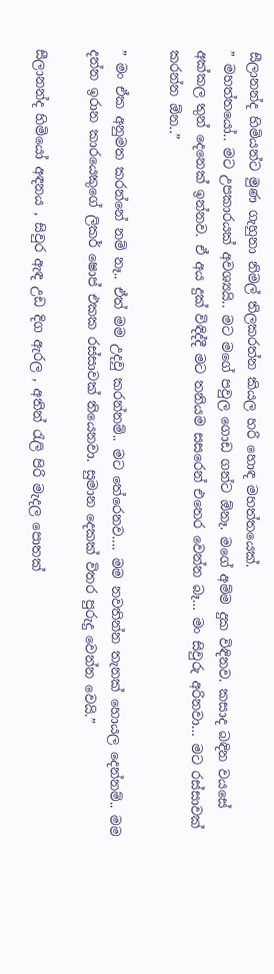සීලානන්ද හිමියන්ට මුණ ගැහුනා නිමල් තිලකරත්න කියල හරි හොඳ මහත්තයෙක්.
” මහත්තයෝ.. මට උපකාරයක් අවශ්‍යයි.. මට මගේ පවුල ගොඩ ගන්ට ඕනෑ. මගේ අම්ම දුක විඳිනව. කසාද බඳින වයසේ අක්කල තුන් දෙනෙක් ඉන්නව. ඒ අය දුක් විඳිද්දී මට තනියම සසරෙන් එතෙර වෙන්න බෑ… මං සිවුරු අරිනවා… මට රස්සාවක් කරන්න ඕන..”

” මං ඒක අනුමත කරන්නේ නම් නෑ.. ඒත් මම උදවු කරන්නම්.. මට තේරෙනව…. මම නවතින්න තැනක් හොයල දෙන්නම්.. මම දන්න ඉරාන කාරයෙකුගේ ලිකර් ෂොප් එකක රස්සාවක් තියෙනවා. සුමාන දෙකක් විතර පුරුදු වෙන්න වෙයි.”

සීලානන්ද හිමියෝ අඳනය , සිවුර ඇඳ උඩ දිග ඇරල , අතින් රැලි පිරි මැදල පොතක්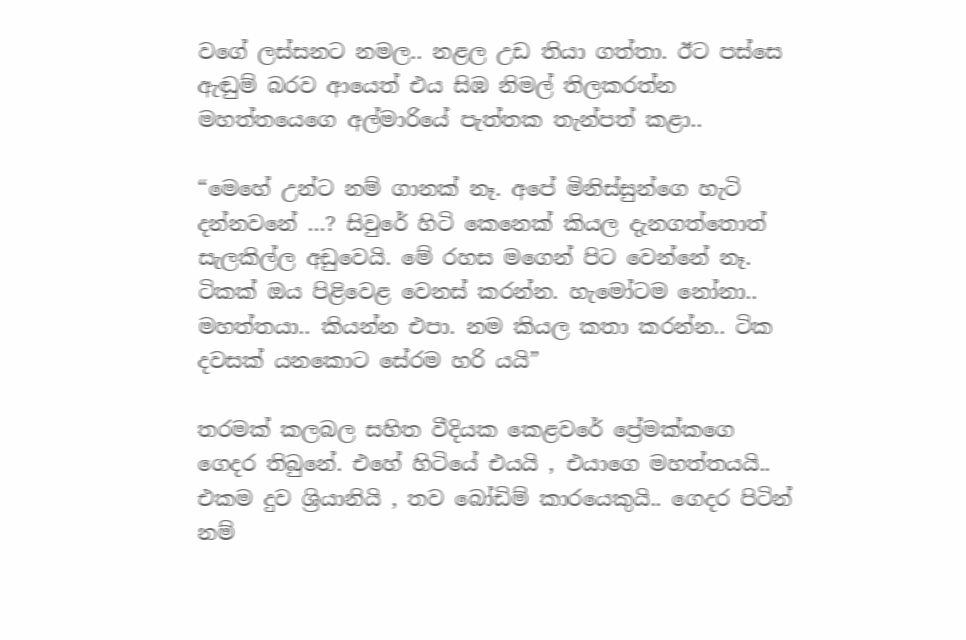වගේ ලස්සනට නමල.. නළල උඩ තියා ගත්තා. ඊට පස්සෙ ඇඬුම් බරව ආයෙත් එය සිඹ නිමල් තිලකරත්න මහත්තයෙගෙ අල්මාරියේ පැත්තක තැන්පත් කළා..

“මෙහේ උන්ට නම් ගානක් නෑ. අපේ මිනිස්සුන්ගෙ හැටි දන්නවනේ …? සිවුරේ හිටි කෙනෙක් කියල දැනගත්තොත් සැලකිල්ල අඩුවෙයි. මේ රහස මගෙන් පිට වෙන්නේ නෑ. ටිකක් ඔය පිළිවෙළ වෙනස් කරන්න. හැමෝටම නෝනා.. මහත්තයා.. කියන්න එපා. නම කියල කතා කරන්න.. ටික දවසක් යනකොට සේරම හරි යයි”

තරමක් කලබල සහිත වීදියක කෙළවරේ ප්‍රේමක්කගෙ ගෙදර තිබුනේ. එහේ හිටියේ එයයි , එයාගෙ මහත්තයයි.. එකම දුව ශ්‍රියානියි , තව බෝඩිම් කාරයෙකුයි.. ගෙදර පිටින් නම්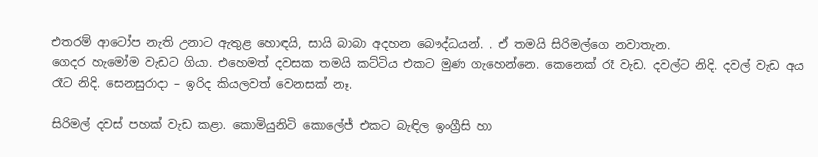එතරම් ආටෝප නැති උනාට ඇතුළ හොඳයි, සායි බාබා අදහන බෞද්ධයන්. . ඒ තමයි සිරිමල්ගෙ නවාතැන.
ගෙදර හැමෝම වැඩට ගියා. එහෙමත් දවසක තමයි කට්ටිය එකට මුණ ගැහෙන්නෙ. කෙනෙක් රෑ වැඩ. දවල්ට නිදි. දවල් වැඩ අය රෑට නිදි. සෙනසුරාදා – ඉරිද කියලවත් වෙනසක් නෑ.

සිරිමල් දවස් පහක් වැඩ කළා. කොමියුනිටි කොලේජ් එකට බැඳිල ඉංග්‍රීසි හා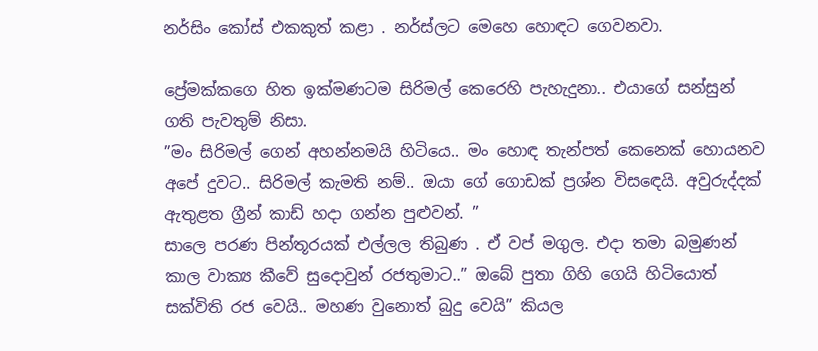නර්සිං කෝස් එකකුත් කළා . නර්ස්ලට මෙහෙ හොඳට ගෙවනවා.

ප්‍රේමක්කගෙ හිත ඉක්මණටම සිරිමල් කෙරෙහි පැහැදුනා.. එයාගේ සන්සුන් ගති පැවතුම් නිසා.
”මං සිරිමල් ගෙන් අහන්නමයි හිටියෙ.. මං හොඳ තැන්පත් කෙනෙක් හොයනව අපේ දුවට.. සිරිමල් කැමති නම්.. ඔයා ගේ ගොඩක් ප්‍රශ්න විසඳෙයි. අවුරුද්දක් ඇතුළත ග්‍රීන් කාඩ් හදා ගන්න පුළුවන්. ”
සාලෙ පරණ පින්තූරයක් එල්ලල තිබුණ . ඒ වප් මගුල. එදා තමා බමුණන් කාල වාක්‍ය කීවේ සුදොවුන් රජතුමාට..” ඔබේ පුතා ගිහි ගෙයි හිටියොත් සක්විති රජ වෙයි.. මහණ වුනොත් බුදු වෙයි” කියල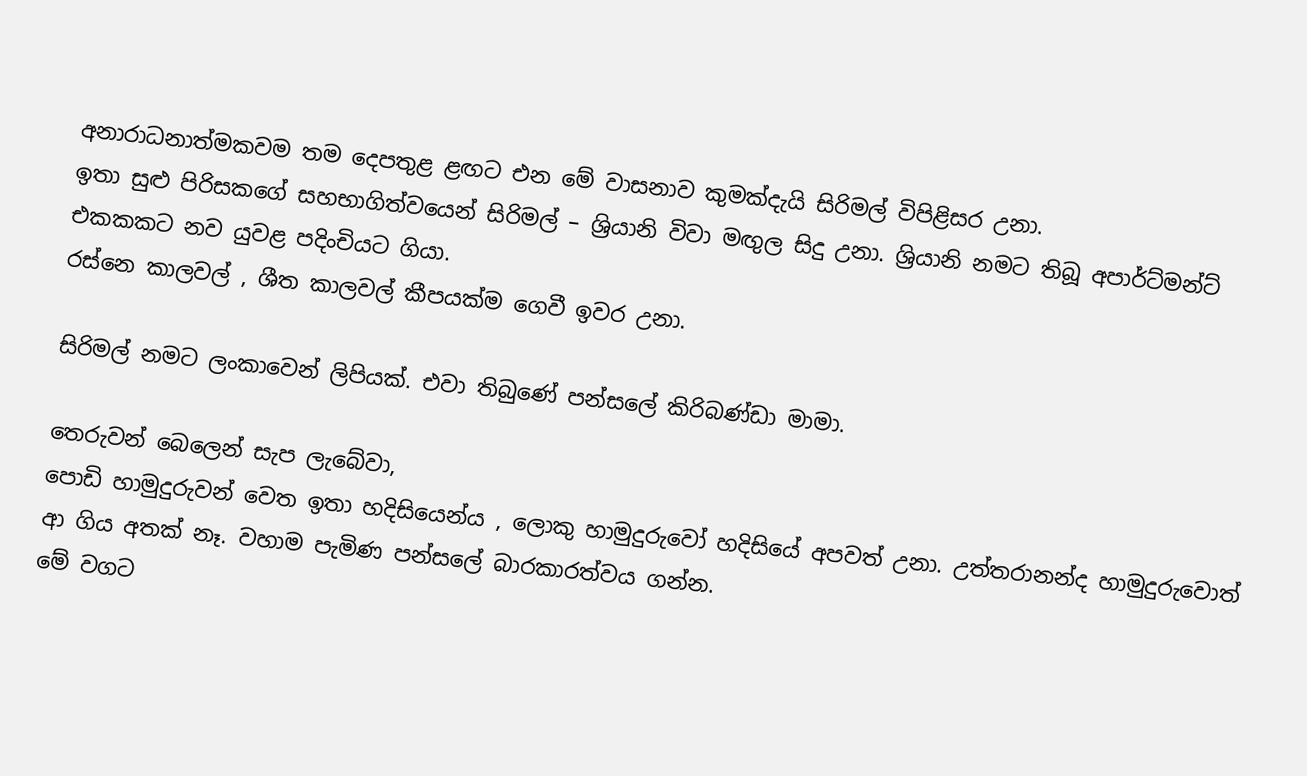අනාරාධනාත්මකවම තම දෙපතුළ ළඟට එන මේ වාසනාව කුමක්දැයි සිරිමල් විපිළිසර උනා.
ඉතා සුළු පිරිසකගේ සහභාගිත්වයෙන් සිරිමල් – ශ්‍රියානි විවා මඟුල සිදු උනා. ශ්‍රියානි නමට තිබූ අපාර්ට්මන්ට් එකකකට නව යුවළ පදිංචියට ගියා.
රස්නෙ කාලවල් , ශීත කාලවල් කීපයක්ම ගෙවී ඉවර උනා.

සිරිමල් නමට ලංකාවෙන් ලිපියක්. එවා තිබුණේ පන්සලේ කිරිබණ්ඩා මාමා.

තෙරුවන් බෙලෙන් සැප ලැබේවා,
පොඩි හාමුදුරුවන් වෙත ඉතා හදිසියෙන්ය , ලොකු හාමුදුරුවෝ හදිසියේ අපවත් උනා. උත්තරානන්ද හාමුදුරුවොත් ආ ගිය අතක් නෑ. වහාම පැමිණ පන්සලේ බාරකාරත්වය ගන්න.
මේ වගට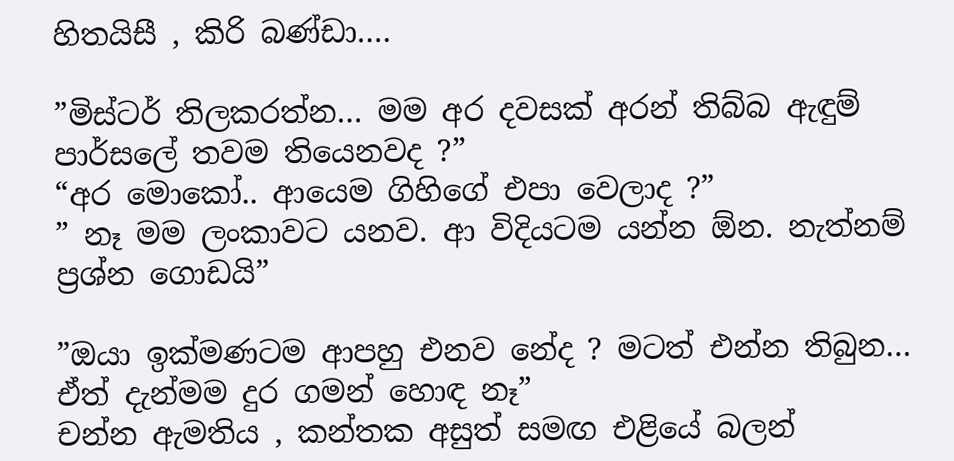හිතයිසී , කිරි බණ්ඩා….

”මිස්ටර් තිලකරත්න… මම අර දවසක් අරන් තිබ්බ ඇඳුම් පාර්සලේ තවම තියෙනවද ?”
“අර මොකෝ.. ආයෙම ගිහිගේ එපා වෙලාද ?”
” නෑ මම ලංකාවට යනව. ආ විදියටම යන්න ඕන. නැත්නම් ප්‍රශ්න ගොඩයි”

”ඔයා ඉක්මණටම ආපහු එනව නේද ? මටත් එන්න තිබුන… ඒත් දැන්මම දුර ගමන් හොඳ නෑ”
චන්න ඇමතිය , කන්තක අසුත් සමඟ එළියේ බලන්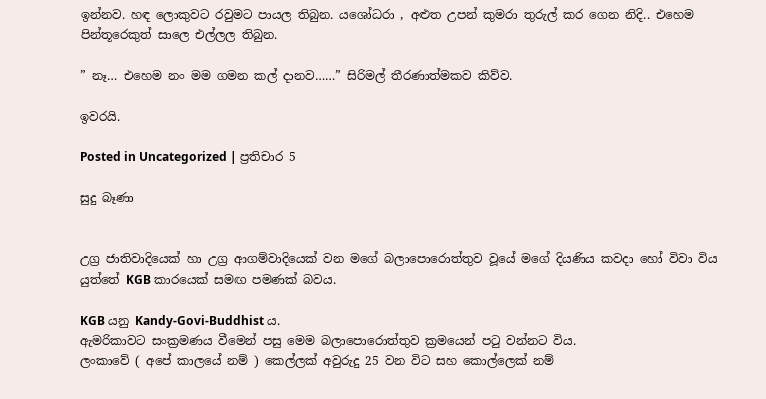ඉන්නව. හඳ ලොකුවට රවුමට පායල තිබුන. යශෝධරා , අළුත උපන් කුමරා තුරුල් කර ගෙන නිදි.. එහෙම පින්තූරෙකුත් සාලෙ එල්ලල තිබුන.

” නෑ… එහෙම නං මම ගමන කල් දානව……” සිරිමල් තීරණාත්මකව කිව්ව.

ඉවරයි.

Posted in Uncategorized | ප්‍රතිචාර 5

සුදු බෑණා


උග්‍ර ජාතිවාදියෙක් හා උග්‍ර ආගම්වාදියෙක් වන මගේ බලාපොරොත්තුව වූයේ මගේ දියණිය කවදා හෝ විවා විය යුත්තේ KGB කාරයෙක් සමඟ පමණක් බවය.

KGB යනු Kandy-Govi-Buddhist ය.
ඇමරිකාවට සංක්‍රමණය වීමෙන් පසු මෙම බලාපොරොත්තුව ක්‍රමයෙන් පටු වන්නට විය.
ලංකාවේ ( අපේ කාලයේ නම් ) කෙල්ලක් අවුරුදු 25 වන විට සහ කොල්ලෙක් නම්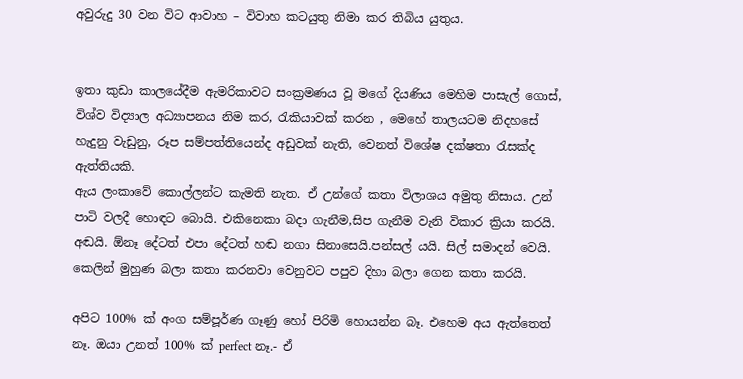අවුරුදු 30 වන විට ආවාහ – විවාහ කටයුතු නිමා කර තිබිය යුතුය.


ඉතා කුඩා කාලයේදීම ඇමරිකාවට සංක්‍රමණය වූ මගේ දියණිය මෙහිම පාසැල් ගොස්, විශ්ව විද්‍යාල අධ්‍යාපනය නිම කර, රැකියාවක් කරන , මෙහේ තාලයටම නිදහසේ හැදුනු වැඩුනු, රූප සම්පත්තියෙන්ද අඩුවක් නැති, වෙනත් විශේෂ දක්ෂතා රැසක්ද ඇත්තියකි.
ඇය ලංකාවේ කොල්ලන්ට කැමති නැත. ඒ උන්ගේ කතා විලාශය අමුතු නිසාය. උන් පාටි වලදී හොඳට බොයි. එකිනෙකා බදා ගැනීම,සිප ගැනීම වැනි විකාර ක්‍රියා කරයි. අඬයි. ඕනෑ දේටත් එපා දේටත් හඬ නගා සිනාසෙයි.පන්සල් යයි. සිල් සමාදන් වෙයි. කෙලින් මුහුණ බලා කතා කරනවා වෙනුවට පපුව දිහා බලා ගෙන කතා කරයි.

අපිට 100% ක් අංග සම්පූර්ණ ගෑණු හෝ පිරිමි හොයන්න බෑ. එහෙම අය ඇත්තෙත් නෑ. ඔයා උනත් 100% ක් perfect නෑ.- ඒ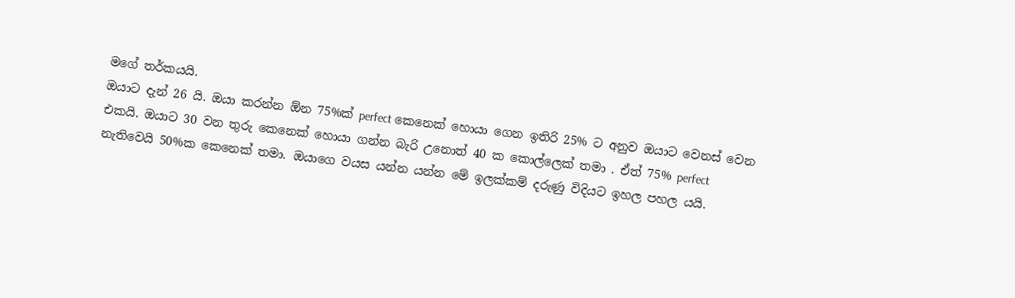මගේ තර්කයයි.
ඔයාට දැන් 26 යි. ඔයා කරන්න ඕන 75%ක් perfect කෙනෙක් හොයා ගෙන ඉතිරි 25% ට අනුව ඔයාට වෙනස් වෙන එකයි. ඔයාට 30 වන තුරු කෙනෙක් හොයා ගන්න බැරි උනොත් 40 ක කොල්ලෙක් තමා . ඒත් 75% perfect නැතිවෙයි 50%ක කෙනෙක් තමා. ඔයාගෙ වයස යන්න යන්න මේ ඉලක්කම් දරුණු විදියට ඉහල පහල යයි.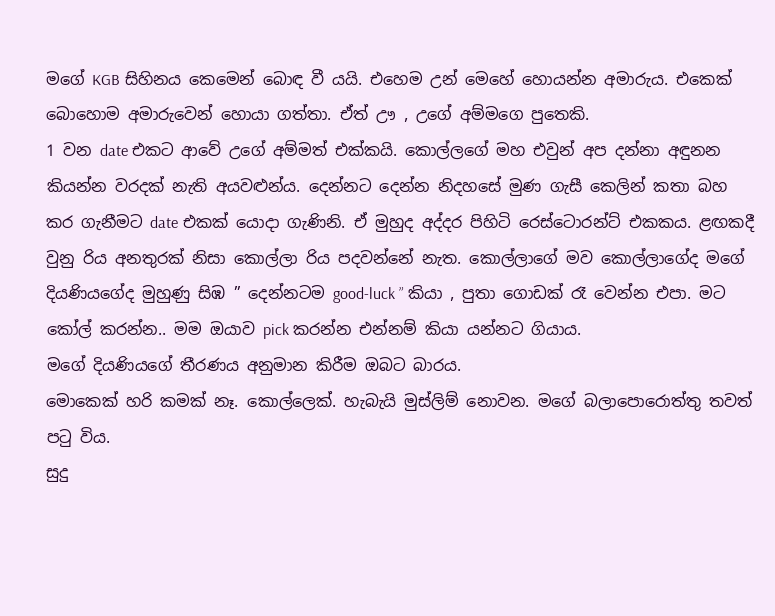මගේ KGB සිහිනය කෙමෙන් බොඳ වී යයි. එහෙම උන් මෙහේ හොයන්න අමාරුය. එකෙක් බොහොම අමාරුවෙන් හොයා ගත්තා. ඒත් ඌ , උගේ අම්මගෙ පුතෙකි.
1 වන date එකට ආවේ උගේ අම්මත් එක්කයි. කොල්ලගේ මහ එවුන් අප දන්නා අඳුනන කියන්න වරදක් නැති අයවළුන්ය. දෙන්නට දෙන්න නිදහසේ මුණ ගැසී කෙලින් කතා බහ කර ගැනීමට date එකක් යොදා ගැණිනි. ඒ මුහුද අද්දර පිහිටි රෙස්ටොරන්ට් එකකය. ළඟකදී වුනු රිය අනතුරක් නිසා කොල්ලා රිය පදවන්නේ නැත. කොල්ලාගේ මව කොල්ලාගේද මගේ දියණියගේද මුහුණු සිඹ ” දෙන්නටම good-luck ” කියා , පුතා ගොඩක් රෑ වෙන්න එපා. මට කෝල් කරන්න.. මම ඔයාව pick කරන්න එන්නම් කියා යන්නට ගියාය.
මගේ දියණියගේ තීරණය අනුමාන කිරීම ඔබට බාරය.
මොකෙක් හරි කමක් නෑ. කොල්ලෙක්. හැබැයි මුස්ලිම් නොවන. මගේ බලාපොරොත්තු තවත් පටු විය.
සුදු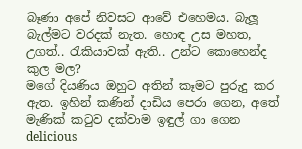බෑණා අපේ නිවසට ආවේ එහෙමය. බැලූ බැල්මට වරදක් නැත. හොඳ උස මහත, උගත්.. රැකියාවක් ඇති.. උන්ට කොහෙන්ද කුල මල?
මගේ දියණිය ඔහුට අතින් කෑමට පුරුදු කර ඇත. ඉහින් කණින් දාඩිය පෙරා ගෙන, අතේ මැණික් කටුව දක්වාම ඉඳුල් ගා ගෙන delicious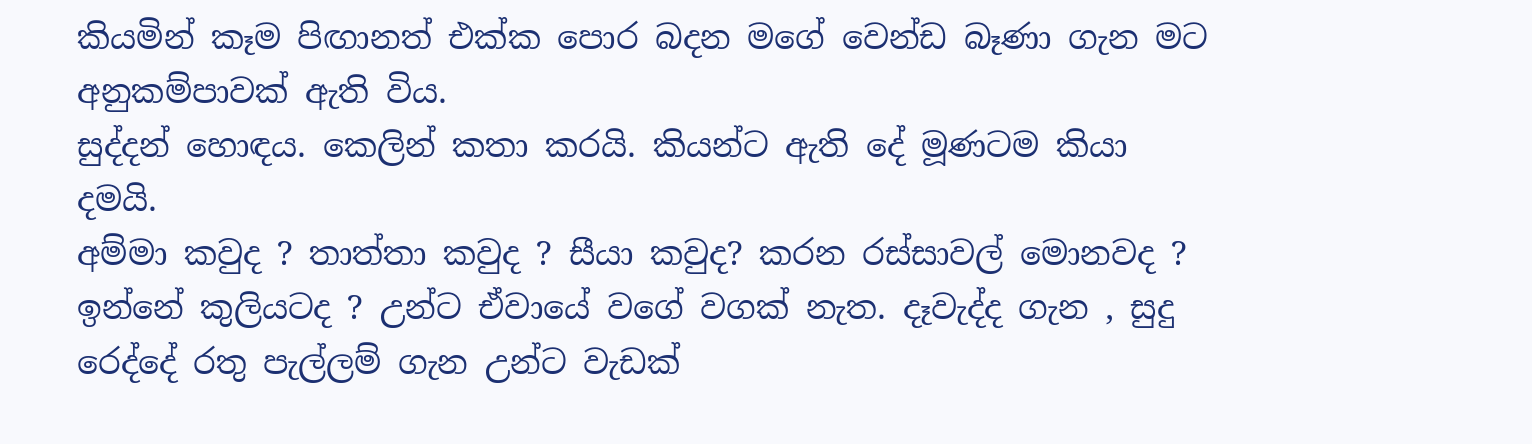කියමින් කෑම පිඟානත් එක්ක පොර බදන මගේ වෙන්ඩ බෑණා ගැන මට අනුකම්පාවක් ඇති විය.
සුද්දන් හොඳය. කෙලින් කතා කරයි. කියන්ට ඇති දේ මූණටම කියා දමයි.
අම්මා කවුද ? තාත්තා කවුද ? සීයා කවුද? කරන රස්සාවල් මොනවද ? ඉන්නේ කුලියටද ? උන්ට ඒවායේ වගේ වගක් නැත. දෑවැද්ද ගැන , සුදු රෙද්දේ රතු පැල්ලම් ගැන උන්ට වැඩක්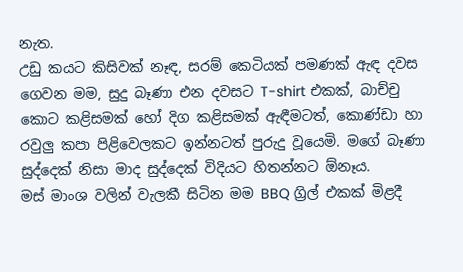නැත.
උඩු කයට කිසිවක් නෑඳ, සරම් කෙටියක් පමණක් ඇඳ දවස ගෙවන මම, සුදු බෑණා එන දවසට T-shirt එකක්, බාච්චු කොට කළිසමක් හෝ දිග කළිසමක් ඇඳීමටත්, කොණ්ඩා හා රවුලු කපා පිළිවෙලකට ඉන්නටත් පුරුදු වූයෙමි. මගේ බෑණා සුද්දෙක් නිසා මාද සුද්දෙක් විදියට හිතන්නට ඕනෑය.
මස් මාංශ වලින් වැලකී සිටින මම BBQ ග්‍රිල් එකක් මිළදී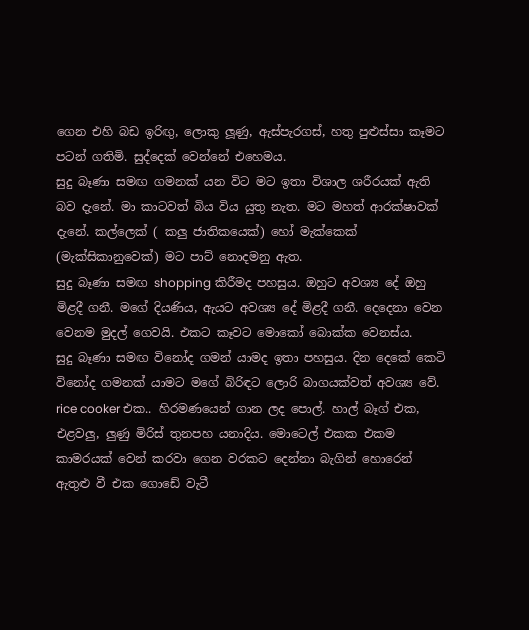ගෙන එහි බඩ ඉරිඟු, ලොකු ලූණු, ඇස්පැරගස්, හතු පුළුස්සා කෑමට පටන් ගතිමි. සුද්දෙක් වෙන්නේ එහෙමය.
සුදු බෑණා සමඟ ගමනක් යන විට මට ඉතා විශාල ශරීරයක් ඇති බව දැනේ. මා කාටවත් බිය විය යුතු නැත. මට මහත් ආරක්ෂාවක් දැනේ. කල්ලෙක් ( කලු ජාතිකයෙක්) හෝ මැක්කෙක් (මැක්සිකානුවෙක්) මට පාට් නොදමනු ඇත.
සුදු බෑණා සමඟ shopping කිරීමද පහසුය. ඔහුට අවශ්‍ය දේ ඔහු මිළදී ගනී. මගේ දියණිය, ඇයට අවශ්‍ය දේ මිළදී ගනී. දෙදෙනා වෙන වෙනම මුදල් ගෙවයි. එකට කෑවට මොකෝ බොක්ක වෙනස්ය.
සුදු බෑණා සමඟ විනෝද ගමන් යාමද ඉතා පහසුය. දින දෙකේ කෙටි විනෝද ගමනක් යාමට මගේ බිරිඳට ලොරි බාගයක්වත් අවශ්‍ය වේ. rice cooker එක.. හිරමණයෙන් ගාන ලද පොල්. හාල් බෑග් එක, එළවලු, ලුණු මිරිස් තුනපහ යනාදිය. මොටෙල් එකක එකම කාමරයක් වෙන් කරවා ගෙන වරකට දෙන්නා බැගින් හොරෙන් ඇතුළු වී එක ගොඩේ වැටී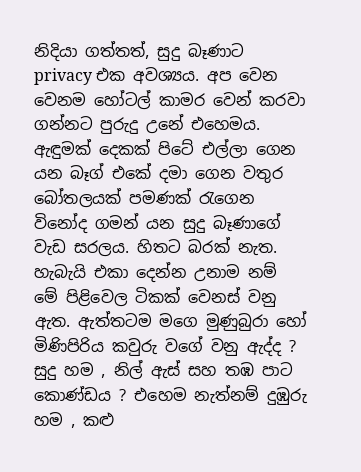නිදියා ගත්තත්, සුදු බෑණාට privacy එක අවශ්‍යය. අප වෙන වෙනම හෝටල් කාමර වෙන් කරවා ගන්නට පුරුදු උනේ එහෙමය.
ඇඳුමක් දෙකක් පිටේ එල්ලා ගෙන යන බෑග් එකේ දමා ගෙන වතුර බෝතලයක් පමණක් රැගෙන විනෝද ගමන් යන සුදු බෑණාගේ වැඩ සරලය. හිතට බරක් නැත. හැබැයි එකා දෙන්න උනාම නම් මේ පිළිවෙල ටිකක් වෙනස් වනු ඇත. ඇත්තටම මගෙ මුණුබුරා හෝ මිණිපිරිය කවුරු වගේ වනු ඇද්ද ? සුදු හම , නිල් ඇස් සහ තඹ පාට කොණ්ඩය ? එහෙම නැත්නම් දුඹුරු හම , කළු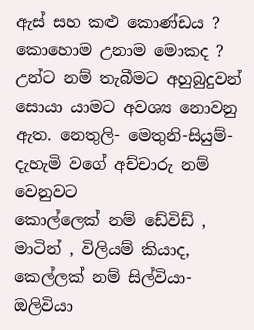ඇස් සහ කළු කොණ්ඩය ? කොහොම උනාම මොකද ? උන්ට නම් තැබීමට අහුබුදුවන් සොයා යාමට අවශ්‍ය නොවනු ඇත. නෙතුලි- මෙතුනි-සියුම්- දැහැමි වගේ අච්චාරු නම් වෙනුවට
කොල්ලෙක් නම් ඩේවිඩ් , මාටින් , විලියම් කියාද,
කෙල්ලක් නම් සිල්වියා- ඔලිවියා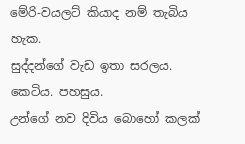මේරි-වයලට් කියාද නම් තැබිය හැක.
සුද්දන්ගේ වැඩ ඉතා සරලය. කෙටිය. පහසුය.
උන්ගේ නව දිවිය බොහෝ කලක්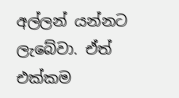අල්ලන් යන්නට ලැබේවා. ඒත් එක්කම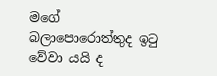මගේ බලාපොරොත්තුද ඉටු වේවා යයි ද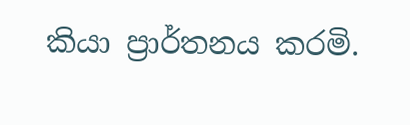කියා ප්‍රාර්තනය කරමි.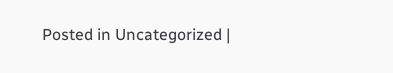Posted in Uncategorized |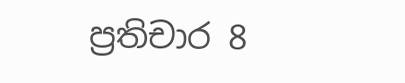ප්‍රතිචාර 8